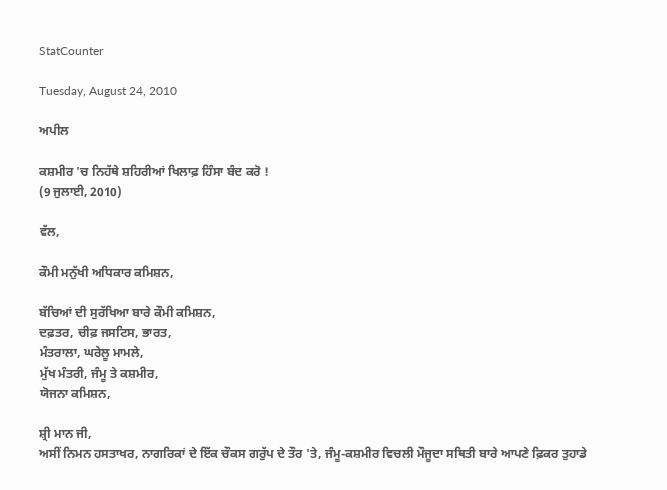StatCounter

Tuesday, August 24, 2010

ਅਪੀਲ

ਕਸ਼ਮੀਰ 'ਚ ਨਿਹੱਥੇ ਸ਼ਹਿਰੀਆਂ ਖਿਲਾਫ਼ ਹਿੰਸਾ ਬੰਦ ਕਰੋ !
(9 ਜੁਲਾਈ, 2010)

ਵੱਲ,

ਕੌਮੀ ਮਨੁੱਖੀ ਅਧਿਕਾਰ ਕਮਿਸ਼ਨ,

ਬੱਚਿਆਂ ਦੀ ਸੁਰੱਖਿਆ ਬਾਰੇ ਕੌਮੀ ਕਮਿਸ਼ਨ,
ਦਫ਼ਤਰ, ਚੀਫ਼ ਜਸਟਿਸ, ਭਾਰਤ,
ਮੰਤਰਾਲਾ, ਘਰੇਲੂ ਮਾਮਲੇ,
ਮੁੱਖ ਮੰਤਰੀ, ਜੰਮੂ ਤੇ ਕਸ਼ਮੀਰ,
ਯੋਜਨਾ ਕਮਿਸ਼ਨ,

ਸ਼੍ਰੀ ਮਾਨ ਜੀ,
ਅਸੀਂ ਨਿਮਨ ਹਸਤਾਖਰ, ਨਾਗਰਿਕਾਂ ਦੇ ਇੱਕ ਚੌਕਸ ਗਰੁੱਪ ਦੇ ਤੌਰ 'ਤੇ, ਜੰਮੂ-ਕਸ਼ਮੀਰ ਵਿਚਲੀ ਮੌਜੂਦਾ ਸਥਿਤੀ ਬਾਰੇ ਆਪਣੇ ਫ਼ਿਕਰ ਤੁਹਾਡੇ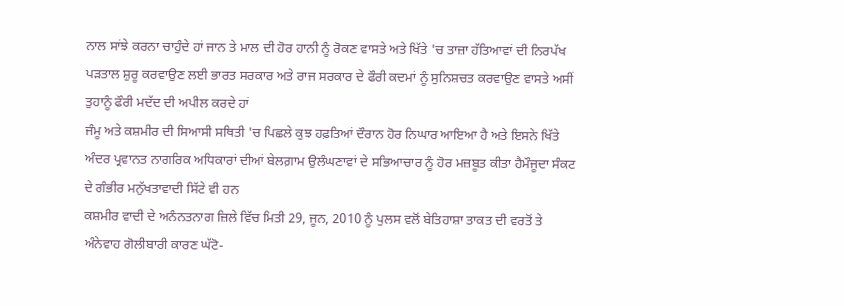ਨਾਲ ਸਾਂਝੇ ਕਰਨਾ ਚਾਹੁੰਦੇ ਹਾਂ ਜਾਨ ਤੇ ਮਾਲ ਦੀ ਹੋਰ ਹਾਨੀ ਨੂੰ ਰੋਕਣ ਵਾਸਤੇ ਅਤੇ ਖਿੱਤੇ 'ਚ ਤਾਜ਼ਾ ਹੱਤਿਆਵਾਂ ਦੀ ਨਿਰਪੱਖ ਪੜਤਾਲ ਸ਼ੁਰੂ ਕਰਵਾਉਣ ਲਈ ਭਾਰਤ ਸਰਕਾਰ ਅਤੇ ਰਾਜ ਸਰਕਾਰ ਦੇ ਫੌਰੀ ਕਦਮਾਂ ਨੂੰ ਸੁਨਿਸ਼ਚਤ ਕਰਵਾਉਣ ਵਾਸਤੇ ਅਸੀਂ ਤੁਹਾਨੂੰ ਫੌਰੀ ਮਦੱਦ ਦੀ ਅਪੀਲ ਕਰਦੇ ਹਾਂ
ਜੰਮੂ ਅਤੇ ਕਸ਼ਮੀਰ ਦੀ ਸਿਆਸੀ ਸਥਿਤੀ 'ਚ ਪਿਛਲੇ ਕੁਝ ਹਫ਼ਤਿਆਂ ਦੌਰਾਨ ਹੋਰ ਨਿਘਾਰ ਆਇਆ ਹੈ ਅਤੇ ਇਸਨੇ ਖਿੱਤੇ ਅੰਦਰ ਪ੍ਰਵਾਨਤ ਨਾਗਰਿਕ ਅਧਿਕਾਰਾਂ ਦੀਆਂ ਬੇਲਗ਼ਾਮ ਉਲੰਘਣਾਵਾਂ ਦੇ ਸਭਿਆਚਾਰ ਨੂੰ ਹੋਰ ਮਜ਼ਬੂਤ ਕੀਤਾ ਹੈਮੌਜੂਦਾ ਸੰਕਟ ਦੇ ਗੰਭੀਰ ਮਨੁੱਖਤਾਵਾਦੀ ਸਿੱਟੇ ਵੀ ਹਨ
ਕਸ਼ਮੀਰ ਵਾਦੀ ਦੇ ਅਨੰਨਤਨਾਗ ਜ਼ਿਲੇ ਵਿੱਚ ਮਿਤੀ 29, ਜੂਨ, 2010 ਨੂੰ ਪੁਲਸ ਵਲੋਂ ਬੇਤਿਹਾਸ਼ਾ ਤਾਕਤ ਦੀ ਵਰਤੋਂ ਤੇ ਅੰਨੇਵਾਹ ਗੋਲੀਬਾਰੀ ਕਾਰਣ ਘੱਟੋ-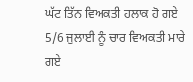ਘੱਟ ਤਿੱਨ ਵਿਅਕਤੀ ਹਲਾਕ ਹੋ ਗਏ 5/6 ਜੁਲਾਈ ਨੂੰ ਚਾਰ ਵਿਅਕਤੀ ਮਾਰੇ ਗਏ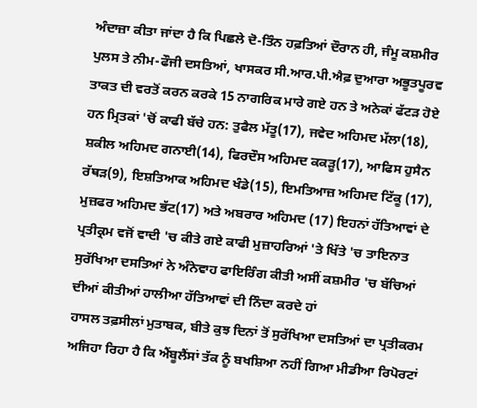ਅੰਦਾਜ਼ਾ ਕੀਤਾ ਜਾਂਦਾ ਹੈ ਕਿ ਪਿਛਲੇ ਦੋ-ਤਿੰਨ ਹਫ਼ਤਿਆਂ ਦੌਰਾਨ ਹੀ, ਜੰਮੂ ਕਸ਼ਮੀਰ ਪੁਲਸ ਤੇ ਨੀਮ-ਫੌਜੀ ਦਸਤਿਆਂ, ਖਾਸਕਰ ਸੀ.ਆਰ.ਪੀ.ਐਫ਼ ਦੁਆਰਾ ਅਭੂਤਪੂਰਵ ਤਾਕਤ ਦੀ ਵਰਤੋਂ ਕਰਨ ਕਰਕੇ 15 ਨਾਗਰਿਕ ਮਾਰੇ ਗਏ ਹਨ ਤੇ ਅਨੇਕਾਂ ਫੱਟੜ ਹੋਏ ਹਨ ਮ੍ਰਿਤਕਾਂ 'ਚੋਂ ਕਾਫੀ ਬੱਚੇ ਹਨ: ਤੁਫੈਲ ਮੱਤੂ(17), ਜਵੇਦ ਅਹਿਮਦ ਮੱਲਾ(18), ਸ਼ਕੀਲ ਅਹਿਮਦ ਗਨਾਈ(14), ਫਿਰਦੌਸ ਅਹਿਮਦ ਕਕੜੂ(17), ਆਫਿਸ ਹੁਸੈਨ ਰੱਥੜ(9), ਇਸ਼ਤਿਆਕ ਅਹਿਮਦ ਖੰਡੇ(15), ਇਮਤਿਆਜ਼ ਅਹਿਮਦ ਟਿੱਕੂ (17), ਮੁਜ਼ਫਰ ਅਹਿਮਦ ਭੱਟ(17) ਅਤੇ ਅਬਰਾਰ ਅਹਿਮਦ (17) ਇਹਨਾਂ ਹੱਤਿਆਵਾਂ ਦੇ ਪ੍ਰਤੀਕ੍ਰਮ ਵਜੋਂ ਵਾਦੀ 'ਚ ਕੀਤੇ ਗਏ ਕਾਫੀ ਮੁਜ਼ਾਹਰਿਆਂ 'ਤੇ ਖਿੱਤੇ 'ਚ ਤਾਇਨਾਤ ਸੁਰੱਖਿਆ ਦਸਤਿਆਂ ਨੇ ਅੰਨੇਵਾਹ ਫਾਇਰਿੰਗ ਕੀਤੀ ਅਸੀਂ ਕਸ਼ਮੀਰ 'ਚ ਬੱਚਿਆਂ ਦੀਆਂ ਕੀਤੀਆਂ ਹਾਲੀਆ ਹੱਤਿਆਵਾਂ ਦੀ ਨਿੰਦਾ ਕਰਦੇ ਹਾਂ
ਹਾਸਲ ਤਫ਼ਸੀਲਾਂ ਮੁਤਾਬਕ, ਬੀਤੇ ਕੁਝ ਦਿਨਾਂ ਤੋਂ ਸੁਰੱਖਿਆ ਦਸਤਿਆਂ ਦਾ ਪ੍ਰਤੀਕਰਮ ਅਜਿਹਾ ਰਿਹਾ ਹੈ ਕਿ ਐਂਬੂਲੈਂਸਾਂ ਤੱਕ ਨੂੰ ਬਖਸ਼ਿਆ ਨਹੀਂ ਗਿਆ ਮੀਡੀਆ ਰਿਪੋਰਟਾਂ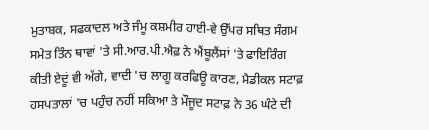ਮੁਤਾਬਕ, ਸਫਕਾਦਲ ਅਤੇ ਜੰਮੂ ਕਸ਼ਮੀਰ ਹਾਈ-ਵੇ ਉੱਪਰ ਸਥਿਤ ਸੰਗਮ ਸਮੇਤ ਤਿੰਨ ਥਾਵਾਂ 'ਤੇ ਸੀ.ਆਰ.ਪੀ.ਐਫ਼ ਨੇ ਐਂਬੂਲੈਂਸਾਂ 'ਤੇ ਫਾਇਰਿੰਗ ਕੀਤੀ ਏਦੂਂ ਵੀ ਅੱਗੇ, ਵਾਦੀ 'ਚ ਲਾਗੂ ਕਰਫਿਊ ਕਾਰਣ, ਮੈਡੀਕਲ ਸਟਾਫ਼ ਹਸਪਤਾਲਾਂ 'ਚ ਪਹੁੰਚ ਨਹੀਂ ਸਕਿਆ ਤੇ ਮੌਜੂਦ ਸਟਾਫ਼ ਨੇ 36 ਘੰਟੇ ਦੀ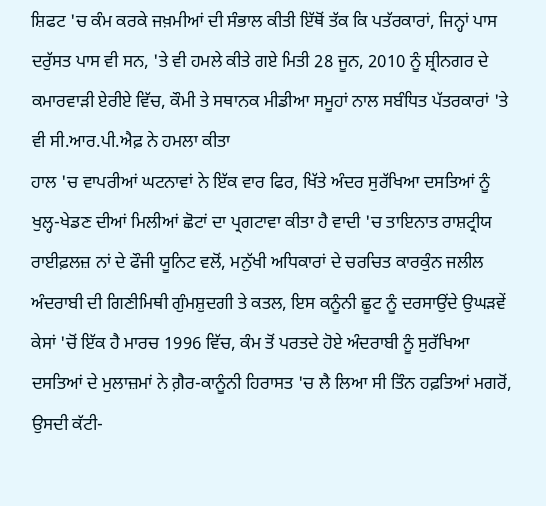ਸ਼ਿਫਟ 'ਚ ਕੰਮ ਕਰਕੇ ਜਖ਼ਮੀਆਂ ਦੀ ਸੰਭਾਲ ਕੀਤੀ ਇੱਥੋਂ ਤੱਕ ਕਿ ਪਤੱਰਕਾਰਾਂ, ਜਿਨ੍ਹਾਂ ਪਾਸ ਦਰੁੱਸਤ ਪਾਸ ਵੀ ਸਨ, 'ਤੇ ਵੀ ਹਮਲੇ ਕੀਤੇ ਗਏ ਮਿਤੀ 28 ਜੂਨ, 2010 ਨੂੰ ਸ਼੍ਰੀਨਗਰ ਦੇ ਕਮਾਰਵਾੜੀ ਏਰੀਏ ਵਿੱਚ, ਕੌਮੀ ਤੇ ਸਥਾਨਕ ਮੀਡੀਆ ਸਮੂਹਾਂ ਨਾਲ ਸਬੰਧਿਤ ਪੱਤਰਕਾਰਾਂ 'ਤੇ ਵੀ ਸੀ.ਆਰ.ਪੀ.ਐਫ਼ ਨੇ ਹਮਲਾ ਕੀਤਾ
ਹਾਲ 'ਚ ਵਾਪਰੀਆਂ ਘਟਨਾਵਾਂ ਨੇ ਇੱਕ ਵਾਰ ਫਿਰ, ਖਿੱਤੇ ਅੰਦਰ ਸੁਰੱਖਿਆ ਦਸਤਿਆਂ ਨੂੰ ਖੁਲ੍ਹ-ਖੇਡਣ ਦੀਆਂ ਮਿਲੀਆਂ ਛੋਟਾਂ ਦਾ ਪ੍ਰਗਟਾਵਾ ਕੀਤਾ ਹੈ ਵਾਦੀ 'ਚ ਤਾਇਨਾਤ ਰਾਸ਼ਟ੍ਰੀਯ ਰਾਈਫ਼ਲਜ਼ ਨਾਂ ਦੇ ਫੌਜੀ ਯੂਨਿਟ ਵਲੋਂ, ਮਨੁੱਖੀ ਅਧਿਕਾਰਾਂ ਦੇ ਚਰਚਿਤ ਕਾਰਕੁੰਨ ਜਲੀਲ ਅੰਦਰਾਬੀ ਦੀ ਗਿਣੀਮਿਥੀ ਗੁੰਮਸ਼ੁਦਗੀ ਤੇ ਕਤਲ, ਇਸ ਕਨੂੰਨੀ ਛੂਟ ਨੂੰ ਦਰਸਾਉਂਦੇ ਉਘੜਵੇਂ ਕੇਸਾਂ 'ਚੋਂ ਇੱਕ ਹੈ ਮਾਰਚ 1996 ਵਿੱਚ, ਕੰਮ ਤੋਂ ਪਰਤਦੇ ਹੋਏ ਅੰਦਰਾਬੀ ਨੂੰ ਸੁਰੱਖਿਆ ਦਸਤਿਆਂ ਦੇ ਮੁਲਾਜ਼ਮਾਂ ਨੇ ਗ਼ੈਰ-ਕਾਨੂੰਨੀ ਹਿਰਾਸਤ 'ਚ ਲੈ ਲਿਆ ਸੀ ਤਿੰਨ ਹਫ਼ਤਿਆਂ ਮਗਰੋਂ, ਉਸਦੀ ਕੱਟੀ-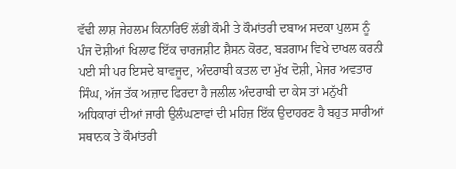ਵੱਢੀ ਲਾਸ਼ ਜੇਹਲਮ ਕਿਨਾਰਿਓਂ ਲੱਭੀ ਕੌਮੀ ਤੇ ਕੌਮਾਂਤਰੀ ਦਬਾਅ ਸਦਕਾ ਪੁਲਸ ਨੂੰ ਪੰਜ ਦੋਸ਼ੀਆਂ ਖਿਲਾਫ ਇੱਕ ਚਾਰਜਸ਼ੀਟ ਸ਼ੈਸਨ ਕੋਰਟ, ਬੜਗਾਮ ਵਿਖੇ ਦਾਖਲ ਕਰਨੀ ਪਈ ਸੀ ਪਰ ਇਸਦੇ ਬਾਵਜੂਦ, ਅੰਦਰਾਬੀ ਕਤਲ ਦਾ ਮੁੱਖ ਦੋਸ਼ੀ, ਮੇਜਰ ਅਵਤਾਰ ਸਿੰਘ, ਅੱਜ ਤੱਕ ਅਜ਼ਾਦ ਫਿਰਦਾ ਹੈ ਜਲੀਲ ਅੰਦਰਾਬੀ ਦਾ ਕੇਸ ਤਾਂ ਮਨੁੱਖੀ ਅਧਿਕਾਰਾਂ ਦੀਆਂ ਜਾਰੀ ਉਲੰਘਣਾਵਾਂ ਦੀ ਮਹਿਜ਼ ਇੱਕ ਉਦਾਹਰਣ ਹੈ ਬਹੁਤ ਸਾਰੀਆਂ ਸਥਾਨਕ ਤੇ ਕੌਮਾਂਤਰੀ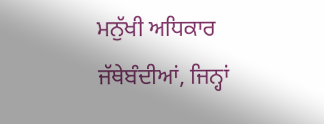ਮਨੁੱਖੀ ਅਧਿਕਾਰ ਜੱਥੇਬੰਦੀਆਂ, ਜਿਨ੍ਹਾਂ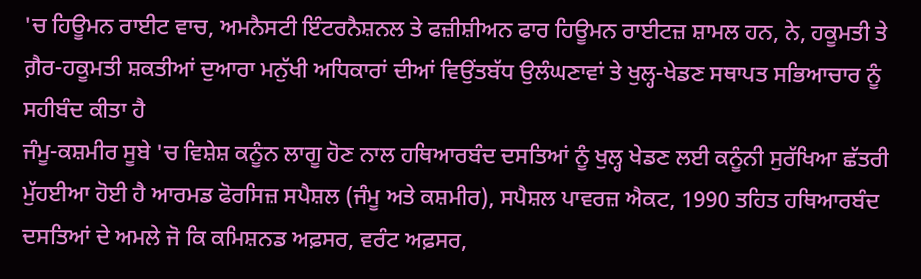'ਚ ਹਿਊਮਨ ਰਾਈਟ ਵਾਚ, ਅਮਨੈਸਟੀ ਇੰਟਰਨੈਸ਼ਨਲ ਤੇ ਫਜ਼ੀਸ਼ੀਅਨ ਫਾਰ ਹਿਊਮਨ ਰਾਈਟਜ਼ ਸ਼ਾਮਲ ਹਨ, ਨੇ, ਹਕੂਮਤੀ ਤੇ ਗ਼ੈਰ-ਹਕੂਮਤੀ ਸ਼ਕਤੀਆਂ ਦੁਆਰਾ ਮਨੁੱਖੀ ਅਧਿਕਾਰਾਂ ਦੀਆਂ ਵਿਉਂਤਬੱਧ ਉਲੰਘਣਾਵਾਂ ਤੇ ਖੁਲ੍ਹ-ਖੇਡਣ ਸਥਾਪਤ ਸਭਿਆਚਾਰ ਨੂੰ ਸਹੀਬੰਦ ਕੀਤਾ ਹੈ
ਜੰਮੂ-ਕਸ਼ਮੀਰ ਸੂਬੇ 'ਚ ਵਿਸ਼ੇਸ਼ ਕਨੂੰਨ ਲਾਗੂ ਹੋਣ ਨਾਲ ਹਥਿਆਰਬੰਦ ਦਸਤਿਆਂ ਨੂੰ ਖੁਲ੍ਹ ਖੇਡਣ ਲਈ ਕਨੂੰਨੀ ਸੁਰੱਖਿਆ ਛੱਤਰੀ ਮੁੱਹਈਆ ਹੋਈ ਹੈ ਆਰਮਡ ਫੋਰਸਿਜ਼ ਸਪੈਸ਼ਲ (ਜੰਮੂ ਅਤੇ ਕਸ਼ਮੀਰ), ਸਪੈਸ਼ਲ ਪਾਵਰਜ਼ ਐਕਟ, 1990 ਤਹਿਤ ਹਥਿਆਰਬੰਦ ਦਸਤਿਆਂ ਦੇ ਅਮਲੇ ਜੋ ਕਿ ਕਮਿਸ਼ਨਡ ਅਫ਼ਸਰ, ਵਰੰਟ ਅਫ਼ਸਰ,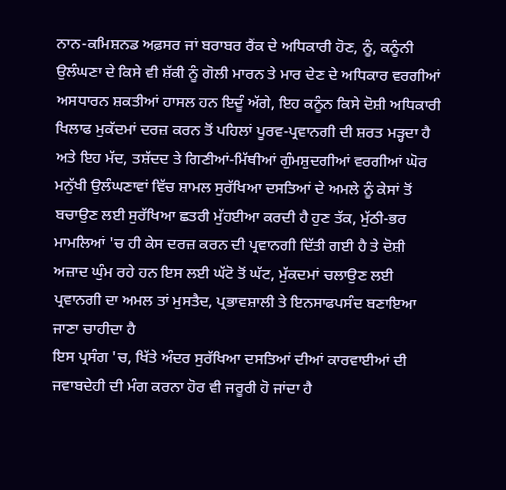ਨਾਨ-ਕਮਿਸ਼ਨਡ ਅਫ਼ਸਰ ਜਾਂ ਬਰਾਬਰ ਰੈਂਕ ਦੇ ਅਧਿਕਾਰੀ ਹੋਣ, ਨੂੰ, ਕਨੂੰਨੀ ਉਲੰਘਣਾ ਦੇ ਕਿਸੇ ਵੀ ਸ਼ੱਕੀ ਨੂੰ ਗੋਲੀ ਮਾਰਨ ਤੇ ਮਾਰ ਦੇਣ ਦੇ ਅਧਿਕਾਰ ਵਰਗੀਆਂ ਅਸਧਾਰਨ ਸ਼ਕਤੀਆਂ ਹਾਸਲ ਹਨ ਇਦੂੰ ਅੱਗੇ, ਇਹ ਕਨੂੰਨ ਕਿਸੇ ਦੋਸ਼ੀ ਅਧਿਕਾਰੀ ਖਿਲਾਫ ਮੁਕੱਦਮਾਂ ਦਰਜ਼ ਕਰਨ ਤੋਂ ਪਹਿਲਾਂ ਪੂਰਵ-ਪ੍ਰਵਾਨਗੀ ਦੀ ਸ਼ਰਤ ਮੜ੍ਹਦਾ ਹੈ ਅਤੇ ਇਹ ਮੱਦ, ਤਸ਼ੱਦਦ ਤੇ ਗਿਣੀਆਂ-ਮਿੱਥੀਆਂ ਗੁੰਮਸ਼ੁਦਗੀਆਂ ਵਰਗੀਆਂ ਘੋਰ ਮਨੁੱਖੀ ਉਲੰਘਣਾਵਾਂ ਵਿੱਚ ਸ਼ਾਮਲ ਸੁਰੱਖਿਆ ਦਸਤਿਆਂ ਦੇ ਅਮਲੇ ਨੂੰ ਕੇਸਾਂ ਤੋਂ ਬਚਾਉਣ ਲਈ ਸੁਰੱਖਿਆ ਛਤਰੀ ਮੁੱਹਈਆ ਕਰਦੀ ਹੈ ਹੁਣ ਤੱਕ, ਮੁੱਠੀ-ਭਰ ਮਾਮਲਿਆਂ 'ਚ ਹੀ ਕੇਸ ਦਰਜ਼ ਕਰਨ ਦੀ ਪ੍ਰਵਾਨਗੀ ਦਿੱਤੀ ਗਈ ਹੈ ਤੇ ਦੋਸ਼ੀ ਅਜ਼ਾਦ ਘੁੰਮ ਰਹੇ ਹਨ ਇਸ ਲਈ ਘੱਟੋ ਤੋਂ ਘੱਟ, ਮੁੱਕਦਮਾਂ ਚਲਾਉਣ ਲਈ ਪ੍ਰਵਾਨਗੀ ਦਾ ਅਮਲ ਤਾਂ ਮੁਸਤੈਦ, ਪ੍ਰਭਾਵਸ਼ਾਲੀ ਤੇ ਇਨਸਾਫਪਸੰਦ ਬਣਾਇਆ ਜਾਣਾ ਚਾਹੀਦਾ ਹੈ
ਇਸ ਪ੍ਰਸੰਗ 'ਚ, ਖਿੱਤੇ ਅੰਦਰ ਸੁਰੱਖਿਆ ਦਸਤਿਆਂ ਦੀਆਂ ਕਾਰਵਾਈਆਂ ਦੀ ਜਵਾਬਦੇਹੀ ਦੀ ਮੰਗ ਕਰਨਾ ਹੋਰ ਵੀ ਜਰੂਰੀ ਹੋ ਜਾਂਦਾ ਹੈ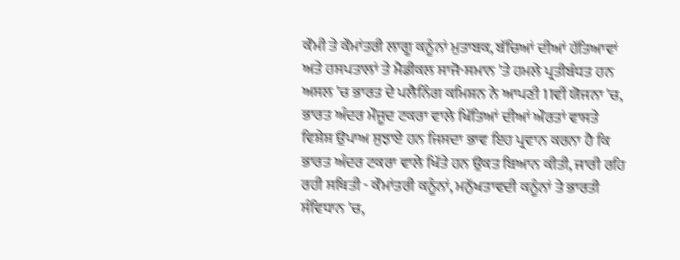ਕੌਮੀ ਤੇ ਕੌਮਾਂਤਰੀ ਲਾਗੂ ਕਨੂੰਨਾਂ ਮੁਤਾਬਕ, ਬੱਚਿਆਂ ਦੀਆਂ ਹੱਤਿਆਵਾਂ ਅਤੇ ਹਸਪਤਾਲਾਂ ਤੇ ਮੈਡੀਕਲ ਸਾਜੋ-ਸਮਾਨ 'ਤੇ ਹਮਲੇ ਪ੍ਰਤੀਬੰਧਤ ਹਨ
ਅਸਲ 'ਚ ਭਾਰਤ ਦੇ ਪਲੈਨਿੰਗ ਕਮਿਸ਼ਨ ਨੇ ਆਪਣੀ 11ਵੀਂ ਯੋਜਨਾ 'ਚ, ਭਾਰਤ ਅੰਦਰ ਮੌਜੂਦ ਟਕਰਾ ਵਾਲੇ ਖਿੱਤਿਆਂ ਦੀਆਂ ਔਰਤਾਂ ਵਾਸਤੇ ਵਿਸ਼ੇਸ਼ ਉਪਾਅ ਸੁਝਾਏ ਹਨ ਜਿਸਦਾ ਭਾਵ ਇਹ ਪ੍ਰਵਾਨ ਕਰਨਾ ਹੈ ਕਿ ਭਾਰਤ ਅੰਦਰ ਟਕਰਾ ਵਾਲੇ ਖਿੱਤੇ ਹਨ ਉਕਤ ਬਿਆਨ ਕੀਤੀ, ਜਾਰੀ ਰਹਿ ਰਹੀ ਸਥਿਤੀ - ਕੌਮਾਂਤਰੀ ਕਨੂੰਨਾਂ, ਮਨੁੱਖਤਾਵਦੀ ਕਨੂੰਨਾਂ ਤੇ ਭਾਰਤੀ ਸੰਵਿਧਾਨ 'ਚ,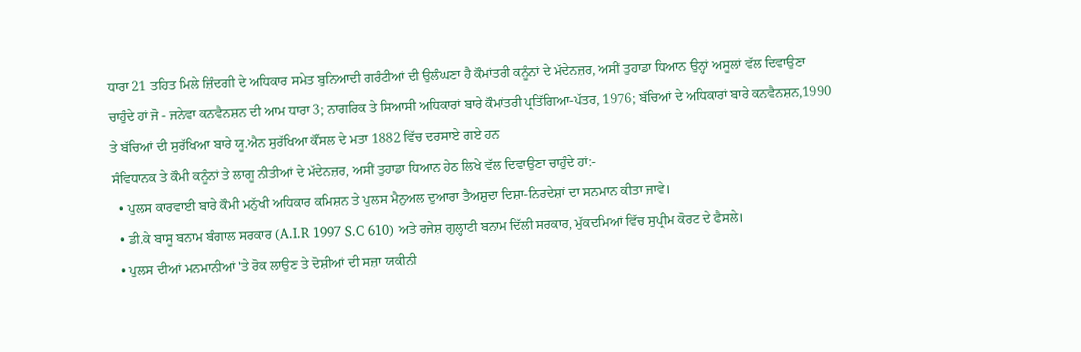ਧਾਰਾ 21 ਤਹਿਤ ਮਿਲੇ ਜ਼ਿੰਦਗੀ ਦੇ ਅਧਿਕਾਰ ਸਮੇਤ ਬੁਨਿਆਦੀ ਗਰੰਟੀਆਂ ਦੀ ਉਲੰਘਣਾ ਹੈ ਕੌਮਾਂਤਰੀ ਕਨੂੰਨਾਂ ਦੇ ਮੱਦੇਨਜ਼ਰ, ਅਸੀਂ ਤੁਹਾਡਾ ਧਿਆਨ ਉਨ੍ਹਾਂ ਅਸੂਲਾਂ ਵੱਲ ਦਿਵਾਉਣਾ ਚਾਹੁੰਦੇ ਹਾਂ ਜੋ - ਜਨੇਵਾ ਕਨਵੈਨਸ਼ਨ ਦੀ ਆਮ ਧਾਰਾ 3; ਨਾਗਰਿਕ ਤੇ ਸਿਆਸੀ ਅਧਿਕਾਰਾਂ ਬਾਰੇ ਕੌਮਾਂਤਰੀ ਪ੍ਰਤਿੱਗਿਆ-ਪੱਤਰ, 1976; ਬੱਚਿਆਂ ਦੇ ਅਧਿਕਾਰਾਂ ਬਾਰੇ ਕਨਵੈਨਸ਼ਨ,1990 ਤੇ ਬੱਚਿਆਂ ਦੀ ਸੁਰੱਖਿਆ ਬਾਰੇ ਯੂ.ਐਨ ਸੁਰੱਖਿਆ ਕੌਂਸਲ ਦੇ ਮਤਾ 1882 ਵਿੱਚ ਦਰਸਾਏ ਗਏ ਹਨ
ਸੰਵਿਧਾਨਕ ਤੇ ਕੌਮੀ ਕਨੂੰਨਾਂ ਤੇ ਲਾਗੂ ਨੀਤੀਆਂ ਦੇ ਮੱਦੇਨਜ਼ਰ, ਅਸੀਂ ਤੁਹਾਡਾ ਧਿਆਨ ਹੇਠ ਲਿਖੇ ਵੱਲ ਦਿਵਾਉਣਾ ਚਾਹੁੰਦੇ ਹਾਂ:-
  • ਪੁਲਸ ਕਾਰਵਾਈ ਬਾਰੇ ਕੌਮੀ ਮਨੁੱਖੀ ਅਧਿਕਾਰ ਕਮਿਸ਼ਨ ਤੇ ਪੁਲਸ ਮੈਨੁਅਲ ਦੁਆਰਾ ਤੈਅਸ਼ੁਦਾ ਦਿਸ਼ਾ-ਨਿਰਦੇਸ਼ਾਂ ਦਾ ਸਨਮਾਨ ਕੀਤਾ ਜਾਵੇ।
  • ਡੀ.ਕੇ ਬਾਸੂ ਬਨਾਮ ਬੰਗਾਲ ਸਰਕਾਰ (A.I.R 1997 S.C 610) ਅਤੇ ਰਜੇਸ਼ ਗੁਲ੍ਹਾਟੀ ਬਨਾਮ ਦਿੱਲੀ ਸਰਕਾਰ, ਮੁੱਕਦਮਿਆਂ ਵਿੱਚ ਸੁਪ੍ਰੀਮ ਕੋਰਟ ਦੇ ਫੈਸਲੇ।
  • ਪੁਲਸ ਦੀਆਂ ਮਨਮਾਨੀਆਂ 'ਤੇ ਰੋਕ ਲਾਉਣ ਤੇ ਦੋਸ਼ੀਆਂ ਦੀ ਸਜ਼ਾ ਯਕੀਨੀ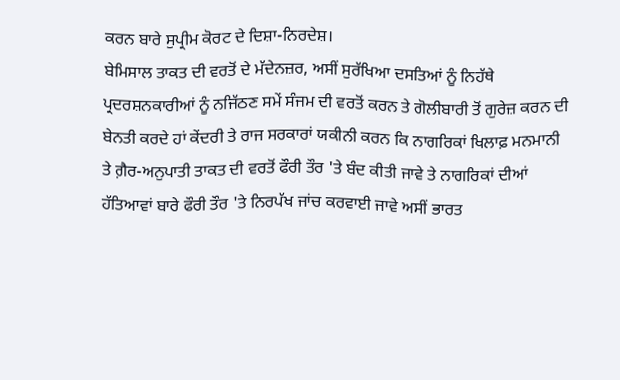ਕਰਨ ਬਾਰੇ ਸੁਪ੍ਰੀਮ ਕੋਰਟ ਦੇ ਦਿਸ਼ਾ-ਨਿਰਦੇਸ਼।
ਬੇਮਿਸਾਲ ਤਾਕਤ ਦੀ ਵਰਤੋਂ ਦੇ ਮੱਦੇਨਜ਼ਰ, ਅਸੀਂ ਸੁਰੱਖਿਆ ਦਸਤਿਆਂ ਨੂੰ ਨਿਹੱਥੇ ਪ੍ਰਦਰਸ਼ਨਕਾਰੀਆਂ ਨੂੰ ਨਜਿੱਠਣ ਸਮੇਂ ਸੰਜਮ ਦੀ ਵਰਤੋਂ ਕਰਨ ਤੇ ਗੋਲੀਬਾਰੀ ਤੋਂ ਗੁਰੇਜ਼ ਕਰਨ ਦੀ ਬੇਨਤੀ ਕਰਦੇ ਹਾਂ ਕੇਂਦਰੀ ਤੇ ਰਾਜ ਸਰਕਾਰਾਂ ਯਕੀਨੀ ਕਰਨ ਕਿ ਨਾਗਰਿਕਾਂ ਖਿਲਾਫ਼ ਮਨਮਾਨੀ ਤੇ ਗ਼ੈਰ-ਅਨੁਪਾਤੀ ਤਾਕਤ ਦੀ ਵਰਤੋਂ ਫੌਰੀ ਤੌਰ 'ਤੇ ਬੰਦ ਕੀਤੀ ਜਾਵੇ ਤੇ ਨਾਗਰਿਕਾਂ ਦੀਆਂ ਹੱਤਿਆਵਾਂ ਬਾਰੇ ਫੌਰੀ ਤੌਰ 'ਤੇ ਨਿਰਪੱਖ ਜਾਂਚ ਕਰਵਾਈ ਜਾਵੇ ਅਸੀਂ ਭਾਰਤ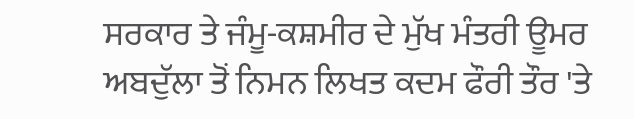ਸਰਕਾਰ ਤੇ ਜੰਮੂ-ਕਸ਼ਮੀਰ ਦੇ ਮੁੱਖ ਮੰਤਰੀ ਊਮਰ ਅਬਦੁੱਲਾ ਤੋਂ ਨਿਮਨ ਲਿਖਤ ਕਦਮ ਫੌਰੀ ਤੌਰ 'ਤੇ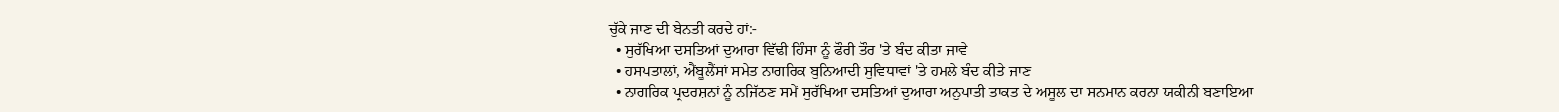ਚੁੱਕੇ ਜਾਣ ਦੀ ਬੇਨਤੀ ਕਰਦੇ ਹਾਂ:-
  • ਸੁਰੱਖਿਆ ਦਸਤਿਆਂ ਦੁਆਰਾ ਵਿੱਢੀ ਹਿੰਸਾ ਨੂੰ ਫੌਰੀ ਤੌਰ 'ਤੇ ਬੰਦ ਕੀਤਾ ਜਾਵੇ
  • ਹਸਪਤਾਲਾਂ, ਐਂਬੂਲੈਂਸਾਂ ਸਮੇਤ ਨਾਗਰਿਕ ਬੁਨਿਆਦੀ ਸੁਵਿਧਾਵਾਂ 'ਤੇ ਹਮਲੇ ਬੰਦ ਕੀਤੇ ਜਾਣ
  • ਨਾਗਰਿਕ ਪ੍ਰਦਰਸ਼ਨਾਂ ਨੂੰ ਨਜਿੱਠਣ ਸਮੇਂ ਸੁਰੱਖਿਆ ਦਸਤਿਆਂ ਦੁਆਰਾ ਅਨੁਪਾਤੀ ਤਾਕਤ ਦੇ ਅਸੂਲ ਦਾ ਸਨਮਾਨ ਕਰਨਾ ਯਕੀਨੀ ਬਣਾਇਆ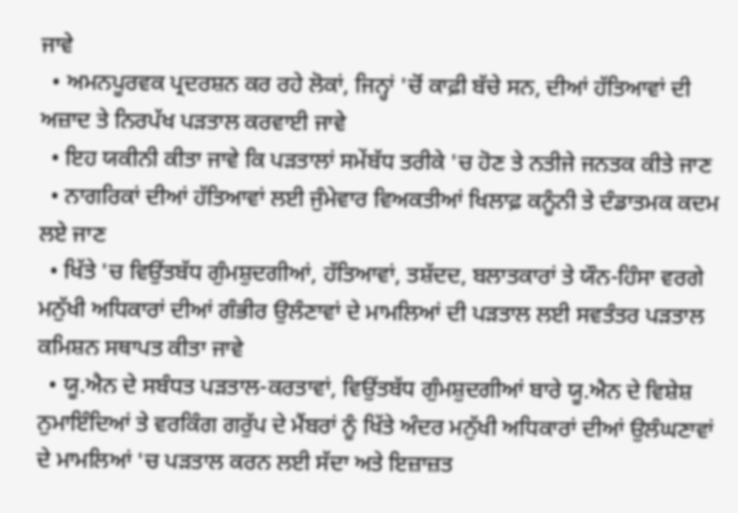ਜਾਵੇ
  • ਅਮਨਪੂਰਵਕ ਪ੍ਰਦਰਸ਼ਨ ਕਰ ਰਹੇ ਲੋਕਾਂ, ਜਿਨ੍ਹਾਂ 'ਚੋਂ ਕਾਫ਼ੀ ਬੱਚੇ ਸਨ, ਦੀਆਂ ਹੱਤਿਆਵਾਂ ਦੀ ਅਜ਼ਾਦ ਤੇ ਨਿਰਪੱਖ ਪੜਤਾਲ ਕਰਵਾਈ ਜਾਵੇ
  • ਇਹ ਯਕੀਨੀ ਕੀਤਾ ਜਾਵੇ ਕਿ ਪੜਤਾਲਾਂ ਸਮੇਂਬੱਧ ਤਰੀਕੇ 'ਚ ਹੋਣ ਤੇ ਨਤੀਜੇ ਜਨਤਕ ਕੀਤੇ ਜਾਣ
  • ਨਾਗਰਿਕਾਂ ਦੀਆਂ ਹੱਤਿਆਵਾਂ ਲਈ ਜੁੰਮੇਵਾਰ ਵਿਅਕਤੀਆਂ ਖਿਲਾਫ਼ ਕਨੂੰਨੀ ਤੇ ਦੰਡਾਤਮਕ ਕਦਮ ਲਏ ਜਾਣ
  • ਖਿੱਤੇ 'ਚ ਵਿਉਂਤਬੱਧ ਗੁੰਮਸ਼ੁਦਗੀਆਂ, ਹੱਤਿਆਵਾਂ, ਤਸ਼ੱਦਦ, ਬਲਾਤਕਾਰਾਂ ਤੇ ਯੌਨ-ਹਿੰਸਾ ਵਰਗੇ ਮਨੁੱਖੀ ਅਧਿਕਾਰਾਂ ਦੀਆਂ ਗੰਭੀਰ ਉਲੰਣਾਵਾਂ ਦੇ ਮਾਮਲਿਆਂ ਦੀ ਪੜਤਾਲ ਲਈ ਸਵਤੰਤਰ ਪੜਤਾਲ ਕਮਿਸ਼ਨ ਸਥਾਪਤ ਕੀਤਾ ਜਾਵੇ
  • ਯੂ.ਐਨ ਦੇ ਸਬੰਧਤ ਪੜਤਾਲ-ਕਰਤਾਵਾਂ, ਵਿਉਂਤਬੱਧ ਗੁੰਮਸ਼ੁਦਗੀਆਂ ਬਾਰੇ ਯੂ.ਐਨ ਦੇ ਵਿਸ਼ੇਸ਼ ਨੁਮਾਇੰਦਿਆਂ ਤੇ ਵਰਕਿੰਗ ਗਰੁੱਪ ਦੇ ਮੈਂਬਰਾਂ ਨੂੰ ਖਿੱਤੇ ਅੰਦਰ ਮਨੁੱਖੀ ਅਧਿਕਾਰਾਂ ਦੀਆਂ ਉਲੰਘਣਾਵਾਂ ਦੇ ਮਾਮਲਿਆਂ 'ਚ ਪੜਤਾਲ ਕਰਨ ਲਈ ਸੱਦਾ ਅਤੇ ਇਜ਼ਾਜ਼ਤ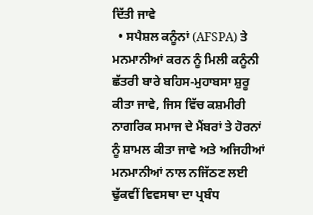ਦਿੱਤੀ ਜਾਵੇ
  • ਸਪੈਸ਼ਲ ਕਨੂੰਨਾਂ (AFSPA) ਤੇ ਮਨਮਾਨੀਆਂ ਕਰਨ ਨੂੰ ਮਿਲੀ ਕਨੂੰਨੀ ਛੱਤਰੀ ਬਾਰੇ ਬਹਿਸ-ਮੁਹਾਬਸਾ ਸ਼ੁਰੂ ਕੀਤਾ ਜਾਵੇ, ਜਿਸ ਵਿੱਚ ਕਸ਼ਮੀਰੀ ਨਾਗਰਿਕ ਸਮਾਜ ਦੇ ਮੈਂਬਰਾਂ ਤੇ ਹੋਰਨਾਂ ਨੂੰ ਸ਼ਾਮਲ ਕੀਤਾ ਜਾਵੇ ਅਤੇ ਅਜਿਹੀਆਂ ਮਨਮਾਨੀਆਂ ਨਾਲ ਨਜਿੱਠਣ ਲਈ ਢੁੱਕਵੀਂ ਵਿਵਸਥਾ ਦਾ ਪ੍ਰਬੰਧ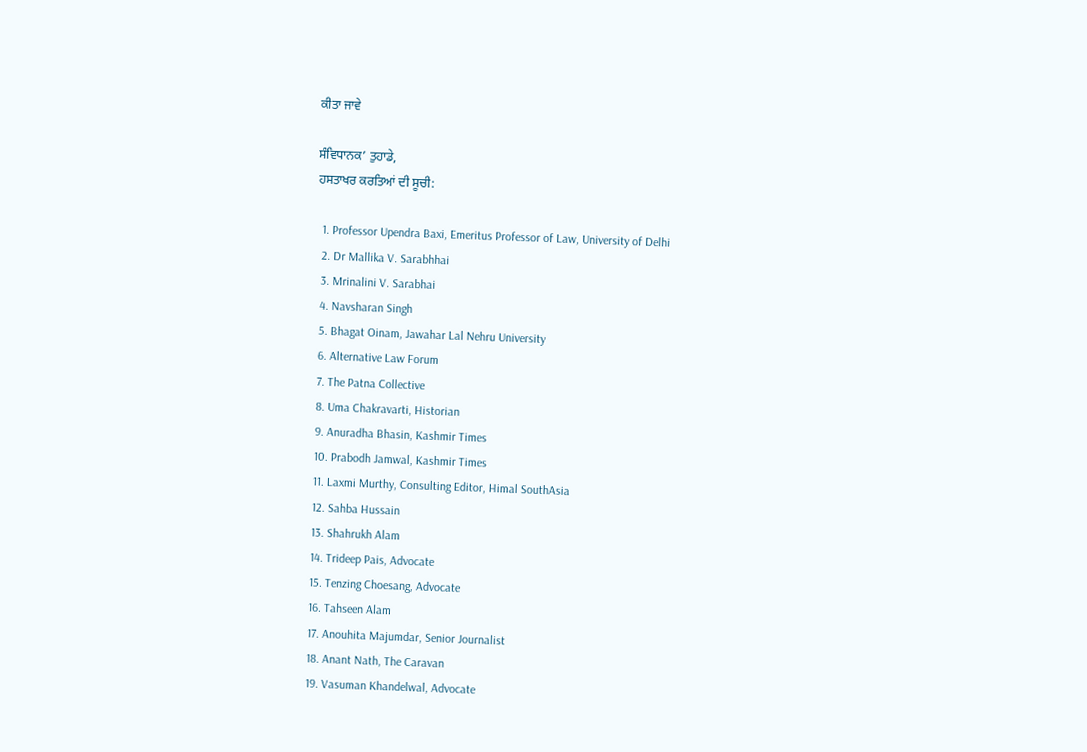ਕੀਤਾ ਜਾਵੇ

ਸੰਵਿਧਾਨਕ’ ਤੁਹਾਡੇ,
ਹਸਤਾਖਰ ਕਰਤਿਆਂ ਦੀ ਸੂਚੀ:

  1. Professor Upendra Baxi, Emeritus Professor of Law, University of Delhi
  2. Dr Mallika V. Sarabhhai
  3. Mrinalini V. Sarabhai
  4. Navsharan Singh
  5. Bhagat Oinam, Jawahar Lal Nehru University
  6. Alternative Law Forum
  7. The Patna Collective
  8. Uma Chakravarti, Historian
  9. Anuradha Bhasin, Kashmir Times
  10. Prabodh Jamwal, Kashmir Times
  11. Laxmi Murthy, Consulting Editor, Himal SouthAsia
  12. Sahba Hussain
  13. Shahrukh Alam
  14. Trideep Pais, Advocate
  15. Tenzing Choesang, Advocate
  16. Tahseen Alam
  17. Anouhita Majumdar, Senior Journalist
  18. Anant Nath, The Caravan
  19. Vasuman Khandelwal, Advocate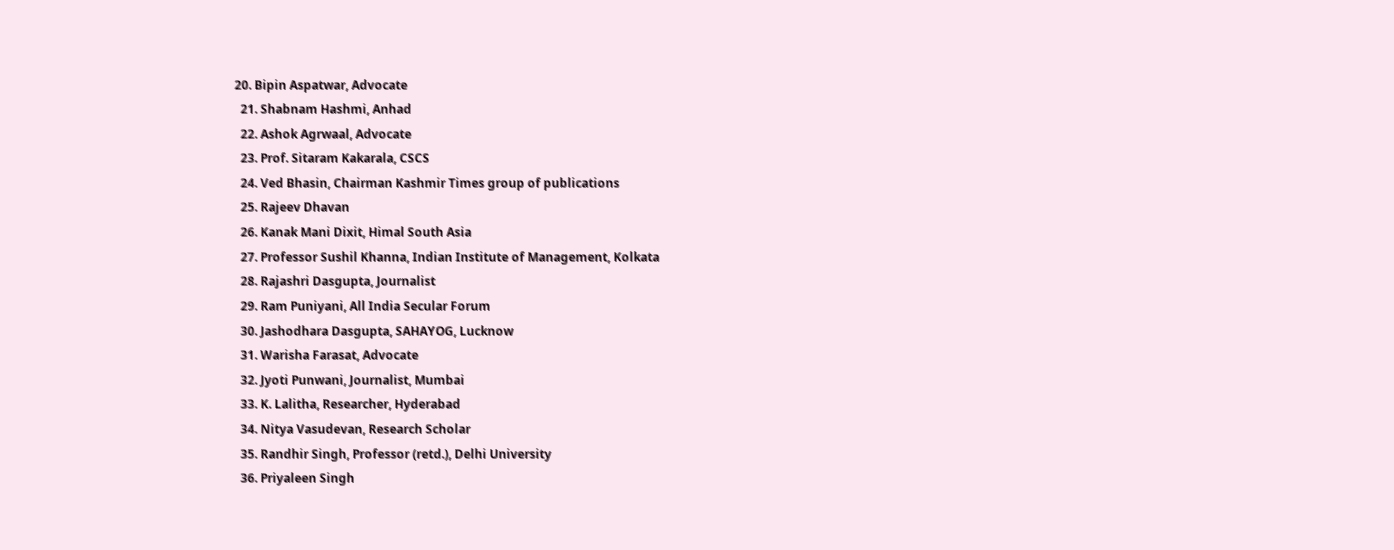20. Bipin Aspatwar, Advocate
  21. Shabnam Hashmi, Anhad
  22. Ashok Agrwaal, Advocate
  23. Prof. Sitaram Kakarala, CSCS
  24. Ved Bhasin, Chairman Kashmir Times group of publications
  25. Rajeev Dhavan
  26. Kanak Mani Dixit, Himal South Asia
  27. Professor Sushil Khanna, Indian Institute of Management, Kolkata
  28. Rajashri Dasgupta, Journalist
  29. Ram Puniyani, All India Secular Forum
  30. Jashodhara Dasgupta, SAHAYOG, Lucknow
  31. Warisha Farasat, Advocate
  32. Jyoti Punwani, Journalist, Mumbai
  33. K. Lalitha, Researcher, Hyderabad
  34. Nitya Vasudevan, Research Scholar
  35. Randhir Singh, Professor (retd.), Delhi University
  36. Priyaleen Singh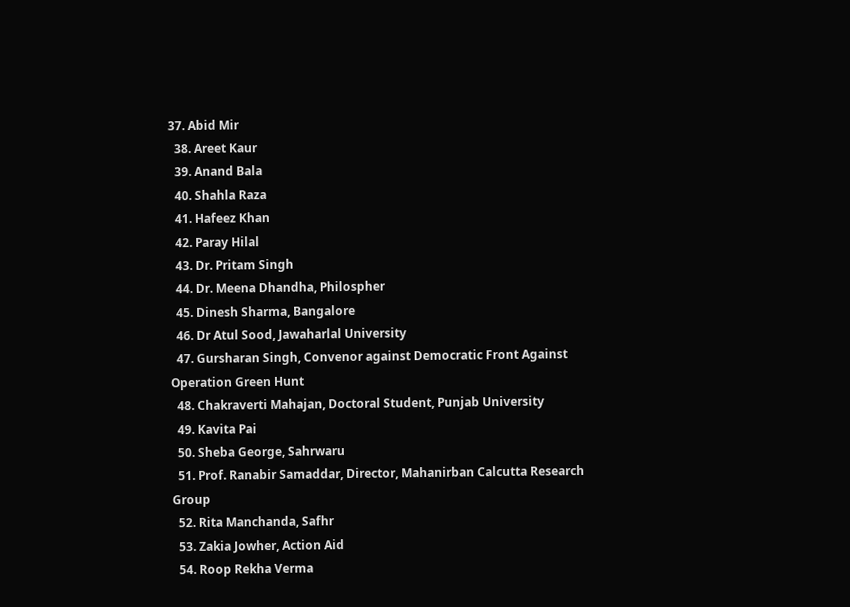37. Abid Mir
  38. Areet Kaur
  39. Anand Bala
  40. Shahla Raza
  41. Hafeez Khan
  42. Paray Hilal
  43. Dr. Pritam Singh
  44. Dr. Meena Dhandha, Philospher
  45. Dinesh Sharma, Bangalore
  46. Dr Atul Sood, Jawaharlal University
  47. Gursharan Singh, Convenor against Democratic Front Against Operation Green Hunt
  48. Chakraverti Mahajan, Doctoral Student, Punjab University
  49. Kavita Pai
  50. Sheba George, Sahrwaru
  51. Prof. Ranabir Samaddar, Director, Mahanirban Calcutta Research Group
  52. Rita Manchanda, Safhr
  53. Zakia Jowher, Action Aid
  54. Roop Rekha Verma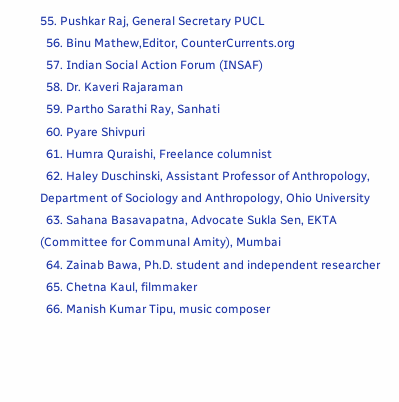55. Pushkar Raj, General Secretary PUCL
  56. Binu Mathew,Editor, CounterCurrents.org
  57. Indian Social Action Forum (INSAF)
  58. Dr. Kaveri Rajaraman
  59. Partho Sarathi Ray, Sanhati
  60. Pyare Shivpuri
  61. Humra Quraishi, Freelance columnist
  62. Haley Duschinski, Assistant Professor of Anthropology, Department of Sociology and Anthropology, Ohio University
  63. Sahana Basavapatna, Advocate Sukla Sen, EKTA (Committee for Communal Amity), Mumbai
  64. Zainab Bawa, Ph.D. student and independent researcher
  65. Chetna Kaul, filmmaker
  66. Manish Kumar Tipu, music composer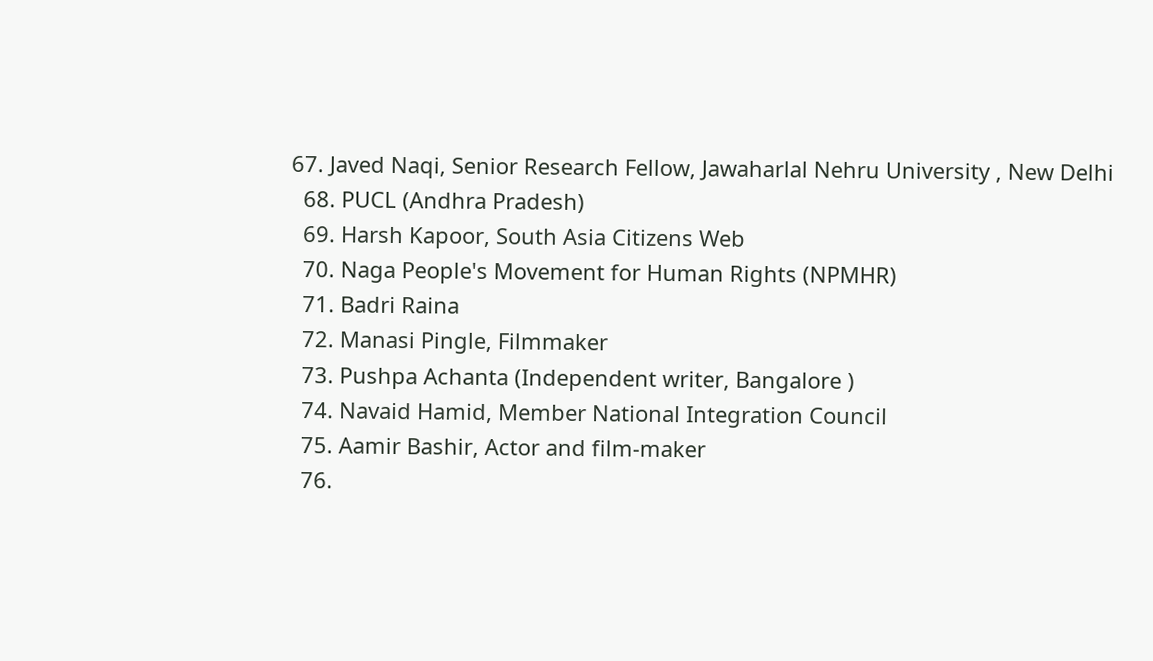67. Javed Naqi, Senior Research Fellow, Jawaharlal Nehru University , New Delhi
  68. PUCL (Andhra Pradesh)
  69. Harsh Kapoor, South Asia Citizens Web
  70. Naga People's Movement for Human Rights (NPMHR)
  71. Badri Raina
  72. Manasi Pingle, Filmmaker
  73. Pushpa Achanta (Independent writer, Bangalore )
  74. Navaid Hamid, Member National Integration Council
  75. Aamir Bashir, Actor and film-maker
  76.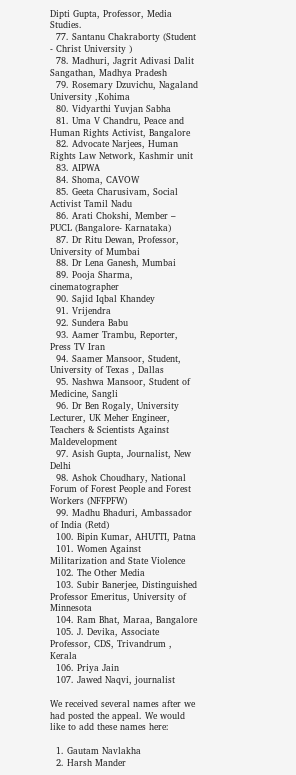Dipti Gupta, Professor, Media Studies.
  77. Santanu Chakraborty (Student - Christ University )
  78. Madhuri, Jagrit Adivasi Dalit Sangathan, Madhya Pradesh
  79. Rosemary Dzuvichu, Nagaland University ,Kohima
  80. Vidyarthi Yuvjan Sabha
  81. Uma V Chandru, Peace and Human Rights Activist, Bangalore
  82. Advocate Narjees, Human Rights Law Network, Kashmir unit
  83. AIPWA
  84. Shoma, CAVOW
  85. Geeta Charusivam, Social Activist Tamil Nadu
  86. Arati Chokshi, Member – PUCL (Bangalore- Karnataka)
  87. Dr Ritu Dewan, Professor, University of Mumbai
  88. Dr Lena Ganesh, Mumbai
  89. Pooja Sharma, cinematographer
  90. Sajid Iqbal Khandey
  91. Vrijendra
  92. Sundera Babu
  93. Aamer Trambu, Reporter, Press TV Iran
  94. Saamer Mansoor, Student, University of Texas , Dallas
  95. Nashwa Mansoor, Student of Medicine, Sangli
  96. Dr Ben Rogaly, University Lecturer, UK Meher Engineer, Teachers & Scientists Against Maldevelopment
  97. Asish Gupta, Journalist, New Delhi
  98. Ashok Choudhary, National Forum of Forest People and Forest Workers (NFFPFW)
  99. Madhu Bhaduri, Ambassador of India (Retd)
  100. Bipin Kumar, AHUTTI, Patna
  101. Women Against Militarization and State Violence
  102. The Other Media
  103. Subir Banerjee, Distinguished Professor Emeritus, University of Minnesota
  104. Ram Bhat, Maraa, Bangalore
  105. J. Devika, Associate Professor, CDS, Trivandrum , Kerala
  106. Priya Jain
  107. Jawed Naqvi, journalist

We received several names after we had posted the appeal. We would like to add these names here:

  1. Gautam Navlakha
  2. Harsh Mander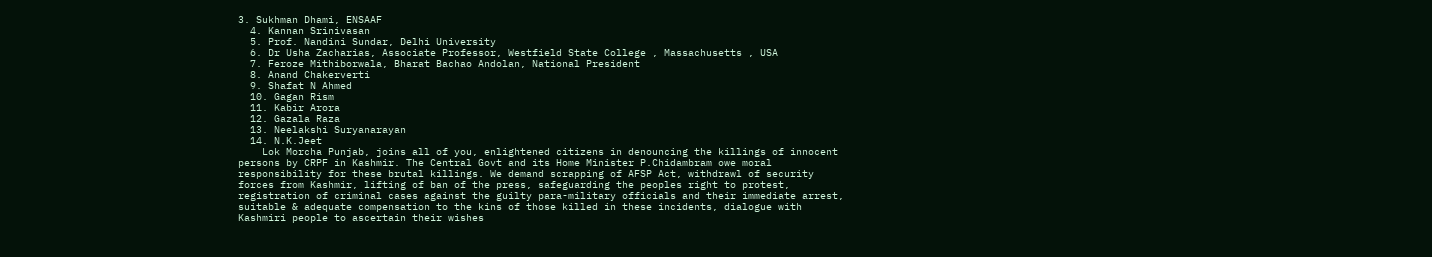3. Sukhman Dhami, ENSAAF
  4. Kannan Srinivasan
  5. Prof. Nandini Sundar, Delhi University
  6. Dr Usha Zacharias, Associate Professor, Westfield State College , Massachusetts , USA
  7. Feroze Mithiborwala, Bharat Bachao Andolan, National President
  8. Anand Chakerverti
  9. Shafat N Ahmed
  10. Gagan Rism
  11. Kabir Arora
  12. Gazala Raza
  13. Neelakshi Suryanarayan
  14. N.K.Jeet
    Lok Morcha Punjab, joins all of you, enlightened citizens in denouncing the killings of innocent persons by CRPF in Kashmir. The Central Govt and its Home Minister P.Chidambram owe moral responsibility for these brutal killings. We demand scrapping of AFSP Act, withdrawl of security forces from Kashmir, lifting of ban of the press, safeguarding the peoples right to protest, registration of criminal cases against the guilty para-military officials and their immediate arrest, suitable & adequate compensation to the kins of those killed in these incidents, dialogue with Kashmiri people to ascertain their wishes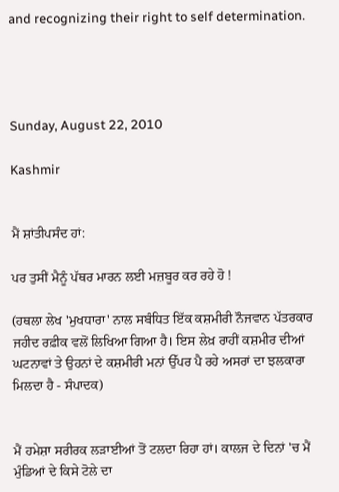and recognizing their right to self determination.




Sunday, August 22, 2010

Kashmir


ਮੈਂ ਸ਼ਾਂਤੀਪਸੰਦ ਹਾਂ:

ਪਰ ਤੁਸੀਂ ਮੈਨੂੰ ਪੱਥਰ ਮਾਰਨ ਲਈ ਮਜ਼ਬੂਰ ਕਰ ਰਹੇ ਹੋ !

(ਹਥਲਾ ਲੇਖ 'ਮੁਖਧਾਰਾ' ਨਾਲ ਸਬੰਧਿਤ ਇੱਕ ਕਸ਼ਮੀਰੀ ਨੌਜਵਾਨ ਪੱਤਰਕਾਰ ਜਹੀਦ ਰਫ਼ੀਕ ਵਲੋਂ ਲਿਖਿਆ ਗਿਆ ਹੈ। ਇਸ ਲੇਖ਼ ਰਾਹੀਂ ਕਸ਼ਮੀਰ ਦੀਆਂ ਘਟਨਾਵਾਂ ਤੇ ਉਹਨਾਂ ਦੇ ਕਸ਼ਮੀਰੀ ਮਨਾਂ ਉੱਪਰ ਪੈ ਰਹੇ ਅਸਰਾਂ ਦਾ ਝਲਕਾਰਾ ਮਿਲਦਾ ਹੈ - ਸੰਪਾਦਕ)


ਮੈਂ ਹਮੇਸ਼ਾ ਸਰੀਰਕ ਲੜਾਈਆਂ ਤੋਂ ਟਲਦਾ ਰਿਹਾ ਹਾਂ। ਕਾਲਜ ਦੇ ਦਿਨਾਂ 'ਚ ਮੈਂ ਮੁੰਡਿਆਂ ਦੇ ਕਿਸੇ ਟੋਲੇ ਦਾ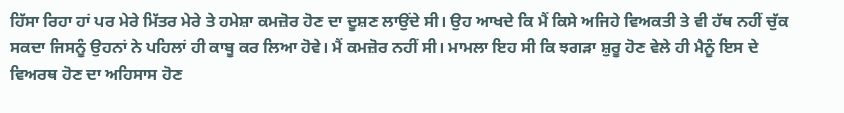ਹਿੱਸਾ ਰਿਹਾ ਹਾਂ ਪਰ ਮੇਰੇ ਮਿੱਤਰ ਮੇਰੇ ਤੇ ਹਮੇਸ਼ਾ ਕਮਜ਼ੋਰ ਹੋਣ ਦਾ ਦੂਸ਼ਣ ਲਾਉਂਦੇ ਸੀ। ਉਹ ਆਖਦੇ ਕਿ ਮੈਂ ਕਿਸੇ ਅਜਿਹੇ ਵਿਅਕਤੀ ਤੇ ਵੀ ਹੱਥ ਨਹੀਂ ਚੁੱਕ ਸਕਦਾ ਜਿਸਨੂੰ ਉਹਨਾਂ ਨੇ ਪਹਿਲਾਂ ਹੀ ਕਾਬੂ ਕਰ ਲਿਆ ਹੋਵੇ। ਮੈਂ ਕਮਜ਼ੋਰ ਨਹੀਂ ਸੀ। ਮਾਮਲਾ ਇਹ ਸੀ ਕਿ ਝਗੜਾ ਸ਼ੁਰੂ ਹੋਣ ਵੇਲੇ ਹੀ ਮੈਨੂੰ ਇਸ ਦੇ ਵਿਅਰਥ ਹੋਣ ਦਾ ਅਹਿਸਾਸ ਹੋਣ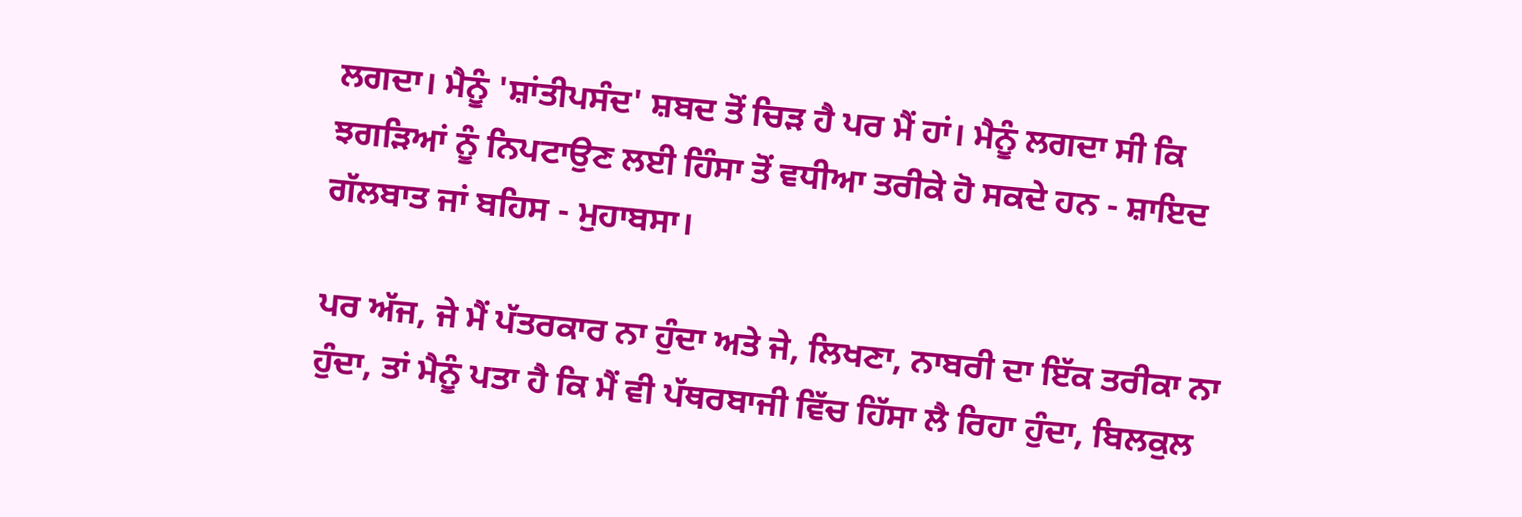ਲਗਦਾ। ਮੈਨੂੰ 'ਸ਼ਾਂਤੀਪਸੰਦ' ਸ਼ਬਦ ਤੋਂ ਚਿੜ ਹੈ ਪਰ ਮੈਂ ਹਾਂ। ਮੈਨੂੰ ਲਗਦਾ ਸੀ ਕਿ ਝਗੜਿਆਂ ਨੂੰ ਨਿਪਟਾਉਣ ਲਈ ਹਿੰਸਾ ਤੋਂ ਵਧੀਆ ਤਰੀਕੇ ਹੋ ਸਕਦੇ ਹਨ - ਸ਼ਾਇਦ ਗੱਲਬਾਤ ਜਾਂ ਬਹਿਸ - ਮੁਹਾਬਸਾ।

ਪਰ ਅੱਜ, ਜੇ ਮੈਂ ਪੱਤਰਕਾਰ ਨਾ ਹੁੰਦਾ ਅਤੇ ਜੇ, ਲਿਖਣਾ, ਨਾਬਰੀ ਦਾ ਇੱਕ ਤਰੀਕਾ ਨਾ ਹੁੰਦਾ, ਤਾਂ ਮੈਨੂੰ ਪਤਾ ਹੈ ਕਿ ਮੈਂ ਵੀ ਪੱਥਰਬਾਜੀ ਵਿੱਚ ਹਿੱਸਾ ਲੈ ਰਿਹਾ ਹੁੰਦਾ, ਬਿਲਕੁਲ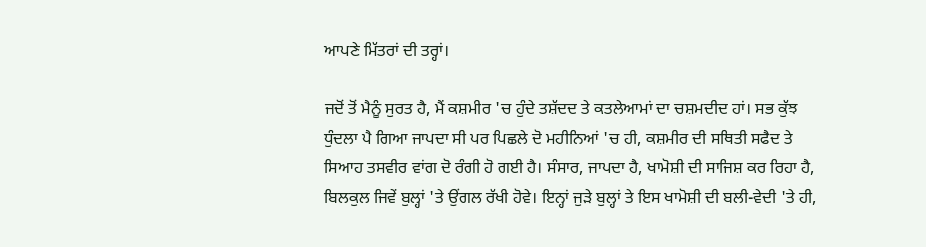ਆਪਣੇ ਮਿੱਤਰਾਂ ਦੀ ਤਰ੍ਹਾਂ।

ਜਦੋਂ ਤੋਂ ਮੈਨੂੰ ਸੁਰਤ ਹੈ, ਮੈਂ ਕਸ਼ਮੀਰ 'ਚ ਹੁੰਦੇ ਤਸ਼ੱਦਦ ਤੇ ਕਤਲੇਆਮਾਂ ਦਾ ਚਸ਼ਮਦੀਦ ਹਾਂ। ਸਭ ਕੁੱਝ ਧੁੰਦਲਾ ਪੈ ਗਿਆ ਜਾਪਦਾ ਸੀ ਪਰ ਪਿਛਲੇ ਦੋ ਮਹੀਨਿਆਂ 'ਚ ਹੀ, ਕਸ਼ਮੀਰ ਦੀ ਸਥਿਤੀ ਸਫੈਦ ਤੇ ਸਿਆਹ ਤਸਵੀਰ ਵਾਂਗ ਦੋ ਰੰਗੀ ਹੋ ਗਈ ਹੈ। ਸੰਸਾਰ, ਜਾਪਦਾ ਹੈ, ਖਾਮੋਸ਼ੀ ਦੀ ਸਾਜਿਸ਼ ਕਰ ਰਿਹਾ ਹੈ, ਬਿਲਕੁਲ ਜਿਵੇਂ ਬੁਲ੍ਹਾਂ 'ਤੇ ਉਂਗਲ ਰੱਖੀ ਹੋਵੇ। ਇਨ੍ਹਾਂ ਜੁੜੇ ਬੁਲ੍ਹਾਂ ਤੇ ਇਸ ਖਾਮੋਸ਼ੀ ਦੀ ਬਲੀ-ਵੇਦੀ 'ਤੇ ਹੀ,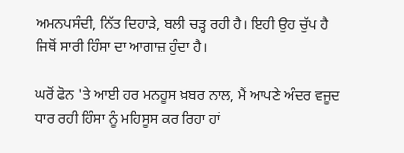ਅਮਨਪਸੰਦੀ, ਨਿੱਤ ਦਿਹਾੜੇ, ਬਲੀ ਚੜ੍ਹ ਰਹੀ ਹੈ। ਇਹੀ ਉਹ ਚੁੱਪ ਹੈ ਜਿਥੋਂ ਸਾਰੀ ਹਿੰਸਾ ਦਾ ਆਗਾਜ਼ ਹੁੰਦਾ ਹੈ।

ਘਰੋਂ ਫੋਨ 'ਤੇ ਆਈ ਹਰ ਮਨਹੂਸ ਖ਼ਬਰ ਨਾਲ, ਮੈਂ ਆਪਣੇ ਅੰਦਰ ਵਜੂਦ ਧਾਰ ਰਹੀ ਹਿੰਸਾ ਨੂੰ ਮਹਿਸੂਸ ਕਰ ਰਿਹਾ ਹਾਂ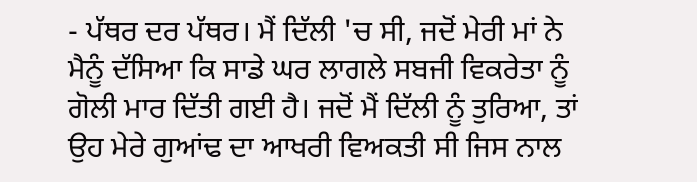- ਪੱਥਰ ਦਰ ਪੱਥਰ। ਮੈਂ ਦਿੱਲੀ 'ਚ ਸੀ, ਜਦੋਂ ਮੇਰੀ ਮਾਂ ਨੇ ਮੈਨੂੰ ਦੱਸਿਆ ਕਿ ਸਾਡੇ ਘਰ ਲਾਗਲੇ ਸਬਜੀ ਵਿਕਰੇਤਾ ਨੂੰ ਗੋਲੀ ਮਾਰ ਦਿੱਤੀ ਗਈ ਹੈ। ਜਦੋਂ ਮੈਂ ਦਿੱਲੀ ਨੂੰ ਤੁਰਿਆ, ਤਾਂ ਉਹ ਮੇਰੇ ਗੁਆਂਢ ਦਾ ਆਖਰੀ ਵਿਅਕਤੀ ਸੀ ਜਿਸ ਨਾਲ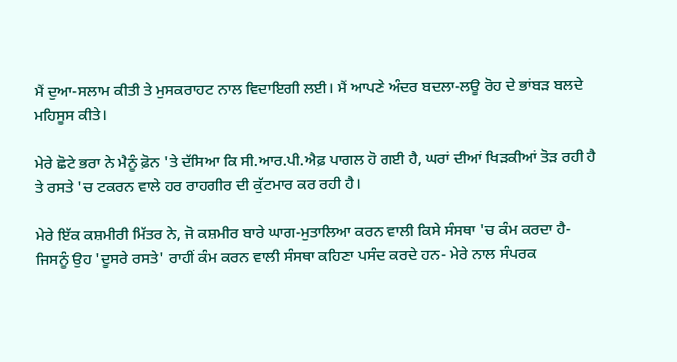ਮੈਂ ਦੁਆ-ਸਲਾਮ ਕੀਤੀ ਤੇ ਮੁਸਕਰਾਹਟ ਨਾਲ ਵਿਦਾਇਗੀ ਲਈ। ਮੈਂ ਆਪਣੇ ਅੰਦਰ ਬਦਲਾ-ਲਊ ਰੋਹ ਦੇ ਭਾਂਬੜ ਬਲਦੇ ਮਹਿਸੂਸ ਕੀਤੇ।

ਮੇਰੇ ਛੋਟੇ ਭਰਾ ਨੇ ਮੈਨੂੰ ਫ਼ੋਨ 'ਤੇ ਦੱਸਿਆ ਕਿ ਸੀ.ਆਰ.ਪੀ.ਐਫ਼ ਪਾਗਲ ਹੋ ਗਈ ਹੈ, ਘਰਾਂ ਦੀਆਂ ਖਿੜਕੀਆਂ ਤੋੜ ਰਹੀ ਹੈ ਤੇ ਰਸਤੇ 'ਚ ਟਕਰਨ ਵਾਲੇ ਹਰ ਰਾਹਗੀਰ ਦੀ ਕੁੱਟਮਾਰ ਕਰ ਰਹੀ ਹੈ।

ਮੇਰੇ ਇੱਕ ਕਸ਼ਮੀਰੀ ਮਿੱਤਰ ਨੇ, ਜੋ ਕਸ਼ਮੀਰ ਬਾਰੇ ਘਾਗ-ਮੁਤਾਲਿਆ ਕਰਨ ਵਾਲੀ ਕਿਸੇ ਸੰਸਥਾ 'ਚ ਕੰਮ ਕਰਦਾ ਹੈ- ਜਿਸਨੂੰ ਉਹ 'ਦੂਸਰੇ ਰਸਤੇ' ਰਾਹੀਂ ਕੰਮ ਕਰਨ ਵਾਲੀ ਸੰਸਥਾ ਕਹਿਣਾ ਪਸੰਦ ਕਰਦੇ ਹਨ- ਮੇਰੇ ਨਾਲ ਸੰਪਰਕ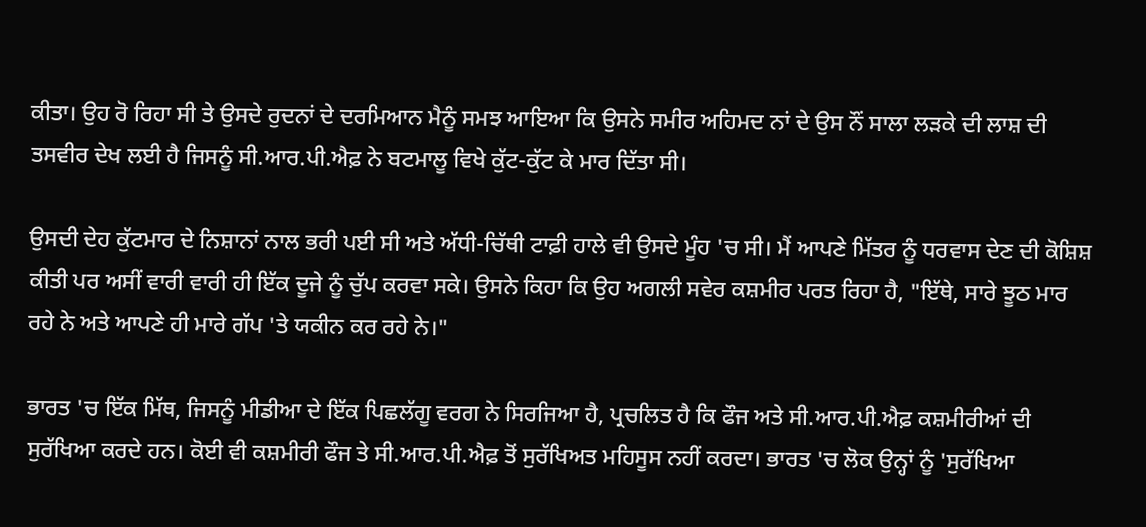ਕੀਤਾ। ਉਹ ਰੋ ਰਿਹਾ ਸੀ ਤੇ ਉਸਦੇ ਰੁਦਨਾਂ ਦੇ ਦਰਮਿਆਨ ਮੈਨੂੰ ਸਮਝ ਆਇਆ ਕਿ ਉਸਨੇ ਸਮੀਰ ਅਹਿਮਦ ਨਾਂ ਦੇ ਉਸ ਨੌਂ ਸਾਲਾ ਲੜਕੇ ਦੀ ਲਾਸ਼ ਦੀ ਤਸਵੀਰ ਦੇਖ ਲਈ ਹੈ ਜਿਸਨੂੰ ਸੀ.ਆਰ.ਪੀ.ਐਫ਼ ਨੇ ਬਟਮਾਲੂ ਵਿਖੇ ਕੁੱਟ-ਕੁੱਟ ਕੇ ਮਾਰ ਦਿੱਤਾ ਸੀ।

ਉਸਦੀ ਦੇਹ ਕੁੱਟਮਾਰ ਦੇ ਨਿਸ਼ਾਨਾਂ ਨਾਲ ਭਰੀ ਪਈ ਸੀ ਅਤੇ ਅੱਧੀ-ਚਿੱਥੀ ਟਾਫ਼ੀ ਹਾਲੇ ਵੀ ਉਸਦੇ ਮੂੰਹ 'ਚ ਸੀ। ਮੈਂ ਆਪਣੇ ਮਿੱਤਰ ਨੂੰ ਧਰਵਾਸ ਦੇਣ ਦੀ ਕੋਸ਼ਿਸ਼ ਕੀਤੀ ਪਰ ਅਸੀਂ ਵਾਰੀ ਵਾਰੀ ਹੀ ਇੱਕ ਦੂਜੇ ਨੂੰ ਚੁੱਪ ਕਰਵਾ ਸਕੇ। ਉਸਨੇ ਕਿਹਾ ਕਿ ਉਹ ਅਗਲੀ ਸਵੇਰ ਕਸ਼ਮੀਰ ਪਰਤ ਰਿਹਾ ਹੈ, "ਇੱਥੇ, ਸਾਰੇ ਝੂਠ ਮਾਰ ਰਹੇ ਨੇ ਅਤੇ ਆਪਣੇ ਹੀ ਮਾਰੇ ਗੱਪ 'ਤੇ ਯਕੀਨ ਕਰ ਰਹੇ ਨੇ।"

ਭਾਰਤ 'ਚ ਇੱਕ ਮਿੱਥ, ਜਿਸਨੂੰ ਮੀਡੀਆ ਦੇ ਇੱਕ ਪਿਛਲੱਗੂ ਵਰਗ ਨੇ ਸਿਰਜਿਆ ਹੈ, ਪ੍ਰਚਲਿਤ ਹੈ ਕਿ ਫੌਜ ਅਤੇ ਸੀ.ਆਰ.ਪੀ.ਐਫ਼ ਕਸ਼ਮੀਰੀਆਂ ਦੀ ਸੁਰੱਖਿਆ ਕਰਦੇ ਹਨ। ਕੋਈ ਵੀ ਕਸ਼ਮੀਰੀ ਫੌਜ ਤੇ ਸੀ.ਆਰ.ਪੀ.ਐਫ਼ ਤੋਂ ਸੁਰੱਖਿਅਤ ਮਹਿਸੂਸ ਨਹੀਂ ਕਰਦਾ। ਭਾਰਤ 'ਚ ਲੋਕ ਉਨ੍ਹਾਂ ਨੂੰ 'ਸੁਰੱਖਿਆ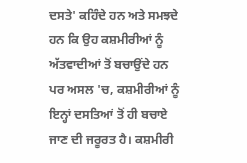ਦਸਤੇ' ਕਹਿੰਦੇ ਹਨ ਅਤੇ ਸਮਝਦੇ ਹਨ ਕਿ ਉਹ ਕਸ਼ਮੀਰੀਆਂ ਨੂੰ ਅੱਤਵਾਦੀਆਂ ਤੋਂ ਬਚਾਉਂਦੇ ਹਨ ਪਰ ਅਸਲ 'ਚ, ਕਸ਼ਮੀਰੀਆਂ ਨੂੰ ਇਨ੍ਹਾਂ ਦਸਤਿਆਂ ਤੋਂ ਹੀ ਬਚਾਏ ਜਾਣ ਦੀ ਜਰੂਰਤ ਹੈ। ਕਸ਼ਮੀਰੀ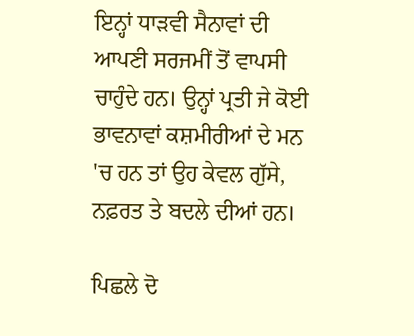ਇਨ੍ਹਾਂ ਧਾੜਵੀ ਸੈਨਾਵਾਂ ਦੀ ਆਪਣੀ ਸਰਜਮੀਂ ਤੋਂ ਵਾਪਸੀ ਚਾਹੁੰਦੇ ਹਨ। ਉਨ੍ਹਾਂ ਪ੍ਰਤੀ ਜੇ ਕੋਈ ਭਾਵਨਾਵਾਂ ਕਸ਼ਮੀਰੀਆਂ ਦੇ ਮਨ 'ਚ ਹਨ ਤਾਂ ਉਹ ਕੇਵਲ ਗੁੱਸੇ, ਨਫ਼ਰਤ ਤੇ ਬਦਲੇ ਦੀਆਂ ਹਨ।

ਪਿਛਲੇ ਦੋ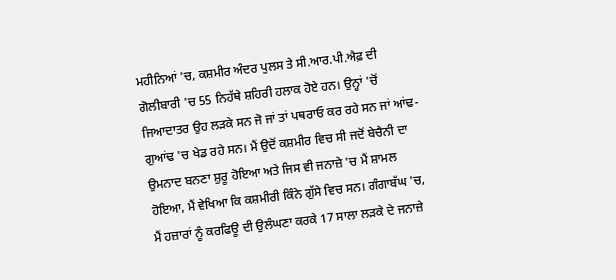ਮਹੀਨਿਆਂ 'ਚ, ਕਸ਼ਮੀਰ ਅੰਦਰ ਪੁਲਸ ਤੇ ਸੀ.ਆਰ.ਪੀ.ਐਫ਼ ਦੀ ਗੋਲੀਬਾਰੀ 'ਚ 55 ਨਿਹੱਥੇ ਸ਼ਹਿਰੀ ਹਲਾਕ ਹੋਏ ਹਨ। ਉਨ੍ਹਾਂ 'ਚੋਂ ਜਿਆਦਾਤਰ ਉਹ ਲੜਕੇ ਸਨ ਜੋ ਜਾਂ ਤਾਂ ਪਥਰਾਓ ਕਰ ਰਹੇ ਸਨ ਜਾਂ ਆਂਢ-ਗੁਆਂਢ 'ਚ ਖੇਡ ਰਹੇ ਸਨ। ਮੈਂ ਉਦੋਂ ਕਸ਼ਮੀਰ ਵਿਚ ਸੀ ਜਦੋਂ ਬੇਚੈਨੀ ਦਾ ਉਮਨਾਦ ਬਨਣਾ ਸ਼ੁਰੂ ਹੋਇਆ ਅਤੇ ਜਿਸ ਵੀ ਜਨਾਜ਼ੇ 'ਚ ਮੈਂ ਸ਼ਾਮਲ ਹੋਇਆ, ਮੈਂ ਵੇਖਿਆ ਕਿ ਕਸ਼ਮੀਰੀ ਕਿੰਨੇ ਗੁੱਸੇ ਵਿਚ ਸਨ। ਗੰਗਾਬੱਘ 'ਚ, ਮੈਂ ਹਜ਼ਾਰਾਂ ਨੂੰ ਕਰਫਿਊ ਦੀ ਉਲੰਘਣਾ ਕਰਕੇ 17 ਸਾਲਾ ਲੜਕੇ ਦੇ ਜਨਾਜ਼ੇ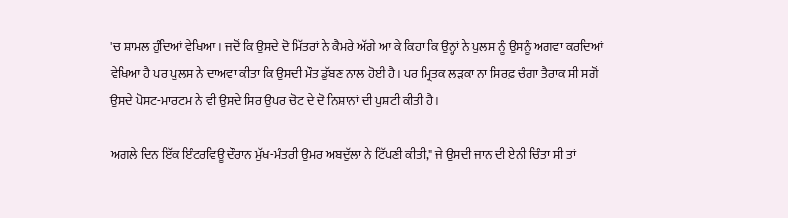'ਚ ਸ਼ਾਮਲ ਹੁੰਦਿਆਂ ਵੇਖਿਆ। ਜਦੋਂ ਕਿ ਉਸਦੇ ਦੋ ਮਿੱਤਰਾਂ ਨੇ ਕੈਮਰੇ ਅੱਗੇ ਆ ਕੇ ਕਿਹਾ ਕਿ ਉਨ੍ਹਾਂ ਨੇ ਪੁਲਸ ਨੂੰ ਉਸਨੂੰ ਅਗਵਾ ਕਰਦਿਆਂ ਵੇਖਿਆ ਹੈ ਪਰ ਪੁਲਸ ਨੇ ਦਾਅਵਾ ਕੀਤਾ ਕਿ ਉਸਦੀ ਮੌਤ ਡੁੱਬਣ ਨਾਲ ਹੋਈ ਹੈ। ਪਰ ਮ੍ਰਿਤਕ ਲੜਕਾ ਨਾ ਸਿਰਫ਼ ਚੰਗਾ ਤੈਰਾਕ ਸੀ ਸਗੋਂ ਉਸਦੇ ਪੋਸਟ-ਮਾਰਟਮ ਨੇ ਵੀ ਉਸਦੇ ਸਿਰ ਉਪਰ ਚੋਟ ਦੇ ਦੋ ਨਿਸ਼ਾਨਾਂ ਦੀ ਪੁਸ਼ਟੀ ਕੀਤੀ ਹੈ।

ਅਗਲੇ ਦਿਨ ਇੱਕ ਇੰਟਰਵਿਊ ਦੌਰਾਨ ਮੁੱਖ-ਮੰਤਰੀ ਉਮਰ ਅਬਦੁੱਲਾ ਨੇ ਟਿੱਪਣੀ ਕੀਤੀ," ਜੇ ਉਸਦੀ ਜਾਨ ਦੀ ਏਨੀ ਚਿੰਤਾ ਸੀ ਤਾਂ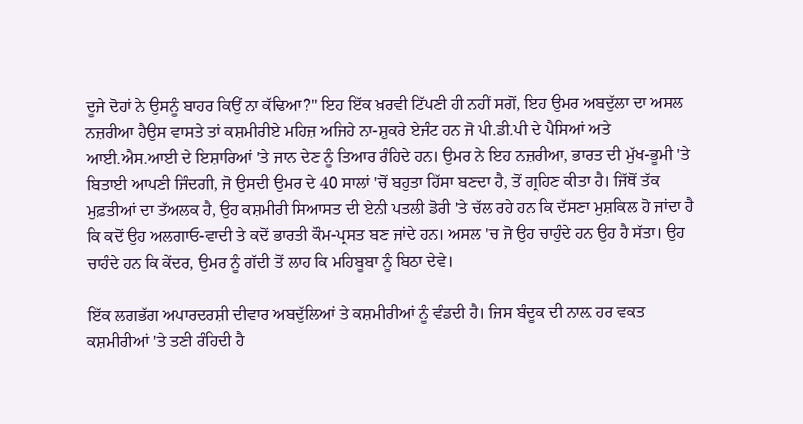ਦੂਜੇ ਦੋਹਾਂ ਨੇ ਉਸਨੂੰ ਬਾਹਰ ਕਿਉਂ ਨਾ ਕੱਢਿਆ?" ਇਹ ਇੱਕ ਖ਼ਰਵੀ ਟਿੱਪਣੀ ਹੀ ਨਹੀਂ ਸਗੋਂ, ਇਹ ਉਮਰ ਅਬਦੁੱਲਾ ਦਾ ਅਸਲ ਨਜ਼ਰੀਆ ਹੈਉਸ ਵਾਸਤੇ ਤਾਂ ਕਸ਼ਮੀਰੀਏ ਮਹਿਜ਼ ਅਜਿਹੇ ਨਾ-ਸ਼ੁਕਰੇ ਏਜੰਟ ਹਨ ਜੋ ਪੀ.ਡੀ.ਪੀ ਦੇ ਪੈਸਿਆਂ ਅਤੇ ਆਈ.ਐਸ.ਆਈ ਦੇ ਇਸ਼ਾਰਿਆਂ 'ਤੇ ਜਾਨ ਦੇਣ ਨੂੰ ਤਿਆਰ ਰੰਹਿਦੇ ਹਨ। ਉਮਰ ਨੇ ਇਹ ਨਜ਼ਰੀਆ, ਭਾਰਤ ਦੀ ਮੁੱਖ-ਭੂਮੀ 'ਤੇ ਬਿਤਾਈ ਆਪਣੀ ਜਿੰਦਗੀ, ਜੋ ਉਸਦੀ ਉਮਰ ਦੇ 40 ਸਾਲਾਂ 'ਚੋਂ ਬਹੁਤਾ ਹਿੱਸਾ ਬਣਦਾ ਹੈ, ਤੋਂ ਗ੍ਰਹਿਣ ਕੀਤਾ ਹੈ। ਜਿੱਥੋਂ ਤੱਕ ਮੁਫ਼ਤੀਆਂ ਦਾ ਤੱਅਲਕ ਹੈ, ਉਹ ਕਸ਼ਮੀਰੀ ਸਿਆਸਤ ਦੀ ਏਨੀ ਪਤਲੀ ਡੋਰੀ 'ਤੇ ਚੱਲ ਰਹੇ ਹਨ ਕਿ ਦੱਸਣਾ ਮੁਸ਼ਕਿਲ ਹੋ ਜਾਂਦਾ ਹੈ ਕਿ ਕਦੋਂ ਉਹ ਅਲਗਾਓ-ਵਾਦੀ ਤੇ ਕਦੋਂ ਭਾਰਤੀ ਕੌਮ-ਪ੍ਰਸਤ ਬਣ ਜਾਂਦੇ ਹਨ। ਅਸਲ 'ਚ ਜੋ ਉਹ ਚਾਹੁੰਦੇ ਹਨ ਉਹ ਹੈ ਸੱਤਾ। ਉਹ ਚਾਹੰਦੇ ਹਨ ਕਿ ਕੇਂਦਰ, ਉਮਰ ਨੂੰ ਗੱਦੀ ਤੋਂ ਲਾਹ ਕਿ ਮਹਿਬੂਬਾ ਨੂੰ ਬਿਠਾ ਦੇਵੇ।

ਇੱਕ ਲਗਭੱਗ ਅਪਾਰਦਰਸ਼ੀ ਦੀਵਾਰ ਅਬਦੁੱਲਿਆਂ ਤੇ ਕਸ਼ਮੀਰੀਆਂ ਨੂੰ ਵੰਡਦੀ ਹੈ। ਜਿਸ ਬੰਦੂਕ ਦੀ ਨਾਲ਼ ਹਰ ਵਕਤ ਕਸ਼ਮੀਰੀਆਂ 'ਤੇ ਤਣੀ ਰੰਹਿਦੀ ਹੈ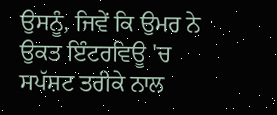ਉਸਨੂੰ, ਜਿਵੇਂ ਕਿ ਉਮਰ ਨੇ ਉਕਤ ਇੰਟਰਵਿਊ 'ਚ ਸਪੱਸ਼ਟ ਤਰੀਕੇ ਨਾਲ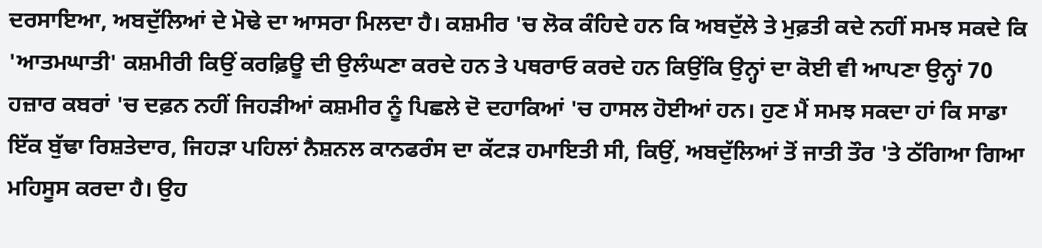ਦਰਸਾਇਆ, ਅਬਦੁੱਲਿਆਂ ਦੇ ਮੋਢੇ ਦਾ ਆਸਰਾ ਮਿਲਦਾ ਹੈ। ਕਸ਼ਮੀਰ 'ਚ ਲੋਕ ਕੰਹਿਦੇ ਹਨ ਕਿ ਅਬਦੁੱਲੇ ਤੇ ਮੁਫ਼ਤੀ ਕਦੇ ਨਹੀਂ ਸਮਝ ਸਕਦੇ ਕਿ 'ਆਤਮਘਾਤੀ' ਕਸ਼ਮੀਰੀ ਕਿਉਂ ਕਰਫ਼ਿਊ ਦੀ ਉਲੰਘਣਾ ਕਰਦੇ ਹਨ ਤੇ ਪਥਰਾਓ ਕਰਦੇ ਹਨ ਕਿਉਂਕਿ ਉਨ੍ਹਾਂ ਦਾ ਕੋਈ ਵੀ ਆਪਣਾ ਉਨ੍ਹਾਂ 70 ਹਜ਼ਾਰ ਕਬਰਾਂ 'ਚ ਦਫ਼ਨ ਨਹੀਂ ਜਿਹੜੀਆਂ ਕਸ਼ਮੀਰ ਨੂੰ ਪਿਛਲੇ ਦੋ ਦਹਾਕਿਆਂ 'ਚ ਹਾਸਲ ਹੋਈਆਂ ਹਨ। ਹੁਣ ਮੈਂ ਸਮਝ ਸਕਦਾ ਹਾਂ ਕਿ ਸਾਡਾ ਇੱਕ ਬੁੱਢਾ ਰਿਸ਼ਤੇਦਾਰ, ਜਿਹੜਾ ਪਹਿਲਾਂ ਨੈਸ਼ਨਲ ਕਾਨਫਰੰਸ ਦਾ ਕੱਟੜ ਹਮਾਇਤੀ ਸੀ, ਕਿਉਂ, ਅਬਦੁੱਲਿਆਂ ਤੋਂ ਜਾਤੀ ਤੌਰ 'ਤੇ ਠੱਗਿਆ ਗਿਆ ਮਹਿਸੂਸ ਕਰਦਾ ਹੈ। ਉਹ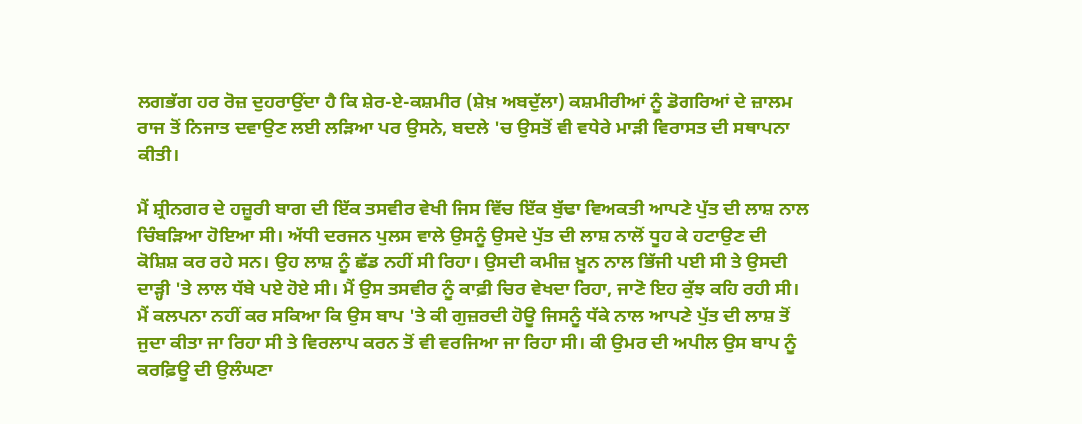ਲਗਭੱਗ ਹਰ ਰੋਜ਼ ਦੁਹਰਾਉਂਦਾ ਹੈ ਕਿ ਸ਼ੇਰ-ਏ-ਕਸ਼ਮੀਰ (ਸ਼ੇਖ਼ ਅਬਦੁੱਲਾ) ਕਸ਼ਮੀਰੀਆਂ ਨੂੰ ਡੋਗਰਿਆਂ ਦੇ ਜ਼ਾਲਮ ਰਾਜ ਤੋਂ ਨਿਜਾਤ ਦਵਾਉਣ ਲਈ ਲੜਿਆ ਪਰ ਉਸਨੇ, ਬਦਲੇ 'ਚ ਉਸਤੋਂ ਵੀ ਵਧੇਰੇ ਮਾੜੀ ਵਿਰਾਸਤ ਦੀ ਸਥਾਪਨਾ ਕੀਤੀ।

ਮੈਂ ਸ਼੍ਰੀਨਗਰ ਦੇ ਹਜ਼ੂਰੀ ਬਾਗ ਦੀ ਇੱਕ ਤਸਵੀਰ ਵੇਖੀ ਜਿਸ ਵਿੱਚ ਇੱਕ ਬੁੱਢਾ ਵਿਅਕਤੀ ਆਪਣੇ ਪੁੱਤ ਦੀ ਲਾਸ਼ ਨਾਲ ਚਿੰਬੜਿਆ ਹੋਇਆ ਸੀ। ਅੱਧੀ ਦਰਜਨ ਪੁਲਸ ਵਾਲੇ ਉਸਨੂੰ ਉਸਦੇ ਪੁੱਤ ਦੀ ਲਾਸ਼ ਨਾਲੋਂ ਧੂਹ ਕੇ ਹਟਾਉਣ ਦੀ ਕੋਸ਼ਿਸ਼ ਕਰ ਰਹੇ ਸਨ। ਉਹ ਲਾਸ਼ ਨੂੰ ਛੱਡ ਨਹੀਂ ਸੀ ਰਿਹਾ। ਉਸਦੀ ਕਮੀਜ਼ ਖ਼ੂਨ ਨਾਲ ਭਿੱਜੀ ਪਈ ਸੀ ਤੇ ਉਸਦੀ ਦਾੜ੍ਹੀ 'ਤੇ ਲਾਲ ਧੱਬੇ ਪਏ ਹੋਏ ਸੀ। ਮੈਂ ਉਸ ਤਸਵੀਰ ਨੂੰ ਕਾਫ਼ੀ ਚਿਰ ਵੇਖਦਾ ਰਿਹਾ, ਜਾਣੋ ਇਹ ਕੁੱਝ ਕਹਿ ਰਹੀ ਸੀ। ਮੈਂ ਕਲਪਨਾ ਨਹੀਂ ਕਰ ਸਕਿਆ ਕਿ ਉਸ ਬਾਪ 'ਤੇ ਕੀ ਗੁਜ਼ਰਦੀ ਹੋਊ ਜਿਸਨੂੰ ਧੱਕੇ ਨਾਲ ਆਪਣੇ ਪੁੱਤ ਦੀ ਲਾਸ਼ ਤੋਂ ਜੁਦਾ ਕੀਤਾ ਜਾ ਰਿਹਾ ਸੀ ਤੇ ਵਿਰਲਾਪ ਕਰਨ ਤੋਂ ਵੀ ਵਰਜਿਆ ਜਾ ਰਿਹਾ ਸੀ। ਕੀ ਉਮਰ ਦੀ ਅਪੀਲ ਉਸ ਬਾਪ ਨੂੰ ਕਰਫ਼ਿਊ ਦੀ ਉਲੰਘਣਾ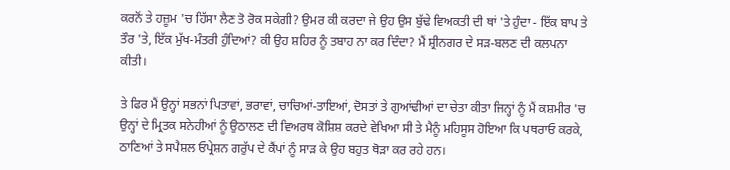ਕਰਨੋਂ ਤੇ ਹਜ਼ੂਮ 'ਚ ਹਿੱਸਾ ਲੈਣ ਤੋ ਰੋਕ ਸਕੇਗੀ? ਉਮਰ ਕੀ ਕਰਦਾ ਜੇ ਉਹ ਉਸ ਬੁੱਢੇ ਵਿਅਕਤੀ ਦੀ ਥਾਂ 'ਤੇ ਹੁੰਦਾ - ਇੱਕ ਬਾਪ ਤੇ ਤੌਰ 'ਤੇ, ਇੱਕ ਮੁੱਖ-ਮੰਤਰੀ ਹੁੰਦਿਆਂ? ਕੀ ਉਹ ਸ਼ਹਿਰ ਨੂੰ ਤਬਾਹ ਨਾ ਕਰ ਦਿੰਦਾ? ਮੈਂ ਸ਼੍ਰੀਨਗਰ ਦੇ ਸੜ-ਬਲਣ ਦੀ ਕਲਪਨਾ ਕੀਤੀ।

ਤੇ ਫਿਰ ਮੈਂ ਉਨ੍ਹਾਂ ਸਭਨਾਂ ਪਿਤਾਵਾਂ, ਭਰਾਵਾਂ, ਚਾਚਿਆਂ-ਤਾਇਆਂ, ਦੋਸਤਾਂ ਤੇ ਗੁਆਂਢੀਆਂ ਦਾ ਚੇਤਾ ਕੀਤਾ ਜਿਨ੍ਹਾਂ ਨੂੰ ਮੈਂ ਕਸ਼ਮੀਰ 'ਚ ਉਨ੍ਹਾਂ ਦੇ ਮ੍ਰਿਤਕ ਸਨੇਹੀਆਂ ਨੂੰ ਉਠਾਲਣ ਦੀ ਵਿਅਰਥ ਕੋਸ਼ਿਸ਼ ਕਰਦੇ ਵੇਖਿਆ ਸੀ ਤੇ ਮੈਨੂੰ ਮਹਿਸੂਸ ਹੋਇਆ ਕਿ ਪਥਰਾਓ ਕਰਕੇ, ਠਾਣਿਆਂ ਤੇ ਸਪੈਸ਼ਲ ਓਪ੍ਰੇਸ਼ਨ ਗਰੁੱਪ ਦੇ ਕੈਂਪਾਂ ਨੂੰ ਸਾੜ ਕੇ ਉਹ ਬਹੁਤ ਥੋੜਾ ਕਰ ਰਹੇ ਹਨ।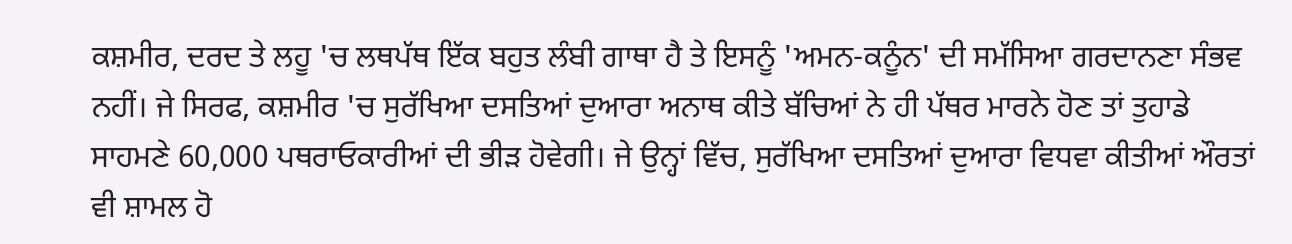ਕਸ਼ਮੀਰ, ਦਰਦ ਤੇ ਲਹੂ 'ਚ ਲਥਪੱਥ ਇੱਕ ਬਹੁਤ ਲੰਬੀ ਗਾਥਾ ਹੈ ਤੇ ਇਸਨੂੰ 'ਅਮਨ-ਕਨੂੰਨ' ਦੀ ਸਮੱਸਿਆ ਗਰਦਾਨਣਾ ਸੰਭਵ ਨਹੀਂ। ਜੇ ਸਿਰਫ, ਕਸ਼ਮੀਰ 'ਚ ਸੁਰੱਖਿਆ ਦਸਤਿਆਂ ਦੁਆਰਾ ਅਨਾਥ ਕੀਤੇ ਬੱਚਿਆਂ ਨੇ ਹੀ ਪੱਥਰ ਮਾਰਨੇ ਹੋਣ ਤਾਂ ਤੁਹਾਡੇ ਸਾਹਮਣੇ 60,000 ਪਥਰਾਓਕਾਰੀਆਂ ਦੀ ਭੀੜ ਹੋਵੇਗੀ। ਜੇ ਉਨ੍ਹਾਂ ਵਿੱਚ, ਸੁਰੱਖਿਆ ਦਸਤਿਆਂ ਦੁਆਰਾ ਵਿਧਵਾ ਕੀਤੀਆਂ ਔਰਤਾਂ ਵੀ ਸ਼ਾਮਲ ਹੋ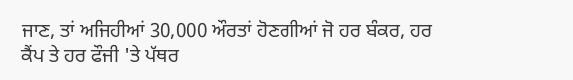ਜਾਣ, ਤਾਂ ਅਜਿਹੀਆਂ 30,000 ਔਰਤਾਂ ਹੋਣਗੀਆਂ ਜੋ ਹਰ ਬੰਕਰ, ਹਰ ਕੈਂਪ ਤੇ ਹਰ ਫੌਜੀ 'ਤੇ ਪੱਥਰ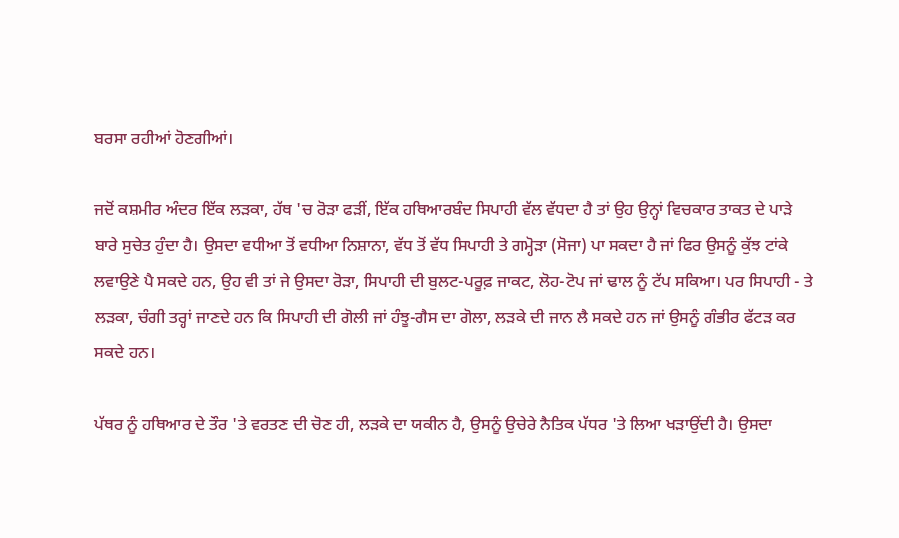ਬਰਸਾ ਰਹੀਆਂ ਹੋਣਗੀਆਂ।

ਜਦੋਂ ਕਸ਼ਮੀਰ ਅੰਦਰ ਇੱਕ ਲੜਕਾ, ਹੱਥ 'ਚ ਰੋੜਾ ਫੜੀਂ, ਇੱਕ ਹਥਿਆਰਬੰਦ ਸਿਪਾਹੀ ਵੱਲ ਵੱਧਦਾ ਹੈ ਤਾਂ ਉਹ ਉਨ੍ਹਾਂ ਵਿਚਕਾਰ ਤਾਕਤ ਦੇ ਪਾੜੇ ਬਾਰੇ ਸੁਚੇਤ ਹੁੰਦਾ ਹੈ। ਉਸਦਾ ਵਧੀਆ ਤੋਂ ਵਧੀਆ ਨਿਸ਼ਾਨਾ, ਵੱਧ ਤੋਂ ਵੱਧ ਸਿਪਾਹੀ ਤੇ ਗਮ੍ਹੋੜਾ (ਸੋਜਾ) ਪਾ ਸਕਦਾ ਹੈ ਜਾਂ ਫਿਰ ਉਸਨੂੰ ਕੁੱਝ ਟਾਂਕੇ ਲਵਾਉਣੇ ਪੈ ਸਕਦੇ ਹਨ, ਉਹ ਵੀ ਤਾਂ ਜੇ ਉਸਦਾ ਰੋੜਾ, ਸਿਪਾਹੀ ਦੀ ਬੁਲਟ-ਪਰੂਫ਼ ਜਾਕਟ, ਲੋਹ-ਟੋਪ ਜਾਂ ਢਾਲ ਨੂੰ ਟੱਪ ਸਕਿਆ। ਪਰ ਸਿਪਾਹੀ - ਤੇ ਲੜਕਾ, ਚੰਗੀ ਤਰ੍ਹਾਂ ਜਾਣਦੇ ਹਨ ਕਿ ਸਿਪਾਹੀ ਦੀ ਗੋਲੀ ਜਾਂ ਹੰਝੂ-ਗੈਸ ਦਾ ਗੋਲਾ, ਲੜਕੇ ਦੀ ਜਾਨ ਲੈ ਸਕਦੇ ਹਨ ਜਾਂ ਉਸਨੂੰ ਗੰਭੀਰ ਫੱਟੜ ਕਰ ਸਕਦੇ ਹਨ।

ਪੱਥਰ ਨੂੰ ਹਥਿਆਰ ਦੇ ਤੌਰ 'ਤੇ ਵਰਤਣ ਦੀ ਚੋਣ ਹੀ, ਲੜਕੇ ਦਾ ਯਕੀਨ ਹੈ, ਉਸਨੂੰ ਉਚੇਰੇ ਨੈਤਿਕ ਪੱਧਰ 'ਤੇ ਲਿਆ ਖੜਾਉਂਦੀ ਹੈ। ਉਸਦਾ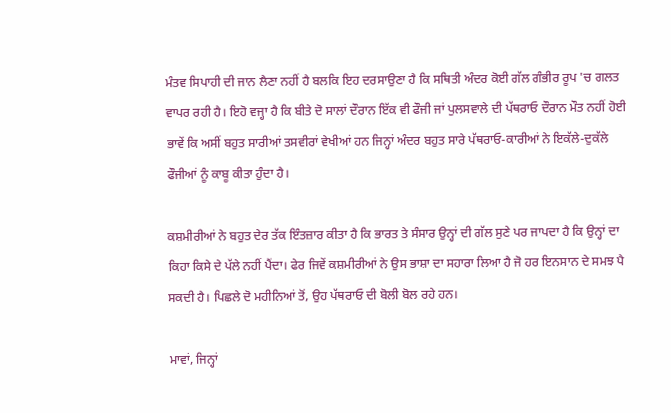ਮੰਤਵ ਸਿਪਾਹੀ ਦੀ ਜਾਨ ਲੈਣਾ ਨਹੀਂ ਹੈ ਬਲਕਿ ਇਹ ਦਰਸਾਉਣਾ ਹੈ ਕਿ ਸਥਿਤੀ ਅੰਦਰ ਕੋਈ ਗੱਲ ਗੰਭੀਰ ਰੂਪ 'ਚ ਗਲਤ ਵਾਪਰ ਰਹੀ ਹੈ। ਇਹੋ ਵਜ੍ਹਾ ਹੈ ਕਿ ਬੀਤੇ ਦੋ ਸਾਲਾਂ ਦੌਰਾਨ ਇੱਕ ਵੀ ਫੌਜੀ ਜਾਂ ਪੁਲਸਵਾਲੇ ਦੀ ਪੱਥਰਾਓ ਦੌਰਾਨ ਮੌਤ ਨਹੀਂ ਹੋਈ ਭਾਵੇਂ ਕਿ ਅਸੀਂ ਬਹੁਤ ਸਾਰੀਆਂ ਤਸਵੀਰਾਂ ਵੇਖੀਆਂ ਹਨ ਜਿਨ੍ਹਾਂ ਅੰਦਰ ਬਹੁਤ ਸਾਰੇ ਪੱਥਰਾਓ-ਕਾਰੀਆਂ ਨੇ ਇਕੱਲੇ-ਦੁਕੱਲੇ ਫੌਜੀਆਂ ਨੂੰ ਕਾਬੂ ਕੀਤਾ ਹੁੰਦਾ ਹੈ।

ਕਸ਼ਮੀਰੀਆਂ ਨੇ ਬਹੁਤ ਦੇਰ ਤੱਕ ਇੰਤਜ਼ਾਰ ਕੀਤਾ ਹੈ ਕਿ ਭਾਰਤ ਤੇ ਸੰਸਾਰ ਉਨ੍ਹਾਂ ਦੀ ਗੱਲ ਸੁਣੇ ਪਰ ਜਾਪਦਾ ਹੈ ਕਿ ਉਨ੍ਹਾਂ ਦਾ ਕਿਹਾ ਕਿਸੇ ਦੇ ਪੱਲੇ ਨਹੀਂ ਪੈਂਦਾ। ਫੇਰ ਜਿਵੇਂ ਕਸ਼ਮੀਰੀਆਂ ਨੇ ਉਸ ਭਾਸ਼ਾ ਦਾ ਸਹਾਰਾ ਲਿਆ ਹੈ ਜੋ ਹਰ ਇਨਸਾਨ ਦੇ ਸਮਝ ਪੈ ਸਕਦੀ ਹੈ। ਪਿਛਲੇ ਦੋ ਮਹੀਨਿਆਂ ਤੋਂ, ਉਹ ਪੱਥਰਾਓ ਦੀ ਬੋਲੀ ਬੋਲ ਰਹੇ ਹਨ।

ਮਾਵਾਂ, ਜਿਨ੍ਹਾਂ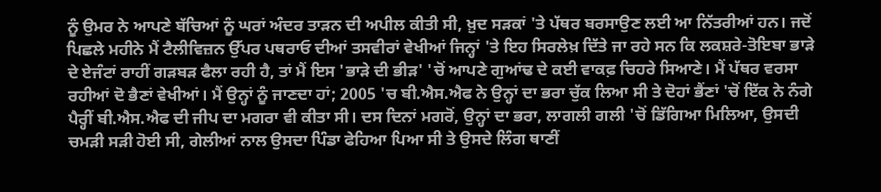ਨੂੰ ਉਮਰ ਨੇ ਆਪਣੇ ਬੱਚਿਆਂ ਨੂੰ ਘਰਾਂ ਅੰਦਰ ਤਾੜਨ ਦੀ ਅਪੀਲ ਕੀਤੀ ਸੀ, ਖ਼ੁਦ ਸੜਕਾਂ 'ਤੇ ਪੱਥਰ ਬਰਸਾਉਣ ਲਈ ਆ ਨਿੱਤਰੀਆਂ ਹਨ। ਜਦੋਂ ਪਿਛਲੇ ਮਹੀਨੇ ਮੈਂ ਟੈਲੀਵਿਜ਼ਨ ਉੱਪਰ ਪਥਰਾਓ ਦੀਆਂ ਤਸਵੀਰਾਂ ਵੇਖੀਆਂ ਜਿਨ੍ਹਾਂ 'ਤੇ ਇਹ ਸਿਰਲੇਖ਼ ਦਿੱਤੇ ਜਾ ਰਹੇ ਸਨ ਕਿ ਲਕਸ਼ਰੇ-ਤੋਇਬਾ ਭਾੜੇ ਦੇ ਏਜੰਟਾਂ ਰਾਹੀਂ ਗੜਬੜ ਫੈਲਾ ਰਹੀ ਹੈ, ਤਾਂ ਮੈਂ ਇਸ 'ਭਾੜੇ ਦੀ ਭੀੜ' 'ਚੋਂ ਆਪਣੇ ਗੁਆਂਢ ਦੇ ਕਈ ਵਾਕਫ਼ ਚਿਹਰੇ ਸਿਆਣੇ। ਮੈਂ ਪੱਥਰ ਵਰਸਾ ਰਹੀਆਂ ਦੋ ਭੈਣਾਂ ਵੇਖੀਆਂ। ਮੈਂ ਉਨ੍ਹਾਂ ਨੂੰ ਜਾਣਦਾ ਹਾਂ; 2005 'ਚ ਬੀ.ਐਸ.ਐਫ ਨੇ ਉਨ੍ਹਾਂ ਦਾ ਭਰਾ ਚੁੱਕ ਲਿਆ ਸੀ ਤੇ ਦੋਹਾਂ ਭੈਂਣਾਂ 'ਚੋਂ ਇੱਕ ਨੇ ਨੰਗੇ ਪੈਰ੍ਹੀਂ ਬੀ.ਐਸ.ਐਫ ਦੀ ਜੀਪ ਦਾ ਮਗਰਾ ਵੀ ਕੀਤਾ ਸੀ। ਦਸ ਦਿਨਾਂ ਮਗਰੋਂ, ਉਨ੍ਹਾਂ ਦਾ ਭਰਾ, ਲਾਗਲੀ ਗਲੀ 'ਚੋਂ ਡਿੱਗਿਆ ਮਿਲਿਆ, ਉਸਦੀ ਚਮੜੀ ਸੜੀ ਹੋਈ ਸੀ, ਗੇਲੀਆਂ ਨਾਲ ਉਸਦਾ ਪਿੰਡਾ ਫੇਹਿਆ ਪਿਆ ਸੀ ਤੇ ਉਸਦੇ ਲਿੰਗ ਥਾਣੀਂ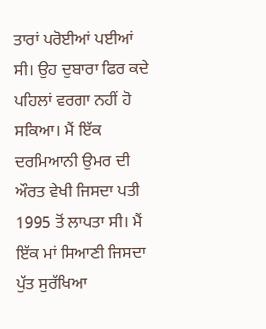ਤਾਰਾਂ ਪਰੋਈਆਂ ਪਈਆਂ ਸੀ। ਉਹ ਦੁਬਾਰਾ ਫਿਰ ਕਦੇ ਪਹਿਲਾਂ ਵਰਗਾ ਨਹੀਂ ਹੋ ਸਕਿਆ। ਮੈਂ ਇੱਕ ਦਰਮਿਆਨੀ ਉਮਰ ਦੀ ਔਰਤ ਵੇਖੀ ਜਿਸਦਾ ਪਤੀ 1995 ਤੋਂ ਲਾਪਤਾ ਸੀ। ਮੈਂ ਇੱਕ ਮਾਂ ਸਿਆਣੀ ਜਿਸਦਾ ਪੁੱਤ ਸੁਰੱਖਿਆ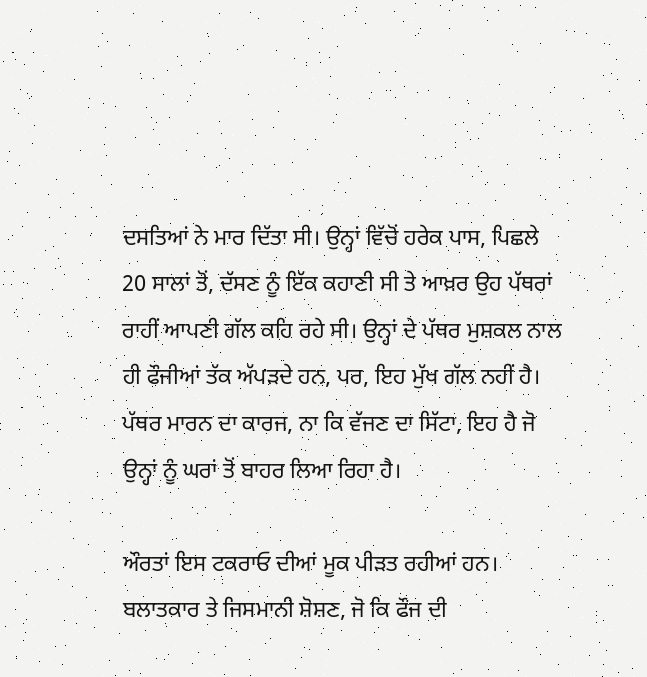ਦਸਤਿਆਂ ਨੇ ਮਾਰ ਦਿੱਤਾ ਸੀ। ਉਨ੍ਹਾਂ ਵਿੱਚੋਂ ਹਰੇਕ ਪਾਸ, ਪਿਛਲੇ 20 ਸਾਲਾਂ ਤੋਂ, ਦੱਸਣ ਨੂੰ ਇੱਕ ਕਹਾਣੀ ਸੀ ਤੇ ਆਖ਼ਰ ਉਹ ਪੱਥਰਾਂ ਰਾਹੀਂ ਆਪਣੀ ਗੱਲ ਕਹਿ ਰਹੇ ਸੀ। ਉਨ੍ਹਾਂ ਦੇ ਪੱਥਰ ਮੁਸ਼ਕਲ ਨਾਲ ਹੀ ਫੌਜੀਆਂ ਤੱਕ ਅੱਪੜਦੇ ਹਨ, ਪਰ, ਇਹ ਮੁੱਖ ਗੱਲ ਨਹੀਂ ਹੈ। ਪੱਥਰ ਮਾਰਨ ਦਾ ਕਾਰਜ, ਨਾ ਕਿ ਵੱਜਣ ਦਾ ਸਿੱਟਾ, ਇਹ ਹੈ ਜੋ ਉਨ੍ਹਾਂ ਨੂੰ ਘਰਾਂ ਤੋਂ ਬਾਹਰ ਲਿਆ ਰਿਹਾ ਹੈ।

ਔਰਤਾਂ ਇਸ ਟਕਰਾਓ ਦੀਆਂ ਮੂਕ ਪੀੜਤ ਰਹੀਆਂ ਹਨ। ਬਲਾਤਕਾਰ ਤੇ ਜਿਸਮਾਨੀ ਸ਼ੋਸ਼ਣ, ਜੋ ਕਿ ਫੌਜ ਦੀ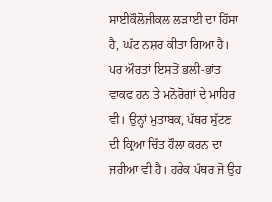ਸਾਈਕੌਲੋਜੀਕਲ ਲੜਾਈ ਦਾ ਹਿੱਸਾ ਹੈ, ਘੱਟ ਨਸ਼ਰ ਕੀਤਾ ਗਿਆ ਹੈ। ਪਰ ਔਰਤਾਂ ਇਸਤੋਂ ਭਲੀ-ਭਾਂਤ ਵਾਕਫ ਹਨ ਤੇ ਮਨੋਰੋਗਾਂ ਦੇ ਮਾਹਿਰ ਵੀ। ਉਨ੍ਹਾਂ ਮੁਤਾਬਕ, ਪੱਥਰ ਸੁੱਟਣ ਦੀ ਕ੍ਰਿਆ ਚਿੱਤ ਹੌਲਾ ਕਰਨ ਦਾ ਜਰੀਆ ਵੀ ਹੈ। ਹਰੇਕ ਪੱਥਰ ਜੋ ਉਹ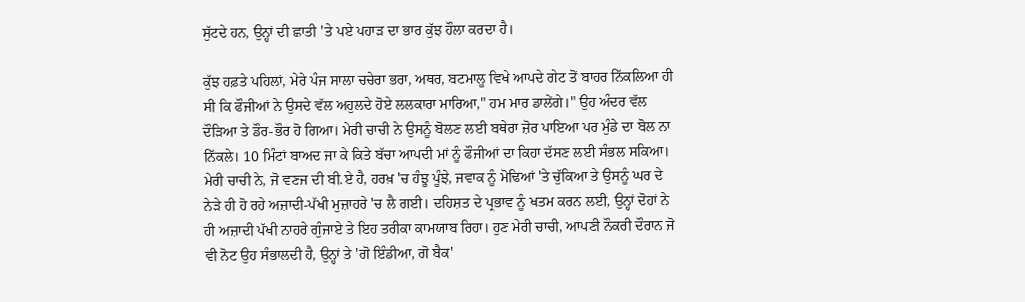ਸੁੱਟਦੇ ਹਨ, ਉਨ੍ਹਾਂ ਦੀ ਛਾਤੀ 'ਤੇ ਪਏ ਪਹਾੜ ਦਾ ਭਾਰ ਕੁੱਝ ਹੌਲਾ ਕਰਦਾ ਹੈ।

ਕੁੱਝ ਹਫ਼ਤੇ ਪਹਿਲਾਂ, ਮੇਰੇ ਪੰਜ ਸਾਲਾ ਚਚੇਰਾ ਭਰਾ, ਅਥਰ, ਬਟਮਾਲੂ ਵਿਖੇ ਆਪਦੇ ਗੇਟ ਤੋਂ ਬਾਹਰ ਨਿੱਕਲਿਆ ਹੀ ਸੀ ਕਿ ਫੌਜੀਆਂ ਨੇ ਉਸਦੇ ਵੱਲ ਅਹੁਲਦੇ ਹੋਏ ਲਲਕਾਰਾ ਮਾਰਿਆ," ਹਮ ਮਾਰ ਡਾਲੇਂਗੇ।" ਉਹ ਅੰਦਰ ਵੱਲ ਦੌੜਿਆ ਤੇ ਡੌਰ-ਭੌਰ ਹੋ ਗਿਆ। ਮੇਰੀ ਚਾਚੀ ਨੇ ਉਸਨੂੰ ਬੋਲਣ ਲਈ ਬਥੇਰਾ ਜ਼ੋਰ ਪਾਇਆ ਪਰ ਮੁੰਡੇ ਦਾ ਬੋਲ ਨਾ ਨਿੱਕਲੇ। 10 ਮਿੰਟਾਂ ਬਾਅਦ ਜਾ ਕੇ ਕਿਤੇ ਬੱਚਾ ਆਪਦੀ ਮਾਂ ਨੂੰ ਫੌਜੀਆਂ ਦਾ ਕਿਹਾ ਦੱਸਣ ਲਈ ਸੰਭਲ ਸਕਿਆ। ਮੇਰੀ ਚਾਚੀ ਨੇ, ਜੋ ਵਣਜ ਦੀ ਬੀ.ਏ ਹੈ, ਹਰਖ਼ 'ਚ ਹੰਝੂ ਪੂੰਝੇ, ਜਵਾਕ ਨੂੰ ਮੋਢਿਆਂ 'ਤੇ ਚੁੱਕਿਆ ਤੇ ਉਸਨੂੰ ਘਰ ਦੇ ਨੇੜੇ ਹੀ ਹੋ ਰਹੇ ਅਜ਼ਾਦੀ-ਪੱਖੀ ਮੁਜ਼ਾਹਰੇ 'ਚ ਲੈ ਗਈ। ਦਹਿਸ਼ਤ ਦੇ ਪ੍ਰਭਾਵ ਨੂੰ ਖਤਮ ਕਰਨ ਲਈ, ਉਨ੍ਹਾਂ ਦੋਹਾਂ ਨੇ ਹੀ ਅਜ਼ਾਦੀ ਪੱਖੀ ਨਾਹਰੇ ਗੁੰਜਾਏ ਤੇ ਇਹ ਤਰੀਕਾ ਕਾਮਯਾਬ ਰਿਹਾ। ਹੁਣ ਮੇਰੀ ਚਾਚੀ, ਆਪਣੀ ਨੌਕਰੀ ਦੌਰਾਨ ਜੋ ਵੀ ਨੋਟ ਉਹ ਸੰਭਾਲਦੀ ਹੈ, ਉਨ੍ਹਾਂ ਤੇ 'ਗੋ ਇੰਡੀਆ, ਗੋ ਬੈਕ'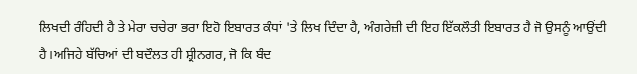ਲਿਖਦੀ ਰੰਹਿਦੀ ਹੈ ਤੇ ਮੇਰਾ ਚਚੇਰਾ ਭਰਾ ਇਹੋ ਇਬਾਰਤ ਕੰਧਾਂ 'ਤੇ ਲਿਖ ਦਿੰਦਾ ਹੈ, ਅੰਗਰੇਜ਼ੀ ਦੀ ਇਹ ਇੱਕਲੌਤੀ ਇਬਾਰਤ ਹੈ ਜੋ ਉਸਨੂੰ ਆਉਂਦੀ ਹੈ।ਅਜਿਹੇ ਬੱਚਿਆਂ ਦੀ ਬਦੌਲਤ ਹੀ ਸ਼੍ਰੀਨਗਰ, ਜੋ ਕਿ ਬੰਦ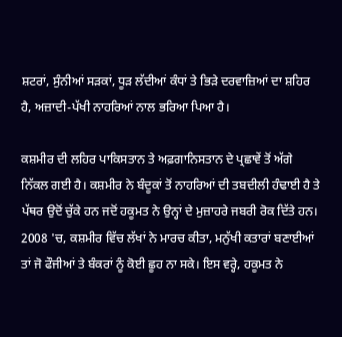ਸ਼ਟਰਾਂ, ਸੁੰਨੀਆਂ ਸੜਕਾਂ, ਧੂੜ ਲੱਦੀਆਂ ਕੰਧਾਂ ਤੇ ਭਿੜੇ ਦਰਵਾਜ਼ਿਆਂ ਦਾ ਸ਼ਹਿਰ ਹੈ, ਅਜ਼ਾਦੀ-ਪੱਖੀ ਨਾਹਰਿਆਂ ਨਾਲ ਭਰਿਆ ਪਿਆ ਹੈ।

ਕਸ਼ਮੀਰ ਦੀ ਲਹਿਰ ਪਾਕਿਸਤਾਨ ਤੇ ਅਫ਼ਗਾਨਿਸਤਾਨ ਦੇ ਪ੍ਰਛਾਵੇਂ ਤੋਂ ਅੱਗੇ ਨਿੱਕਲ ਗਈ ਹੈ। ਕਸ਼ਮੀਰ ਨੇ ਬੰਦੂਕਾਂ ਤੋਂ ਨਾਹਰਿਆਂ ਦੀ ਤਬਦੀਲੀ ਹੰਢਾਈ ਹੈ ਤੇ ਪੱਥਰ ਉਦੋਂ ਚੁੱਕੇ ਹਨ ਜਦੋਂ ਹਕੂਮਤ ਨੇ ਉਨ੍ਹਾਂ ਦੇ ਮੁਜ਼ਾਹਰੇ ਜਬਰੀ ਰੋਕ ਦਿੱਤੇ ਹਨ। 2008 'ਚ, ਕਸ਼ਮੀਰ ਵਿੱਚ ਲੱਖਾਂ ਨੇ ਮਾਰਚ ਕੀਤਾ, ਮਨੁੱਖੀ ਕਤਾਰਾਂ ਬਣਾਈਆਂ ਤਾਂ ਜੋ ਫੌਜੀਆਂ ਤੇ ਬੰਕਰਾਂ ਨੂੰ ਕੋਈ ਛੂਹ ਨਾ ਸਕੇ। ਇਸ ਵਰ੍ਹੇ, ਹਕੂਮਤ ਨੇ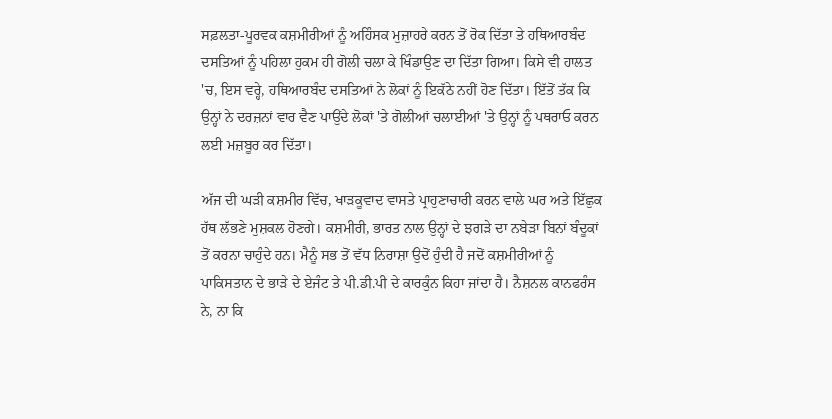ਸਫ਼ਲਤਾ-ਪੂਰਵਕ ਕਸ਼ਮੀਰੀਆਂ ਨੂੰ ਅਹਿੰਸਕ ਮੁਜ਼ਾਹਰੇ ਕਰਨ ਤੋਂ ਰੋਕ ਦਿੱਤਾ ਤੇ ਹਥਿਆਰਬੰਦ ਦਸਤਿਆਂ ਨੂੰ ਪਹਿਲਾ ਹੁਕਮ ਹੀ ਗੋਲੀ ਚਲਾ ਕੇ ਖਿੰਡਾਉਣ ਦਾ ਦਿੱਤਾ ਗਿਆ। ਕਿਸੇ ਵੀ ਹਾਲਤ 'ਚ, ਇਸ ਵਰ੍ਹੇ, ਹਥਿਆਰਬੰਦ ਦਸਤਿਆਂ ਨੇ ਲੋਕਾਂ ਨੂੰ ਇਕੱਠੇ ਨਹੀਂ ਹੋਣ ਦਿੱਤਾ। ਇੱਤੋਂ ਤੱਕ ਕਿ ਉਨ੍ਹਾਂ ਨੇ ਦਰਜ਼ਨਾਂ ਵਾਰ ਵੈਣ ਪਾਉਂਦੇ ਲੋਕਾਂ 'ਤੇ ਗੋਲੀਆਂ ਚਲਾਈਆਂ 'ਤੇ ਉਨ੍ਹਾਂ ਨੂੰ ਪਥਰਾਓ ਕਰਨ ਲਈ ਮਜ਼ਬੂਰ ਕਰ ਦਿੱਤਾ।

ਅੱਜ ਦੀ ਘੜੀ ਕਸ਼ਮੀਰ ਵਿੱਚ, ਖਾੜਕੂਵਾਦ ਵਾਸਤੇ ਪ੍ਰਾਹੁਣਾਚਾਰੀ ਕਰਨ ਵਾਲੇ ਘਰ ਅਤੇ ਇੱਛੁਕ ਹੱਥ ਲੱਭਣੇ ਮੁਸ਼ਕਲ ਹੋਣਗੇ। ਕਸ਼ਮੀਰੀ, ਭਾਰਤ ਨਾਲ ਉਨ੍ਹਾਂ ਦੇ ਝਗੜੇ ਦਾ ਨਬੇੜਾ ਬਿਨਾਂ ਬੰਦੂਕਾਂ ਤੋਂ ਕਰਨਾ ਚਾਹੁੰਦੇ ਹਨ। ਮੈਨੂੰ ਸਭ ਤੋਂ ਵੱਧ ਨਿਰਾਸ਼ਾ ਉਦੋਂ ਹੁੰਦੀ ਹੈ ਜਦੋਂ ਕਸ਼ਮੀਰੀਆਂ ਨੂੰ ਪਾਕਿਸਤਾਨ ਦੇ ਭਾੜੇ ਦੇ ਏਜੰਟ ਤੇ ਪੀ.ਡੀ.ਪੀ ਦੇ ਕਾਰਕੁੰਨ ਕਿਹਾ ਜਾਂਦਾ ਹੈ। ਨੈਸ਼ਨਲ ਕਾਨਫਰੰਸ ਨੇ, ਨਾ ਕਿ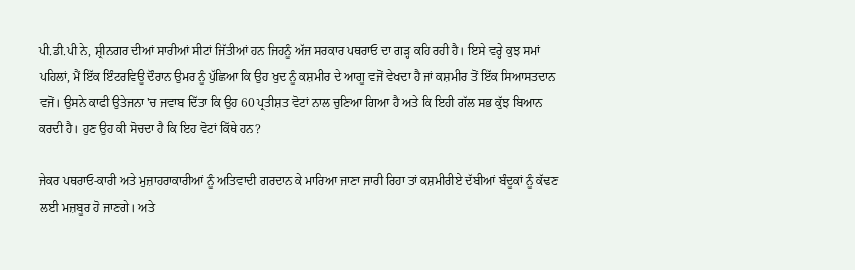ਪੀ.ਡੀ.ਪੀ ਨੇ, ਸ਼੍ਰੀਨਗਰ ਦੀਆਂ ਸਾਰੀਆਂ ਸੀਟਾਂ ਜਿੱਤੀਆਂ ਹਨ ਜਿਹਨੂੰ ਅੱਜ ਸਰਕਾਰ ਪਥਰਾਓ ਦਾ ਗੜ੍ਹ ਕਹਿ ਰਹੀ ਹੈ। ਇਸੇ ਵਰ੍ਹੇ ਕੁਝ ਸਮਾਂ ਪਹਿਲਾਂ, ਮੈਂ ਇੱਕ ਇੰਟਰਵਿਊ ਦੌਰਾਨ ਉਮਰ ਨੂੰ ਪੁੱਛਿਆ ਕਿ ਉਹ ਖੁਦ ਨੂੰ ਕਸ਼ਮੀਰ ਦੇ ਆਗੂ ਵਜੋਂ ਵੇਖਦਾ ਹੈ ਜਾਂ ਕਸ਼ਮੀਰ ਤੋਂ ਇੱਕ ਸਿਆਸਤਦਾਨ ਵਜੋਂ। ਉਸਨੇ ਕਾਫੀ ਉਤੇਜਨਾ 'ਚ ਜਵਾਬ ਦਿੱਤਾ ਕਿ ਉਹ 60 ਪ੍ਰਤੀਸ਼ਤ ਵੋਟਾਂ ਨਾਲ ਚੁਣਿਆ ਗਿਆ ਹੈ ਅਤੇ ਕਿ ਇਹੀ ਗੱਲ ਸਭ ਕੁੱਝ ਬਿਆਨ ਕਰਦੀ ਹੈ। ਹੁਣ ਉਹ ਕੀ ਸੋਚਦਾ ਹੈ ਕਿ ਇਹ ਵੋਟਾਂ ਕਿੱਥੇ ਹਨ?

ਜੇਕਰ ਪਥਰਾਓ-ਕਾਰੀ ਅਤੇ ਮੁਜ਼ਾਹਰਾਕਾਰੀਆਂ ਨੂੰ ਅਤਿਵਾਦੀ ਗਰਦਾਨ ਕੇ ਮਾਰਿਆ ਜਾਣਾ ਜਾਰੀ ਰਿਹਾ ਤਾਂ ਕਸ਼ਮੀਰੀਏ ਦੱਬੀਆਂ ਬੰਦੂਕਾਂ ਨੂੰ ਕੱਢਣ ਲਈ ਮਜ਼ਬੂਰ ਹੋ ਜਾਣਗੇ। ਅਤੇ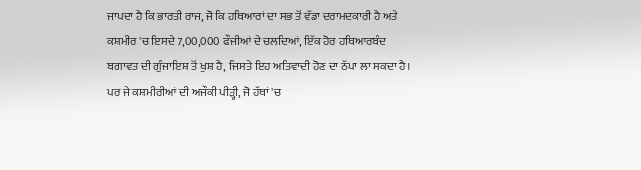ਜਾਪਦਾ ਹੈ ਕਿ ਭਾਰਤੀ ਰਾਜ, ਜੋ ਕਿ ਹਥਿਆਰਾਂ ਦਾ ਸਭ ਤੋਂ ਵੱਡਾ ਦਰਾਮਦਕਾਰੀ ਹੈ ਅਤੇ ਕਸ਼ਮੀਰ 'ਚ ਇਸਦੇ 7,00,000 ਫੌਜੀਆਂ ਦੇ ਚਲਦਿਆਂ, ਇੱਕ ਹੋਰ ਹਥਿਆਰਬੰਦ ਬਗਾਵਤ ਦੀ ਗੁੰਜਾਇਸ਼ ਤੋਂ ਖੁਸ਼ ਹੈ, ਜਿਸਤੇ ਇਹ ਅਤਿਵਾਦੀ ਹੋਣ ਦਾ ਠੱਪਾ ਲਾ ਸਕਦਾ ਹੈ। ਪਰ ਜੇ ਕਸ਼ਮੀਰੀਆਂ ਦੀ ਅਜੌਕੀ ਪੀੜ੍ਹੀ, ਜੋ ਹੱਥਾਂ 'ਚ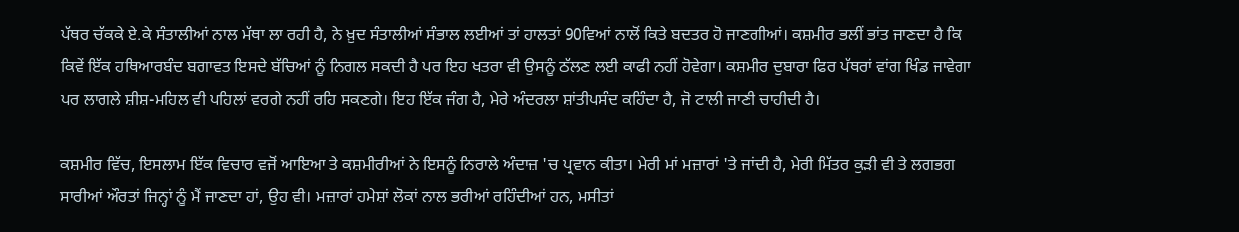ਪੱਥਰ ਚੱਕਕੇ ਏ.ਕੇ ਸੰਤਾਲੀਆਂ ਨਾਲ ਮੱਥਾ ਲਾ ਰਹੀ ਹੈ, ਨੇ ਖ਼ੁਦ ਸੰਤਾਲੀਆਂ ਸੰਭਾਲ ਲਈਆਂ ਤਾਂ ਹਾਲਤਾਂ 90ਵਿਆਂ ਨਾਲੋਂ ਕਿਤੇ ਬਦਤਰ ਹੋ ਜਾਣਗੀਆਂ। ਕਸ਼ਮੀਰ ਭਲੀਂ ਭਾਂਤ ਜਾਣਦਾ ਹੈ ਕਿ ਕਿਵੇਂ ਇੱਕ ਹਥਿਆਰਬੰਦ ਬਗਾਵਤ ਇਸਦੇ ਬੱਚਿਆਂ ਨੂੰ ਨਿਗਲ ਸਕਦੀ ਹੈ ਪਰ ਇਹ ਖਤਰਾ ਵੀ ਉਸਨੂੰ ਠੱਲਣ ਲਈ ਕਾਫੀ ਨਹੀਂ ਹੋਵੇਗਾ। ਕਸ਼ਮੀਰ ਦੁਬਾਰਾ ਫਿਰ ਪੱਥਰਾਂ ਵਾਂਗ ਖਿੰਡ ਜਾਵੇਗਾ ਪਰ ਲਾਗਲੇ ਸ਼ੀਸ਼-ਮਹਿਲ ਵੀ ਪਹਿਲਾਂ ਵਰਗੇ ਨਹੀਂ ਰਹਿ ਸਕਣਗੇ। ਇਹ ਇੱਕ ਜੰਗ ਹੈ, ਮੇਰੇ ਅੰਦਰਲਾ ਸ਼ਾਂਤੀਪਸੰਦ ਕਹਿੰਦਾ ਹੈ, ਜੋ ਟਾਲੀ ਜਾਣੀ ਚਾਹੀਦੀ ਹੈ।

ਕਸ਼ਮੀਰ ਵਿੱਚ, ਇਸਲਾਮ ਇੱਕ ਵਿਚਾਰ ਵਜੋਂ ਆਇਆ ਤੇ ਕਸ਼ਮੀਰੀਆਂ ਨੇ ਇਸਨੂੰ ਨਿਰਾਲੇ ਅੰਦਾਜ਼ 'ਚ ਪ੍ਰਵਾਨ ਕੀਤਾ। ਮੇਰੀ ਮਾਂ ਮਜ਼ਾਰਾਂ 'ਤੇ ਜਾਂਦੀ ਹੈ, ਮੇਰੀ ਮਿੱਤਰ ਕੁੜੀ ਵੀ ਤੇ ਲਗਭਗ ਸਾਰੀਆਂ ਔਰਤਾਂ ਜਿਨ੍ਹਾਂ ਨੂੰ ਮੈਂ ਜਾਣਦਾ ਹਾਂ, ਉਹ ਵੀ। ਮਜ਼ਾਰਾਂ ਹਮੇਸ਼ਾਂ ਲੋਕਾਂ ਨਾਲ ਭਰੀਆਂ ਰਹਿੰਦੀਆਂ ਹਨ, ਮਸੀਤਾਂ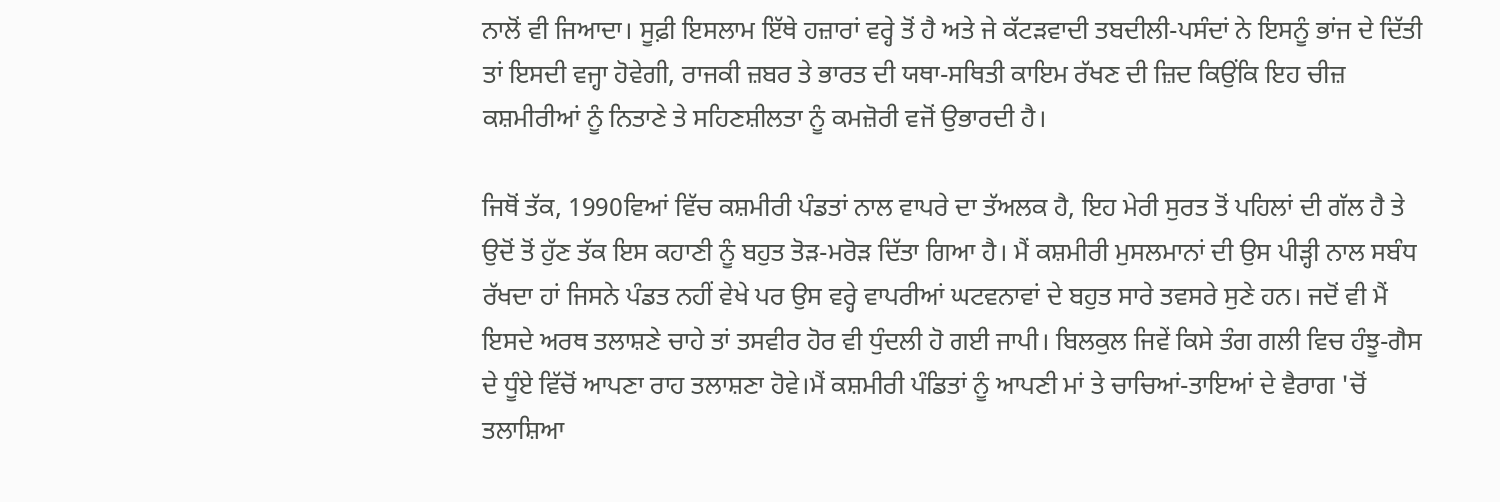ਨਾਲੋਂ ਵੀ ਜਿਆਦਾ। ਸੂਫ਼ੀ ਇਸਲਾਮ ਇੱਥੇ ਹਜ਼ਾਰਾਂ ਵਰ੍ਹੇ ਤੋਂ ਹੈ ਅਤੇ ਜੇ ਕੱਟੜਵਾਦੀ ਤਬਦੀਲੀ-ਪਸੰਦਾਂ ਨੇ ਇਸਨੂੰ ਭਾਂਜ ਦੇ ਦਿੱਤੀ ਤਾਂ ਇਸਦੀ ਵਜ੍ਹਾ ਹੋਵੇਗੀ, ਰਾਜਕੀ ਜ਼ਬਰ ਤੇ ਭਾਰਤ ਦੀ ਯਥਾ-ਸਥਿਤੀ ਕਾਇਮ ਰੱਖਣ ਦੀ ਜ਼ਿਦ ਕਿਉਂਕਿ ਇਹ ਚੀਜ਼ ਕਸ਼ਮੀਰੀਆਂ ਨੂੰ ਨਿਤਾਣੇ ਤੇ ਸਹਿਣਸ਼ੀਲਤਾ ਨੂੰ ਕਮਜ਼ੋਰੀ ਵਜੋਂ ਉਭਾਰਦੀ ਹੈ।

ਜਿਥੋਂ ਤੱਕ, 1990ਵਿਆਂ ਵਿੱਚ ਕਸ਼ਮੀਰੀ ਪੰਡਤਾਂ ਨਾਲ ਵਾਪਰੇ ਦਾ ਤੱਅਲਕ ਹੈ, ਇਹ ਮੇਰੀ ਸੁਰਤ ਤੋਂ ਪਹਿਲਾਂ ਦੀ ਗੱਲ ਹੈ ਤੇ ਉਦੋਂ ਤੋਂ ਹੁੱਣ ਤੱਕ ਇਸ ਕਹਾਣੀ ਨੂੰ ਬਹੁਤ ਤੋੜ-ਮਰੋੜ ਦਿੱਤਾ ਗਿਆ ਹੈ। ਮੈਂ ਕਸ਼ਮੀਰੀ ਮੁਸਲਮਾਨਾਂ ਦੀ ਉਸ ਪੀੜ੍ਹੀ ਨਾਲ ਸਬੰਧ ਰੱਖਦਾ ਹਾਂ ਜਿਸਨੇ ਪੰਡਤ ਨਹੀਂ ਵੇਖੇ ਪਰ ਉਸ ਵਰ੍ਹੇ ਵਾਪਰੀਆਂ ਘਟਵਨਾਵਾਂ ਦੇ ਬਹੁਤ ਸਾਰੇ ਤਵਸਰੇ ਸੁਣੇ ਹਨ। ਜਦੋਂ ਵੀ ਮੈਂ ਇਸਦੇ ਅਰਥ ਤਲਾਸ਼ਣੇ ਚਾਹੇ ਤਾਂ ਤਸਵੀਰ ਹੋਰ ਵੀ ਧੁੰਦਲੀ ਹੋ ਗਈ ਜਾਪੀ। ਬਿਲਕੁਲ ਜਿਵੇਂ ਕਿਸੇ ਤੰਗ ਗਲੀ ਵਿਚ ਹੰਝੂ-ਗੈਸ ਦੇ ਧੂੰਏ ਵਿੱਚੋਂ ਆਪਣਾ ਰਾਹ ਤਲਾਸ਼ਣਾ ਹੋਵੇ।ਮੈਂ ਕਸ਼ਮੀਰੀ ਪੰਡਿਤਾਂ ਨੂੰ ਆਪਣੀ ਮਾਂ ਤੇ ਚਾਚਿਆਂ-ਤਾਇਆਂ ਦੇ ਵੈਰਾਗ 'ਚੋਂ ਤਲਾਸ਼ਿਆ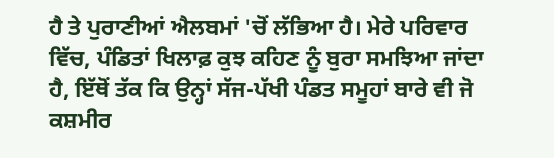ਹੈ ਤੇ ਪੁਰਾਣੀਆਂ ਐਲਬਮਾਂ 'ਚੋਂ ਲੱਭਿਆ ਹੈ। ਮੇਰੇ ਪਰਿਵਾਰ ਵਿੱਚ, ਪੰਡਿਤਾਂ ਖਿਲਾਫ਼ ਕੁਝ ਕਹਿਣ ਨੂੰ ਬੁਰਾ ਸਮਝਿਆ ਜਾਂਦਾ ਹੈ, ਇੱਥੋਂ ਤੱਕ ਕਿ ਉਨ੍ਹਾਂ ਸੱਜ-ਪੱਖੀ ਪੰਡਤ ਸਮੂਹਾਂ ਬਾਰੇ ਵੀ ਜੋ ਕਸ਼ਮੀਰ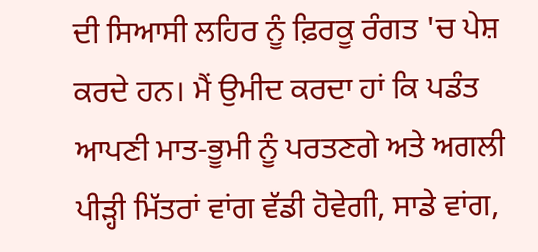ਦੀ ਸਿਆਸੀ ਲਹਿਰ ਨੂੰ ਫ਼ਿਰਕੂ ਰੰਗਤ 'ਚ ਪੇਸ਼ ਕਰਦੇ ਹਨ। ਮੈਂ ਉਮੀਦ ਕਰਦਾ ਹਾਂ ਕਿ ਪਡੰਤ ਆਪਣੀ ਮਾਤ-ਭੂਮੀ ਨੂੰ ਪਰਤਣਗੇ ਅਤੇ ਅਗਲੀ ਪੀੜ੍ਹੀ ਮਿੱਤਰਾਂ ਵਾਂਗ ਵੱਡੀ ਹੋਵੇਗੀ, ਸਾਡੇ ਵਾਂਗ,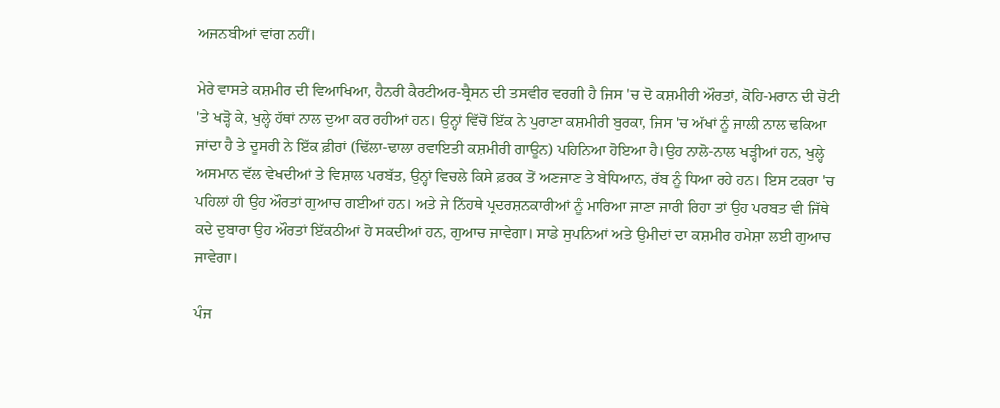ਅਜਨਬੀਆਂ ਵਾਂਗ ਨਹੀਂ।

ਮੇਰੇ ਵਾਸਤੇ ਕਸ਼ਮੀਰ ਦੀ ਵਿਆਖਿਆ, ਹੈਨਰੀ ਕੈਰਟੀਅਰ-ਬ੍ਰੈਸਨ ਦੀ ਤਸਵੀਰ ਵਰਗੀ ਹੈ ਜਿਸ 'ਚ ਦੋ ਕਸ਼ਮੀਰੀ ਔਰਤਾਂ, ਕੋਹਿ-ਮਰਾਨ ਦੀ ਚੋਟੀ 'ਤੇ ਖੜ੍ਹੋ ਕੇ, ਖੁਲ੍ਹੇ ਹੱਥਾਂ ਨਾਲ ਦੁਆ ਕਰ ਰਹੀਆਂ ਹਨ। ਉਨ੍ਹਾਂ ਵਿੱਚੋਂ ਇੱਕ ਨੇ ਪੁਰਾਣਾ ਕਸ਼ਮੀਰੀ ਬੁਰਕਾ, ਜਿਸ 'ਚ ਅੱਖਾਂ ਨੂੰ ਜਾਲੀ ਨਾਲ ਢਕਿਆ ਜਾਂਦਾ ਹੈ ਤੇ ਦੂਸਰੀ ਨੇ ਇੱਕ ਫ਼ੀਰਾਂ (ਢਿੱਲਾ-ਢਾਲਾ ਰਵਾਇਤੀ ਕਸ਼ਮੀਰੀ ਗਾਊਨ) ਪਹਿਨਿਆ ਹੋਇਆ ਹੈ।ਉਹ ਨਾਲੋ-ਨਾਲ ਖੜ੍ਹੀਆਂ ਹਨ, ਖੁਲ੍ਹੇ ਅਸਮਾਨ ਵੱਲ ਵੇਖਦੀਆਂ ਤੇ ਵਿਸ਼ਾਲ ਪਰਬੱਤ, ਉਨ੍ਹਾਂ ਵਿਚਲੇ ਕਿਸੇ ਫ਼ਰਕ ਤੋਂ ਅਣਜਾਣ ਤੇ ਬੇਧਿਆਨ, ਰੱਬ ਨੂੰ ਧਿਆ ਰਹੇ ਹਨ। ਇਸ ਟਕਰਾ 'ਚ ਪਹਿਲਾਂ ਹੀ ਉਹ ਔਰਤਾਂ ਗੁਆਚ ਗਈਆਂ ਹਨ। ਅਤੇ ਜੇ ਨਿੱਹਥੇ ਪ੍ਰਦਰਸ਼ਨਕਾਰੀਆਂ ਨੂੰ ਮਾਰਿਆ ਜਾਣਾ ਜਾਰੀ ਰਿਹਾ ਤਾਂ ਉਹ ਪਰਬਤ ਵੀ ਜਿੱਥੇ ਕਦੇ ਦੁਬਾਰਾ ਉਹ ਔਰਤਾਂ ਇੱਕਠੀਆਂ ਹੋ ਸਕਦੀਆਂ ਹਨ, ਗੁਆਚ ਜਾਵੇਗਾ। ਸਾਡੇ ਸੁਪਨਿਆਂ ਅਤੇ ਉਮੀਦਾਂ ਦਾ ਕਸ਼ਮੀਰ ਹਮੇਸ਼ਾ ਲਈ ਗੁਆਚ ਜਾਵੇਗਾ।

ਪੰਜ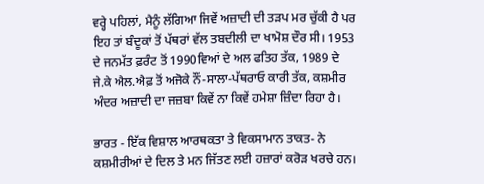ਵਰ੍ਹੇ ਪਹਿਲਾਂ, ਮੈਨੂੰ ਲੱਗਿਆ ਜਿਵੇਂ ਅਜ਼ਾਦੀ ਦੀ ਤੜਪ ਮਰ ਚੁੱਕੀ ਹੈ ਪਰ ਇਹ ਤਾਂ ਬੰਦੂਕਾਂ ਤੋਂ ਪੱਥਰਾਂ ਵੱਲ ਤਬਦੀਲੀ ਦਾ ਖਾਮੋਸ਼ ਦੌਰ ਸੀ। 1953 ਦੇ ਜਨਮੱਤ ਫ਼ਰੰਟ ਤੋਂ 1990ਵਿਆਂ ਦੇ ਅਲ ਫਤਿਹ ਤੱਕ, 1989 ਦੇ ਜੇ.ਕੇ ਐਲ.ਐਫ਼ ਤੋਂ ਅਜੋਕੇ ਨੌਂ-ਸਾਲਾ-ਪੱਥਰਾਓ ਕਾਰੀ ਤੱਕ, ਕਸ਼ਮੀਰ ਅੰਦਰ ਅਜ਼ਾਦੀ ਦਾ ਜਜ਼ਬਾ ਕਿਵੇਂ ਨਾ ਕਿਵੇਂ ਹਮੇਸ਼ਾ ਜ਼ਿੰਦਾ ਰਿਹਾ ਹੈ।

ਭਾਰਤ - ਇੱਕ ਵਿਸ਼ਾਲ ਆਰਥਕਤਾ ਤੇ ਵਿਕਸਾਮਾਨ ਤਾਕਤ- ਨੇ ਕਸ਼ਮੀਰੀਆਂ ਦੇ ਦਿਲ ਤੇ ਮਨ ਜਿੱਤਣ ਲਈ ਹਜ਼ਾਰਾਂ ਕਰੋੜ ਖਰਚੇ ਹਨ।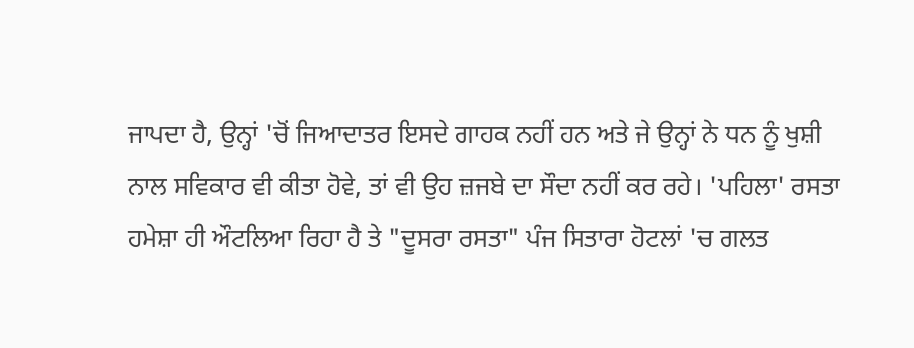ਜਾਪਦਾ ਹੈ, ਉਨ੍ਹਾਂ 'ਚੋਂ ਜਿਆਦਾਤਰ ਇਸਦੇ ਗਾਹਕ ਨਹੀਂ ਹਨ ਅਤੇ ਜੇ ਉਨ੍ਹਾਂ ਨੇ ਧਨ ਨੂੰ ਖੁਸ਼ੀ ਨਾਲ ਸਵਿਕਾਰ ਵੀ ਕੀਤਾ ਹੋਵੇ, ਤਾਂ ਵੀ ਉਹ ਜ਼ਜਬੇ ਦਾ ਸੌਦਾ ਨਹੀਂ ਕਰ ਰਹੇ। 'ਪਹਿਲਾ' ਰਸਤਾ ਹਮੇਸ਼ਾ ਹੀ ਔਟਲਿਆ ਰਿਹਾ ਹੈ ਤੇ "ਦੂਸਰਾ ਰਸਤਾ" ਪੰਜ ਸਿਤਾਰਾ ਹੋਟਲਾਂ 'ਚ ਗਲਤ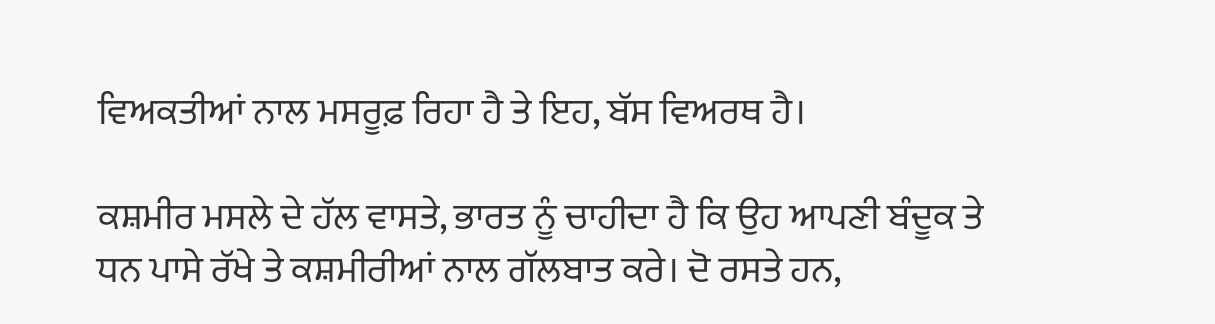ਵਿਅਕਤੀਆਂ ਨਾਲ ਮਸਰੂਫ਼ ਰਿਹਾ ਹੈ ਤੇ ਇਹ, ਬੱਸ ਵਿਅਰਥ ਹੈ।

ਕਸ਼ਮੀਰ ਮਸਲੇ ਦੇ ਹੱਲ ਵਾਸਤੇ, ਭਾਰਤ ਨੂੰ ਚਾਹੀਦਾ ਹੈ ਕਿ ਉਹ ਆਪਣੀ ਬੰਦੂਕ ਤੇ ਧਨ ਪਾਸੇ ਰੱਖੇ ਤੇ ਕਸ਼ਮੀਰੀਆਂ ਨਾਲ ਗੱਲਬਾਤ ਕਰੇ। ਦੋ ਰਸਤੇ ਹਨ,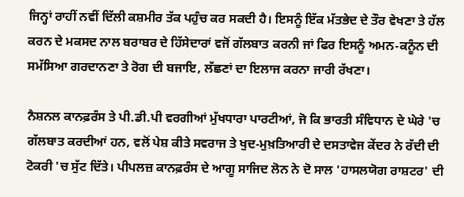ਜਿਨ੍ਹਾਂ ਰਾਹੀਂ ਨਵੀਂ ਦਿੱਲੀ ਕਸ਼ਮੀਰ ਤੱਕ ਪਹੁੰਚ ਕਰ ਸਕਦੀ ਹੈ। ਇਸਨੂੰ ਇੱਕ ਮੱਤਭੇਦ ਦੇ ਤੌਰ ਵੇਖਣਾ ਤੇ ਹੱਲ ਕਰਨ ਦੇ ਮਕਸਦ ਨਾਲ ਬਰਾਬਰ ਦੇ ਹਿੱਸੇਦਾਰਾਂ ਵਜੋਂ ਗੱਲਬਾਤ ਕਰਨੀ ਜਾਂ ਫਿਰ ਇਸਨੂੰ ਅਮਨ-ਕਨੂੰਨ ਦੀ ਸਮੱਸਿਆ ਗਰਦਾਨਣਾ ਤੇ ਰੋਗ ਦੀ ਬਜਾਇ, ਲੱਛਣਾਂ ਦਾ ਇਲਾਜ ਕਰਨਾ ਜਾਰੀ ਰੱਖਣਾ।

ਨੈਸ਼ਨਲ ਕਾਨਫ਼ਰੰਸ ਤੇ ਪੀ.ਡੀ.ਪੀ ਵਰਗੀਆਂ ਮੁੱਖਧਾਰਾ ਪਾਰਟੀਆਂ, ਜੋ ਕਿ ਭਾਰਤੀ ਸੰਵਿਧਾਨ ਦੇ ਘੇਰੇ 'ਚ ਗੱਲਬਾਤ ਕਰਦੀਆਂ ਹਨ, ਵਲੋਂ ਪੇਸ਼ ਕੀਤੇ ਸਵਰਾਜ ਤੇ ਖੁਦ-ਮੁਖ਼ਤਿਆਰੀ ਦੇ ਦਸਤਾਵੇਜ ਕੇਂਦਰ ਨੇ ਰੱਦੀ ਦੀ ਟੋਕਰੀ 'ਚ ਸੁੱਟ ਦਿੱਤੇ। ਪੀਪਲਜ਼ ਕਾਨਫ਼ਰੰਸ ਦੇ ਆਗੂ ਸਾਜਿਦ ਲੋਨ ਨੇ ਦੋ ਸਾਲ 'ਹਾਸਲਯੋਗ ਰਾਸ਼ਟਰ' ਦੀ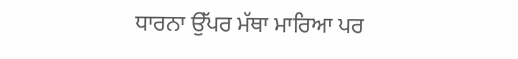ਧਾਰਨਾ ਉੱਪਰ ਮੱਥਾ ਮਾਰਿਆ ਪਰ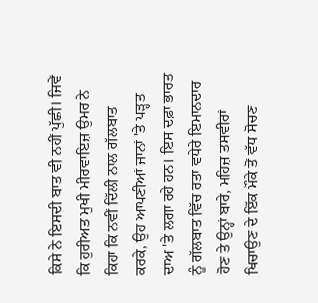ਕਿਸੇ ਨੇ ਇਸਦੀ ਬਾਤ ਵੀ ਨਹੀਂ ਪੁੱਛੀ। ਜਿਵੇਂ ਕਿ ਹੁਰੀਅਤ ਮੁਖੀ ਮੀਰਵਾਇਜ਼ ਉਮਰ ਨੇ ਕਿਹਾ ਕਿ ਨਵੀਂ ਦਿੱਲੀ ਨਾਲ ਗੱਲਬਾਤ ਕਰਕੇ, ਉਹ ਆਪਣੀਆਂ ਜਾਨਾਂ 'ਤੇ ਪੜ੍ਹਤ ਦਾਅ 'ਤੇ ਲਗਾ ਰਹੇ ਹਨ। ਇਸ ਦਫ਼ਾ ਭਾਰਤ ਨੂੰ ਗੱਲਬਾਤ ਵਿੱਚ ਰਤਾ ਵਧੇਰੇ ਇਮਾਨਦਾਰ ਹੋਣ ਤੇ ਉਨ੍ਹਾਂ ਬਾਰੇ, ਮਹਿਜ਼ ਤਸਵੀਰਾਂ ਖਿਚਾਉਣ ਦੇ ਇੱਕ ਮੌਕੇ ਤੋਂ ਵੱਧ ਸੋਚਣ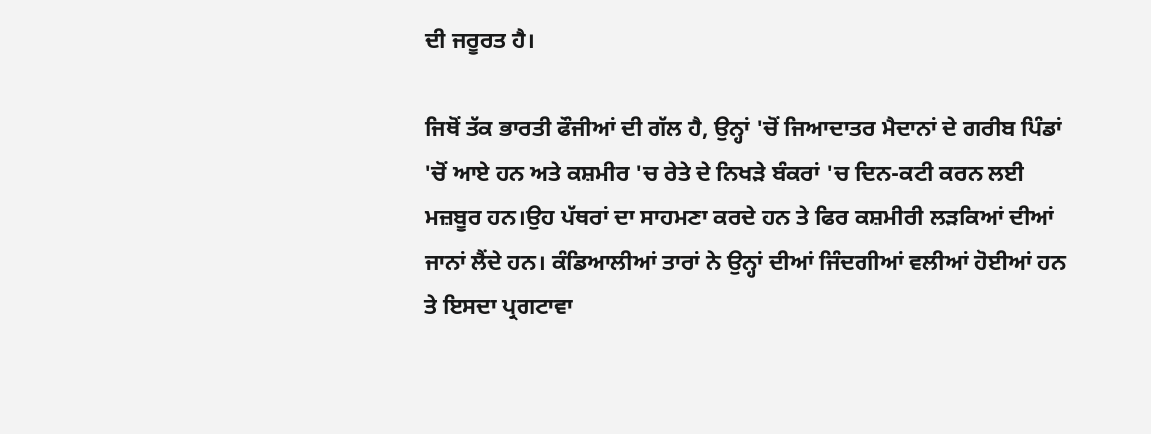ਦੀ ਜਰੂਰਤ ਹੈ।

ਜਿਥੋਂ ਤੱਕ ਭਾਰਤੀ ਫੌਜੀਆਂ ਦੀ ਗੱਲ ਹੈ, ਉਨ੍ਹਾਂ 'ਚੋਂ ਜਿਆਦਾਤਰ ਮੈਦਾਨਾਂ ਦੇ ਗਰੀਬ ਪਿੰਡਾਂ 'ਚੋਂ ਆਏ ਹਨ ਅਤੇ ਕਸ਼ਮੀਰ 'ਚ ਰੇਤੇ ਦੇ ਨਿਖੜੇ ਬੰਕਰਾਂ 'ਚ ਦਿਨ-ਕਟੀ ਕਰਨ ਲਈ ਮਜ਼ਬੂਰ ਹਨ।ਉਹ ਪੱਥਰਾਂ ਦਾ ਸਾਹਮਣਾ ਕਰਦੇ ਹਨ ਤੇ ਫਿਰ ਕਸ਼ਮੀਰੀ ਲੜਕਿਆਂ ਦੀਆਂ ਜਾਨਾਂ ਲੈਂਦੇ ਹਨ। ਕੰਡਿਆਲੀਆਂ ਤਾਰਾਂ ਨੇ ਉਨ੍ਹਾਂ ਦੀਆਂ ਜਿੰਦਗੀਆਂ ਵਲੀਆਂ ਹੋਈਆਂ ਹਨ ਤੇ ਇਸਦਾ ਪ੍ਰਗਟਾਵਾ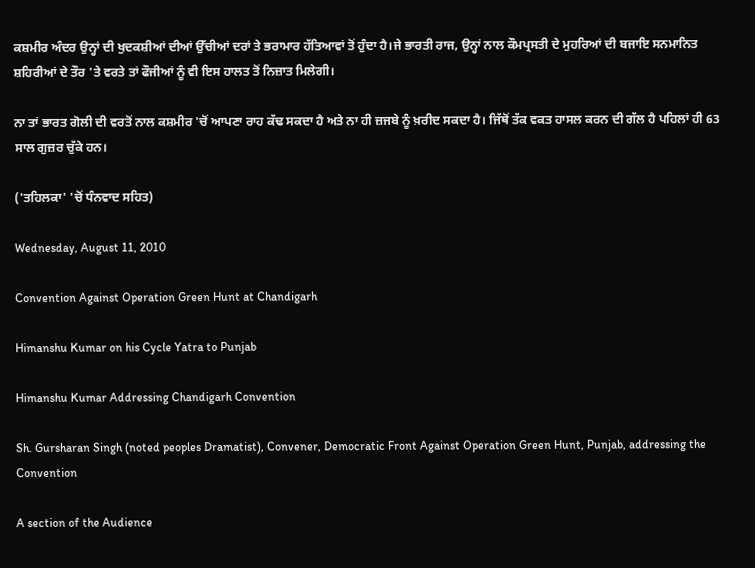ਕਸ਼ਮੀਰ ਅੰਦਰ ਉਨ੍ਹਾਂ ਦੀ ਖੁਦਕਸ਼ੀਆਂ ਦੀਆਂ ਉੱਚੀਆਂ ਦਰਾਂ ਤੇ ਭਰਾਮਾਰ ਹੱਤਿਆਵਾਂ ਤੋਂ ਹੁੰਦਾ ਹੈ।ਜੇ ਭਾਰਤੀ ਰਾਜ, ਉਨ੍ਹਾਂ ਨਾਲ ਕੌਮਪ੍ਰਸਤੀ ਦੇ ਮੁਹਰਿਆਂ ਦੀ ਬਜਾਇ ਸਨਮਾਨਿਤ ਸ਼ਹਿਰੀਆਂ ਦੇ ਤੌਰ 'ਤੇ ਵਰਤੇ ਤਾਂ ਫੌਜੀਆਂ ਨੂੰ ਵੀ ਇਸ ਹਾਲਤ ਤੋਂ ਨਿਜ਼ਾਤ ਮਿਲੇਗੀ।

ਨਾ ਤਾਂ ਭਾਰਤ ਗੋਲੀ ਦੀ ਵਰਤੋਂ ਨਾਲ ਕਸ਼ਮੀਰ 'ਚੋਂ ਆਪਣਾ ਰਾਹ ਕੱਢ ਸਕਦਾ ਹੈ ਅਤੇ ਨਾ ਹੀ ਜ਼ਜਬੇ ਨੂੰ ਖ਼ਰੀਦ ਸਕਦਾ ਹੈ। ਜਿੱਥੋਂ ਤੱਕ ਵਕਤ ਹਾਸਲ ਕਰਨ ਦੀ ਗੱਲ ਹੈ ਪਹਿਲਾਂ ਹੀ 63 ਸਾਲ ਗੁਜ਼ਰ ਚੁੱਕੇ ਹਨ।

('ਤਹਿਲਕਾ' 'ਚੋਂ ਧੰਨਵਾਦ ਸਹਿਤ)

Wednesday, August 11, 2010

Convention Against Operation Green Hunt at Chandigarh

Himanshu Kumar on his Cycle Yatra to Punjab

Himanshu Kumar Addressing Chandigarh Convention

Sh. Gursharan Singh (noted peoples Dramatist), Convener, Democratic Front Against Operation Green Hunt, Punjab, addressing the Convention

A section of the Audience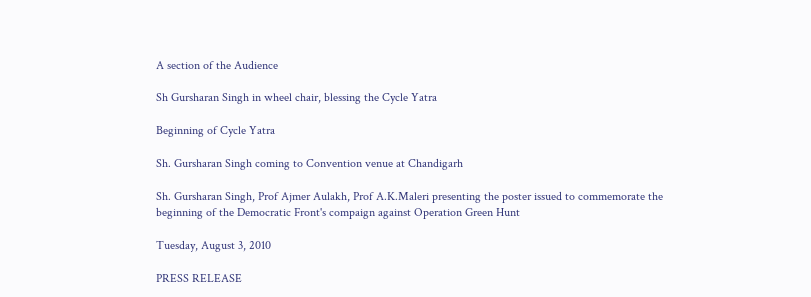A section of the Audience

Sh Gursharan Singh in wheel chair, blessing the Cycle Yatra

Beginning of Cycle Yatra

Sh. Gursharan Singh coming to Convention venue at Chandigarh

Sh. Gursharan Singh, Prof Ajmer Aulakh, Prof A.K.Maleri presenting the poster issued to commemorate the beginning of the Democratic Front's compaign against Operation Green Hunt

Tuesday, August 3, 2010

PRESS RELEASE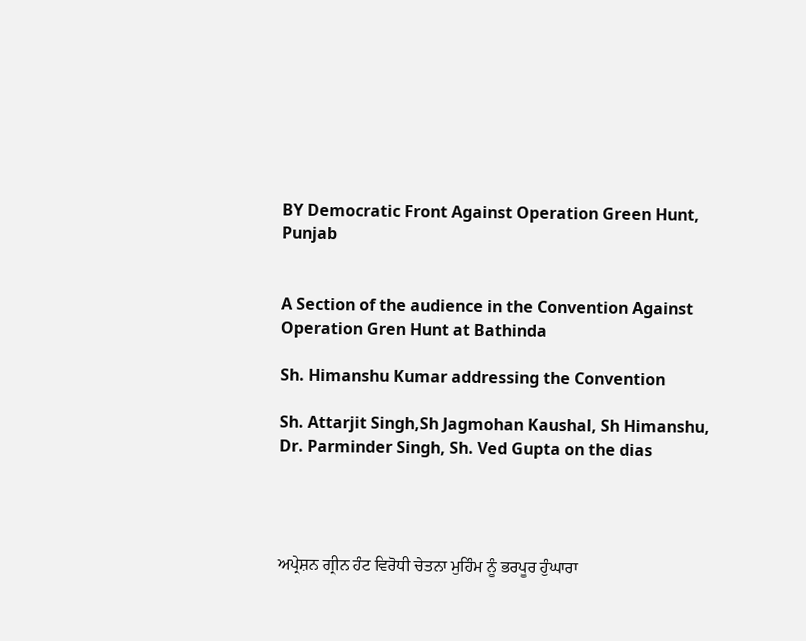BY Democratic Front Against Operation Green Hunt, Punjab


A Section of the audience in the Convention Against Operation Gren Hunt at Bathinda

Sh. Himanshu Kumar addressing the Convention

Sh. Attarjit Singh,Sh Jagmohan Kaushal, Sh Himanshu, Dr. Parminder Singh, Sh. Ved Gupta on the dias




ਅਪ੍ਰੇਸ਼ਨ ਗ੍ਰੀਨ ਹੰਟ ਵਿਰੋਧੀ ਚੇਤਨਾ ਮੁਹਿੰਮ ਨੂੰ ਭਰਪੂਰ ਹੁੰਘਾਰਾ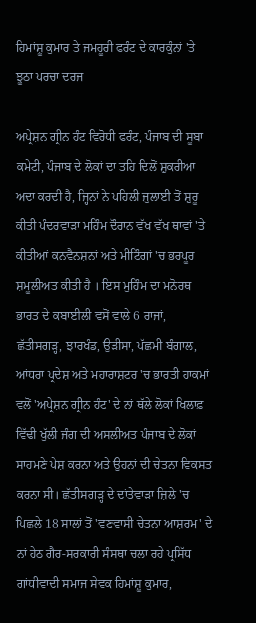ਹਿਮਾਂਸ਼ੂ ਕੁਮਾਰ ਤੇ ਜਮਹੂਰੀ ਫਰੰਟ ਦੇ ਕਾਰਕੁੰਨਾਂ 'ਤੇ ਝੂਠਾ ਪਰਚਾ ਦਰਜ

ਅਪ੍ਰੇਸ਼ਨ ਗ੍ਰੀਨ ਹੰਟ ਵਿਰੋਧੀ ਫਰੰਟ, ਪੰਜਾਬ ਦੀ ਸੂਬਾ ਕਮੇਟੀ, ਪੰਜਾਬ ਦੇ ਲੋਕਾਂ ਦਾ ਤਹਿ ਦਿਲੋਂ ਸ਼ੁਕਰੀਆ ਅਦਾ ਕਰਦੀ ਹੈ, ਜ੍ਹਿਨਾਂ ਨੇ ਪਹਿਲੀ ਜੁਲਾਈ ਤੋਂ ਸ਼ੁਰੂ ਕੀਤੀ ਪੰਦਰਵਾੜਾ ਮਹਿੰਮ ਦੌਰਾਨ ਵੱਖ ਵੱਖ ਥਾਵਾਂ 'ਤੇ ਕੀਤੀਆਂ ਕਨਵੈਨਸ਼ਨਾਂ ਅਤੇ ਮੀਟਿੰਗਾਂ 'ਚ ਭਰਪੂਰ ਸ਼ਮੂਲੀਅਤ ਕੀਤੀ ਹੈ । ਇਸ ਮੁਹਿੰਮ ਦਾ ਮਨੋਰਥ ਭਾਰਤ ਦੇ ਕਬਾਈਲੀ ਵਸੋਂ ਵਾਲੇ 6 ਰਾਜਾਂ, ਛੱਤੀਸਗੜ੍ਹ, ਝਾਰਖੰਡ, ਉੜੀਸਾ, ਪੱਛਮੀ ਬੰਗਾਲ, ਆਂਧਰਾ ਪ੍ਰਦੇਸ਼ ਅਤੇ ਮਹਾਰਾਸ਼ਟਰ 'ਚ ਭਾਰਤੀ ਹਾਕਮਾਂ ਵਲੋਂ 'ਅਪ੍ਰੇਸ਼ਨ ਗ੍ਰੀਨ ਹੰਟ' ਦੇ ਨਾਂ ਥੱਲੇ ਲੋਕਾਂ ਖਿਲਾਫ਼ ਵਿੱਢੀ ਖੁੱਲੀ ਜੰਗ ਦੀ ਅਸਲੀਅਤ ਪੰਜਾਬ ਦੇ ਲੋਕਾਂ ਸਾਹਮਣੇ ਪੇਸ਼ ਕਰਨਾ ਅਤੇ ਉਹਨਾਂ ਦੀ ਚੇਤਨਾ ਵਿਕਸਤ ਕਰਨਾ ਸੀ। ਛੱਤੀਸਗੜ੍ਹ ਦੇ ਦਾਂਤੇਵਾੜਾ ਜ਼ਿਲੇ 'ਚ ਪਿਛਲੇ 18 ਸਾਲਾਂ ਤੋਂ 'ਵਣਵਾਸੀ ਚੇਤਨਾ ਆਸ਼ਰਮ' ਦੇ ਨਾਂ ਹੇਠ ਗੈਰ-ਸਰਕਾਰੀ ਸੰਸਥਾ ਚਲਾ ਰਹੇ ਪ੍ਰਸਿੱਧ ਗਾਂਧੀਵਾਦੀ ਸਮਾਜ ਸੇਵਕ ਹਿਮਾਂਸ਼ੂ ਕੁਮਾਰ,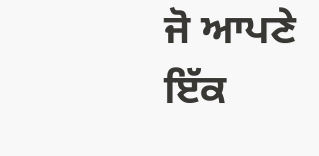ਜੋ ਆਪਣੇ ਇੱਕ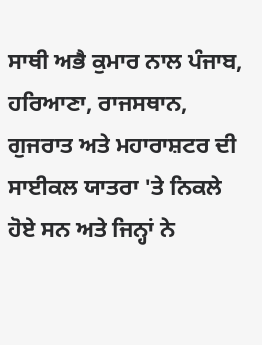ਸਾਥੀ ਅਭੈ ਕੁਮਾਰ ਨਾਲ ਪੰਜਾਬ, ਹਰਿਆਣਾ, ਰਾਜਸਥਾਨ, ਗੁਜਰਾਤ ਅਤੇ ਮਹਾਰਾਸ਼ਟਰ ਦੀ ਸਾਈਕਲ ਯਾਤਰਾ 'ਤੇ ਨਿਕਲੇ ਹੋਏ ਸਨ ਅਤੇ ਜਿਨ੍ਹਾਂ ਨੇ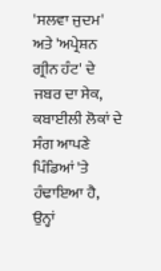'ਸਲਵਾ ਜੁਦਮ' ਅਤੇ 'ਅਪ੍ਰੇਸ਼ਨ ਗ੍ਰੀਨ ਹੰਟ' ਦੇ ਜਬਰ ਦਾ ਸੇਕ, ਕਬਾਈਲੀ ਲੋਕਾਂ ਦੇ ਸੰਗ ਆਪਣੇ ਪਿੰਡਿਆਂ 'ਤੇ ਹੰਢਾਇਆ ਹੈ, ਉਨ੍ਹਾਂ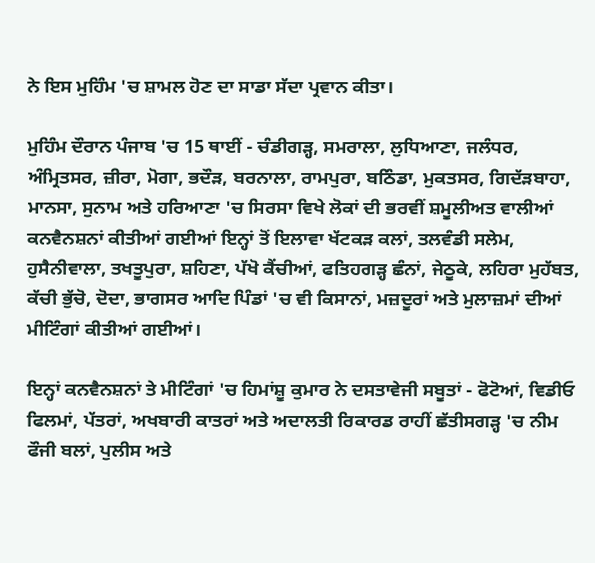ਨੇ ਇਸ ਮੁਹਿੰਮ 'ਚ ਸ਼ਾਮਲ ਹੋਣ ਦਾ ਸਾਡਾ ਸੱਦਾ ਪ੍ਰਵਾਨ ਕੀਤਾ।

ਮੁਹਿੰਮ ਦੌਰਾਨ ਪੰਜਾਬ 'ਚ 15 ਥਾਈਂ - ਚੰਡੀਗੜ੍ਹ, ਸਮਰਾਲਾ, ਲੁਧਿਆਣਾ, ਜਲੰਧਰ, ਅੰਮ੍ਰਿਤਸਰ, ਜ਼ੀਰਾ, ਮੋਗਾ, ਭਦੌੜ, ਬਰਨਾਲਾ, ਰਾਮਪੁਰਾ, ਬਠਿੰਡਾ, ਮੁਕਤਸਰ, ਗਿਦੱੜਬਾਹਾ, ਮਾਨਸਾ, ਸੁਨਾਮ ਅਤੇ ਹਰਿਆਣਾ 'ਚ ਸਿਰਸਾ ਵਿਖੇ ਲੋਕਾਂ ਦੀ ਭਰਵੀਂ ਸ਼ਮੂਲੀਅਤ ਵਾਲੀਆਂ ਕਨਵੈਨਸ਼ਨਾਂ ਕੀਤੀਆਂ ਗਈਆਂ ਇਨ੍ਹਾਂ ਤੋਂ ਇਲਾਵਾ ਖੱਟਕੜ ਕਲਾਂ, ਤਲਵੰਡੀ ਸਲੇਮ, ਹੁਸੈਨੀਵਾਲਾ, ਤਖਤੂਪੁਰਾ, ਸ਼ਹਿਣਾ, ਪੱਖੋ ਕੈਂਚੀਆਂ, ਫਤਿਹਗੜ੍ਹ ਛੰਨਾਂ, ਜੇਠੂਕੇ, ਲਹਿਰਾ ਮੁਹੱਬਤ, ਕੱਚੀ ਭੁੱਚੋ, ਦੋਦਾ, ਭਾਗਸਰ ਆਦਿ ਪਿੰਡਾਂ 'ਚ ਵੀ ਕਿਸਾਨਾਂ, ਮਜ਼ਦੂਰਾਂ ਅਤੇ ਮੁਲਾਜ਼ਮਾਂ ਦੀਆਂ ਮੀਟਿੰਗਾਂ ਕੀਤੀਆਂ ਗਈਆਂ।

ਇਨ੍ਹਾਂ ਕਨਵੈਨਸ਼ਨਾਂ ਤੇ ਮੀਟਿੰਗਾਂ 'ਚ ਹਿਮਾਂਸ਼ੂ ਕੁਮਾਰ ਨੇ ਦਸਤਾਵੇਜੀ ਸਬੂਤਾਂ - ਫੋਟੋਆਂ, ਵਿਡੀਓ ਫਿਲਮਾਂ, ਪੱਤਰਾਂ, ਅਖਬਾਰੀ ਕਾਤਰਾਂ ਅਤੇ ਅਦਾਲਤੀ ਰਿਕਾਰਡ ਰਾਹੀਂ ਛੱਤੀਸਗੜ੍ਹ 'ਚ ਨੀਮ ਫੌਜੀ ਬਲਾਂ, ਪੁਲੀਸ ਅਤੇ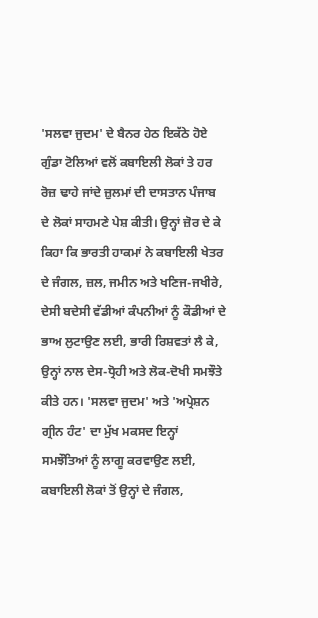'ਸਲਵਾ ਜੁਦਮ' ਦੇ ਬੈਨਰ ਹੇਠ ਇਕੱਠੇ ਹੋਏ ਗੁੰਡਾ ਟੋਲਿਆਂ ਵਲੋਂ ਕਬਾਇਲੀ ਲੋਕਾਂ ਤੇ ਹਰ ਰੋਜ਼ ਢਾਹੇ ਜਾਂਦੇ ਜ਼ੁਲਮਾਂ ਦੀ ਦਾਸਤਾਨ ਪੰਜਾਬ ਦੇ ਲੋਕਾਂ ਸਾਹਮਣੇ ਪੇਸ਼ ਕੀਤੀ। ਉਨ੍ਹਾਂ ਜ਼ੋਰ ਦੇ ਕੇ ਕਿਹਾ ਕਿ ਭਾਰਤੀ ਹਾਕਮਾਂ ਨੇ ਕਬਾਇਲੀ ਖੇਤਰ ਦੇ ਜੰਗਲ, ਜ਼ਲ, ਜਮੀਨ ਅਤੇ ਖਣਿਜ-ਜਖੀਰੇ, ਦੇਸੀ ਬਦੇਸੀ ਵੱਡੀਆਂ ਕੰਪਨੀਆਂ ਨੂੰ ਕੌਡੀਆਂ ਦੇ ਭਾਅ ਲੁਟਾਉਣ ਲਈ, ਭਾਰੀ ਰਿਸ਼ਵਤਾਂ ਲੈ ਕੇ, ਉਨ੍ਹਾਂ ਨਾਲ ਦੇਸ-ਧ੍ਰੋਹੀ ਅਤੇ ਲੋਕ-ਦੋਖੀ ਸਮਝੌਤੇ ਕੀਤੇ ਹਨ। 'ਸਲਵਾ ਜੁਦਮ' ਅਤੇ 'ਅਪ੍ਰੇਸ਼ਨ ਗ੍ਰੀਨ ਹੰਟ' ਦਾ ਮੁੱਖ ਮਕਸਦ ਇਨ੍ਹਾਂ ਸਮਝੌਤਿਆਂ ਨੂੰ ਲਾਗੂ ਕਰਵਾਉਣ ਲਈ, ਕਬਾਇਲੀ ਲੋਕਾਂ ਤੋਂ ਉਨ੍ਹਾਂ ਦੇ ਜੰਗਲ,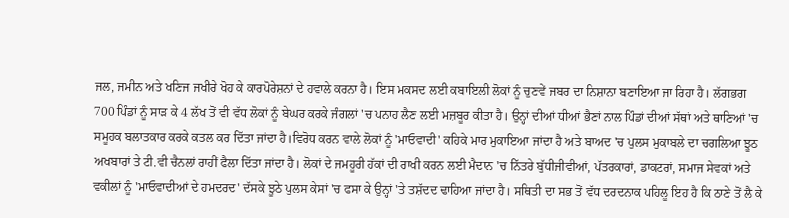ਜਲ, ਜਮੀਨ ਅਤੇ ਖਣਿਜ ਜਖੀਰੇ ਖੋਹ ਕੇ ਕਾਰਪੋਰੇਸ਼ਨਾਂ ਦੇ ਹਵਾਲੇ ਕਰਨਾ ਹੈ। ਇਸ ਮਕਸਦ ਲਈ ਕਬਾਇਲੀ ਲੋਕਾਂ ਨੂੰ ਚੁਣਵੇਂ ਜਬਰ ਦਾ ਨਿਸ਼ਾਨਾ ਬਣਾਇਆ ਜਾ ਰਿਹਾ ਹੈ। ਲੱਗਭਗ 700 ਪਿੰਡਾਂ ਨੂੰ ਸਾੜ ਕੇ 4 ਲੱਖ ਤੋਂ ਵੀ ਵੱਧ ਲੋਕਾਂ ਨੂੰ ਬੇਘਰ ਕਰਕੇ ਜੰਗਲਾਂ 'ਚ ਪਨਾਹ ਲੈਣ ਲਈ ਮਜ਼ਬੂਰ ਕੀਤਾ ਹੈ। ਉਨ੍ਹਾਂ ਦੀਆਂ ਧੀਆਂ ਭੈਣਾਂ ਨਾਲ ਪਿੰਡਾਂ ਦੀਆਂ ਸੱਥਾਂ ਅਤੇ ਥਾਣਿਆਂ 'ਚ ਸਮੂਹਕ ਬਲਾਤਕਾਰ ਕਰਕੇ ਕਤਲ ਕਰ ਦਿੱਤਾ ਜਾਂਦਾ ਹੈ।ਵਿਰੋਧ ਕਰਨ ਵਾਲੇ ਲੋਕਾਂ ਨੂੰ 'ਮਾਓਵਾਦੀ' ਕਹਿਕੇ ਮਾਰ ਮੁਕਾਇਆ ਜਾਂਦਾ ਹੈ ਅਤੇ ਬਾਅਦ 'ਚ ਪੁਲਸ ਮੁਕਾਬਲੇ ਦਾ ਚਗਲਿਆ ਝੂਠ ਅਖਬਾਰਾਂ ਤੇ ਟੀ.ਵੀ ਚੈਨਲਾਂ ਰਾਹੀਂ ਫੈਲਾ ਦਿੱਤਾ ਜਾਂਦਾ ਹੈ। ਲੋਕਾਂ ਦੇ ਜਮਹੂਰੀ ਹੱਕਾਂ ਦੀ ਰਾਖੀ ਕਰਨ ਲਈ ਮੈਦਾਨ 'ਚ ਨਿੱਤਰੇ ਬੁੱਧੀਜੀਵੀਆਂ, ਪੱਤਰਕਾਰਾਂ, ਡਾਕਟਰਾਂ, ਸਮਾਜ ਸੇਵਕਾਂ ਅਤੇ ਵਕੀਲਾਂ ਨੂੰ 'ਮਾਓਵਾਦੀਆਂ ਦੇ ਹਮਦਰਦ' ਦੱਸਕੇ ਝੂਠੇ ਪੁਲਸ ਕੇਸਾਂ 'ਚ ਫਸਾ ਕੇ ਉਨ੍ਹਾਂ 'ਤੇ ਤਸ਼ੱਦਦ ਢਾਹਿਆ ਜਾਂਦਾ ਹੈ। ਸਥਿਤੀ ਦਾ ਸਭ ਤੋਂ ਵੱਧ ਦਰਦਨਾਕ ਪਹਿਲੂ ਇਹ ਹੈ ਕਿ ਠਾਣੇ ਤੋਂ ਲੈ ਕੇ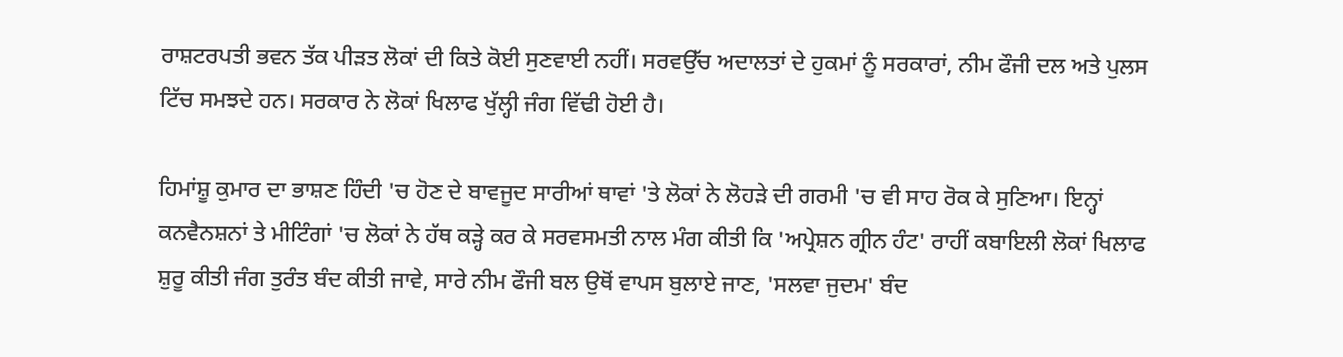ਰਾਸ਼ਟਰਪਤੀ ਭਵਨ ਤੱਕ ਪੀੜਤ ਲੋਕਾਂ ਦੀ ਕਿਤੇ ਕੋਈ ਸੁਣਵਾਈ ਨਹੀਂ। ਸਰਵਉੱਚ ਅਦਾਲਤਾਂ ਦੇ ਹੁਕਮਾਂ ਨੂੰ ਸਰਕਾਰਾਂ, ਨੀਮ ਫੌਜੀ ਦਲ ਅਤੇ ਪੁਲਸ ਟਿੱਚ ਸਮਝਦੇ ਹਨ। ਸਰਕਾਰ ਨੇ ਲੋਕਾਂ ਖਿਲਾਫ ਖੁੱਲ੍ਹੀ ਜੰਗ ਵਿੱਢੀ ਹੋਈ ਹੈ।

ਹਿਮਾਂਸ਼ੂ ਕੁਮਾਰ ਦਾ ਭਾਸ਼ਣ ਹਿੰਦੀ 'ਚ ਹੋਣ ਦੇ ਬਾਵਜੂਦ ਸਾਰੀਆਂ ਥਾਵਾਂ 'ਤੇ ਲੋਕਾਂ ਨੇ ਲੋਹੜੇ ਦੀ ਗਰਮੀ 'ਚ ਵੀ ਸਾਹ ਰੋਕ ਕੇ ਸੁਣਿਆ। ਇਨ੍ਹਾਂ ਕਨਵੈਨਸ਼ਨਾਂ ਤੇ ਮੀਟਿੰਗਾਂ 'ਚ ਲੋਕਾਂ ਨੇ ਹੱਥ ਕੜ੍ਹੇ ਕਰ ਕੇ ਸਰਵਸਮਤੀ ਨਾਲ ਮੰਗ ਕੀਤੀ ਕਿ 'ਅਪ੍ਰੇਸ਼ਨ ਗ੍ਰੀਨ ਹੰਟ' ਰਾਹੀਂ ਕਬਾਇਲੀ ਲੋਕਾਂ ਖਿਲਾਫ ਸ਼ੁਰੂ ਕੀਤੀ ਜੰਗ ਤੁਰੰਤ ਬੰਦ ਕੀਤੀ ਜਾਵੇ, ਸਾਰੇ ਨੀਮ ਫੌਜੀ ਬਲ ਉਥੋਂ ਵਾਪਸ ਬੁਲਾਏ ਜਾਣ, 'ਸਲਵਾ ਜੁਦਮ' ਬੰਦ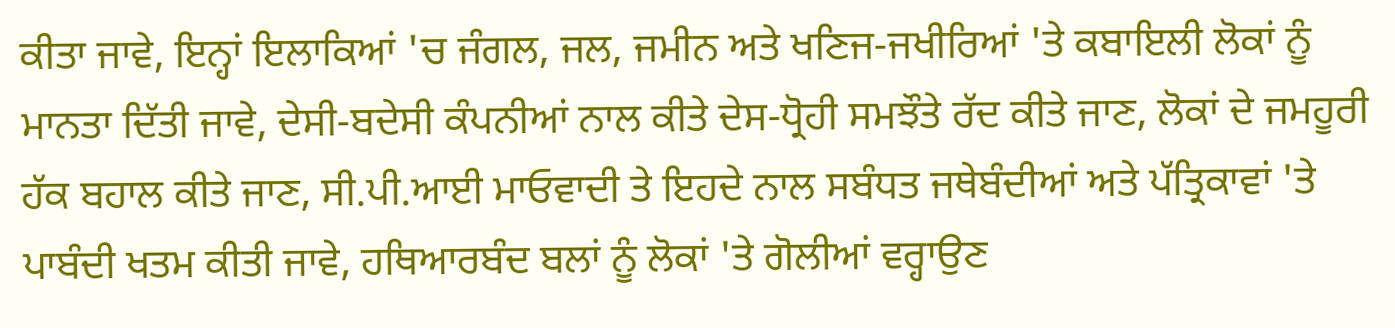ਕੀਤਾ ਜਾਵੇ, ਇਨ੍ਹਾਂ ਇਲਾਕਿਆਂ 'ਚ ਜੰਗਲ, ਜਲ, ਜਮੀਨ ਅਤੇ ਖਣਿਜ-ਜਖੀਰਿਆਂ 'ਤੇ ਕਬਾਇਲੀ ਲੋਕਾਂ ਨੂੰ ਮਾਨਤਾ ਦਿੱਤੀ ਜਾਵੇ, ਦੇਸੀ-ਬਦੇਸੀ ਕੰਪਨੀਆਂ ਨਾਲ ਕੀਤੇ ਦੇਸ-ਧ੍ਰੋਹੀ ਸਮਝੌਤੇ ਰੱਦ ਕੀਤੇ ਜਾਣ, ਲੋਕਾਂ ਦੇ ਜਮਹੂਰੀ ਹੱਕ ਬਹਾਲ ਕੀਤੇ ਜਾਣ, ਸੀ.ਪੀ.ਆਈ ਮਾਓਵਾਦੀ ਤੇ ਇਹਦੇ ਨਾਲ ਸਬੰਧਤ ਜਥੇਬੰਦੀਆਂ ਅਤੇ ਪੱਤ੍ਰਿਕਾਵਾਂ 'ਤੇ ਪਾਬੰਦੀ ਖਤਮ ਕੀਤੀ ਜਾਵੇ, ਹਥਿਆਰਬੰਦ ਬਲਾਂ ਨੂੰ ਲੋਕਾਂ 'ਤੇ ਗੋਲੀਆਂ ਵਰ੍ਹਾਉਣ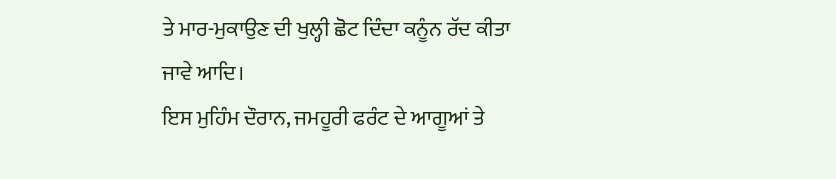ਤੇ ਮਾਰ-ਮੁਕਾਉਣ ਦੀ ਖੁਲ੍ਹੀ ਛੋਟ ਦਿੰਦਾ ਕਨੂੰਨ ਰੱਦ ਕੀਤਾ ਜਾਵੇ ਆਦਿ।
ਇਸ ਮੁਹਿੰਮ ਦੌਰਾਨ, ਜਮਹੂਰੀ ਫਰੰਟ ਦੇ ਆਗੂਆਂ ਤੇ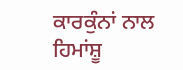ਕਾਰਕੁੰਨਾਂ ਨਾਲ ਹਿਮਾਂਸ਼ੂ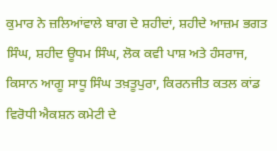ਕੁਮਾਰ ਨੇ ਜ਼ਲਿਆਂਵਾਲੇ ਬਾਗ ਦੇ ਸ਼ਹੀਦਾਂ, ਸ਼ਹੀਦੇ ਆਜ਼ਮ ਭਗਤ ਸਿੰਘ, ਸ਼ਹੀਦ ਊਧਮ ਸਿੰਘ, ਲੋਕ ਕਵੀ ਪਾਸ਼ ਅਤੇ ਹੰਸਰਾਜ, ਕਿਸਾਨ ਆਗੂ ਸਾਧੂ ਸਿੰਘ ਤਖ਼ਤੂਪੁਰਾ, ਕਿਰਨਜੀਤ ਕਤਲ ਕਾਂਡ ਵਿਰੋਧੀ ਐਕਸ਼ਨ ਕਮੇਟੀ ਦੇ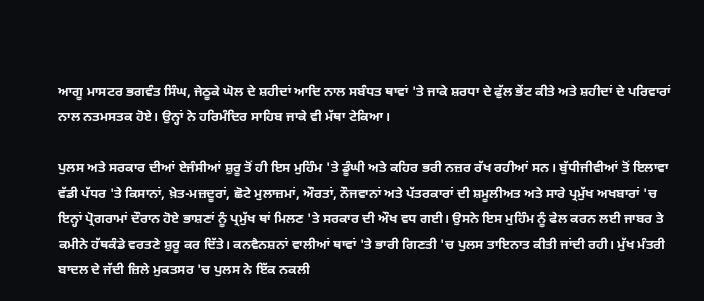ਆਗੂ ਮਾਸਟਰ ਭਗਵੰਤ ਸਿੰਘ, ਜੇਠੂਕੇ ਘੋਲ ਦੇ ਸ਼ਹੀਦਾਂ ਆਦਿ ਨਾਲ ਸਬੰਧਤ ਥਾਵਾਂ 'ਤੇ ਜਾਕੇ ਸ਼ਰਧਾ ਦੇ ਫੁੱਲ ਭੇਂਟ ਕੀਤੇ ਅਤੇ ਸ਼ਹੀਦਾਂ ਦੇ ਪਰਿਵਾਰਾਂ ਨਾਲ ਨਤਮਸਤਕ ਹੋਏ। ਉਨ੍ਹਾਂ ਨੇ ਹਰਿਮੰਦਿਰ ਸਾਹਿਬ ਜਾਕੇ ਵੀ ਮੱਥਾ ਟੇਕਿਆ।

ਪੁਲਸ ਅਤੇ ਸਰਕਾਰ ਦੀਆਂ ਏਜੰਸੀਆਂ ਸ਼ੁਰੂ ਤੋਂ ਹੀ ਇਸ ਮੁਹਿੰਮ 'ਤੇ ਡੂੰਘੀ ਅਤੇ ਕਹਿਰ ਭਰੀ ਨਜ਼ਰ ਰੱਖ ਰਹੀਆਂ ਸਨ। ਬੁੱਧੀਜੀਵੀਆਂ ਤੋਂ ਇਲਾਵਾ ਵੱਡੀ ਪੱਧਰ 'ਤੇ ਕਿਸਾਨਾਂ, ਖ਼ੇਤ-ਮਜ਼ਦੂਰਾਂ, ਛੋਟੇ ਮੁਲਾਜ਼ਮਾਂ, ਔਰਤਾਂ, ਨੌਜਵਾਨਾਂ ਅਤੇ ਪੱਤਰਕਾਰਾਂ ਦੀ ਸ਼ਮੂਲੀਅਤ ਅਤੇ ਸਾਰੇ ਪ੍ਰਮੁੱਖ ਅਖਬਾਰਾਂ 'ਚ ਇਨ੍ਹਾਂ ਪ੍ਰੋਗਰਾਮਾਂ ਦੌਰਾਨ ਹੋਏ ਭਾਸ਼ਣਾਂ ਨੂੰ ਪ੍ਰਮੁੱਖ ਥਾਂ ਮਿਲਣ 'ਤੇ ਸਰਕਾਰ ਦੀ ਔਖ ਵਧ ਗਈ। ਉਸਨੇ ਇਸ ਮੁਹਿੰਮ ਨੂੰ ਫੇਲ ਕਰਨ ਲਈ ਜਾਬਰ ਤੇ ਕਮੀਨੇ ਹੱਥਕੰਡੇ ਵਰਤਣੇ ਸ਼ੁਰੂ ਕਰ ਦਿੱਤੇ। ਕਨਵੈਨਸ਼ਨਾਂ ਵਾਲੀਆਂ ਥਾਵਾਂ 'ਤੇ ਭਾਰੀ ਗਿਣਤੀ 'ਚ ਪੁਲਸ ਤਾਇਨਾਤ ਕੀਤੀ ਜਾਂਦੀ ਰਹੀ। ਮੁੱਖ ਮੰਤਰੀ ਬਾਦਲ ਦੇ ਜੱਦੀ ਜ਼ਿਲੇ ਮੁਕਤਸਰ 'ਚ ਪੁਲਸ ਨੇ ਇੱਕ ਨਕਲੀ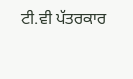ਟੀ.ਵੀ ਪੱਤਰਕਾਰ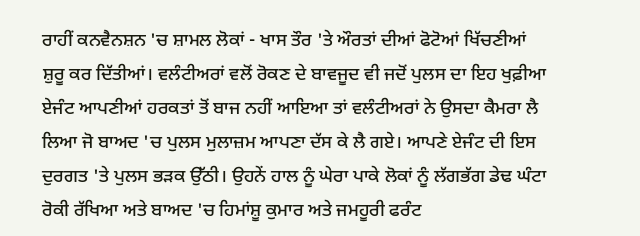ਰਾਹੀਂ ਕਨਵੈਨਸ਼ਨ 'ਚ ਸ਼ਾਮਲ ਲੋਕਾਂ - ਖਾਸ ਤੌਰ 'ਤੇ ਔਰਤਾਂ ਦੀਆਂ ਫੋਟੋਆਂ ਖਿੱਚਣੀਆਂ ਸ਼ੁਰੂ ਕਰ ਦਿੱਤੀਆਂ। ਵਲੰਟੀਅਰਾਂ ਵਲੋਂ ਰੋਕਣ ਦੇ ਬਾਵਜੂਦ ਵੀ ਜਦੋਂ ਪੁਲਸ ਦਾ ਇਹ ਖੁਫ਼ੀਆ ਏਜੰਟ ਆਪਣੀਆਂ ਹਰਕਤਾਂ ਤੋਂ ਬਾਜ ਨਹੀਂ ਆਇਆ ਤਾਂ ਵਲੰਟੀਅਰਾਂ ਨੇ ਉਸਦਾ ਕੈਮਰਾ ਲੈ ਲਿਆ ਜੋ ਬਾਅਦ 'ਚ ਪੁਲਸ ਮੁਲਾਜ਼ਮ ਆਪਣਾ ਦੱਸ ਕੇ ਲੈ ਗਏ। ਆਪਣੇ ਏਜੰਟ ਦੀ ਇਸ ਦੁਰਗਤ 'ਤੇ ਪੁਲਸ ਭੜਕ ਉੱਠੀ। ਉਹਨੇਂ ਹਾਲ ਨੂੰ ਘੇਰਾ ਪਾਕੇ ਲੋਕਾਂ ਨੂੰ ਲੱਗਭੱਗ ਡੇਢ ਘੰਟਾ ਰੋਕੀ ਰੱਖਿਆ ਅਤੇ ਬਾਅਦ 'ਚ ਹਿਮਾਂਸ਼ੂ ਕੁਮਾਰ ਅਤੇ ਜਮਹੂਰੀ ਫਰੰਟ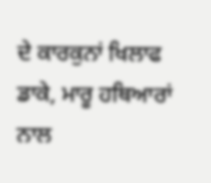ਦੇ ਕਾਰਕੁਨਾਂ ਖਿਲਾਫ ਡਾਕੇ, ਮਾਰੂ ਹਥਿਆਰਾਂ ਨਾਲ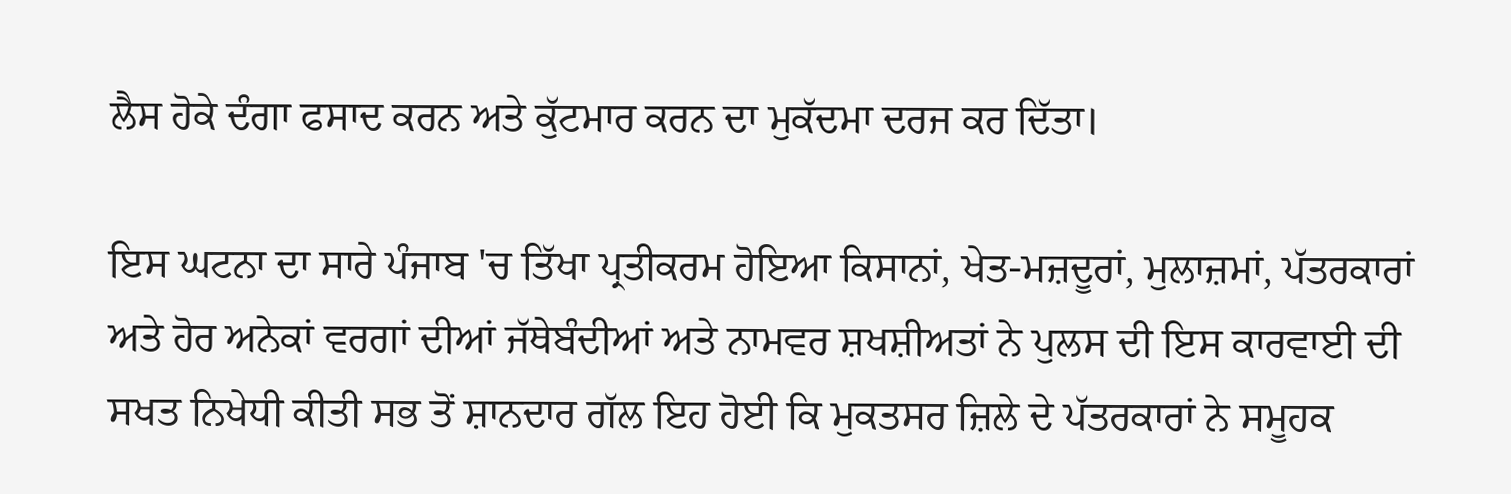ਲੈਸ ਹੋਕੇ ਦੰਗਾ ਫਸਾਦ ਕਰਨ ਅਤੇ ਕੁੱਟਮਾਰ ਕਰਨ ਦਾ ਮੁਕੱਦਮਾ ਦਰਜ ਕਰ ਦਿੱਤਾ।

ਇਸ ਘਟਨਾ ਦਾ ਸਾਰੇ ਪੰਜਾਬ 'ਚ ਤਿੱਖਾ ਪ੍ਰਤੀਕਰਮ ਹੋਇਆ ਕਿਸਾਨਾਂ, ਖੇਤ-ਮਜ਼ਦੂਰਾਂ, ਮੁਲਾਜ਼ਮਾਂ, ਪੱਤਰਕਾਰਾਂ ਅਤੇ ਹੋਰ ਅਨੇਕਾਂ ਵਰਗਾਂ ਦੀਆਂ ਜੱਥੇਬੰਦੀਆਂ ਅਤੇ ਨਾਮਵਰ ਸ਼ਖਸ਼ੀਅਤਾਂ ਨੇ ਪੁਲਸ ਦੀ ਇਸ ਕਾਰਵਾਈ ਦੀ ਸਖਤ ਨਿਖੇਧੀ ਕੀਤੀ ਸਭ ਤੋਂ ਸ਼ਾਨਦਾਰ ਗੱਲ ਇਹ ਹੋਈ ਕਿ ਮੁਕਤਸਰ ਜ਼ਿਲੇ ਦੇ ਪੱਤਰਕਾਰਾਂ ਨੇ ਸਮੂਹਕ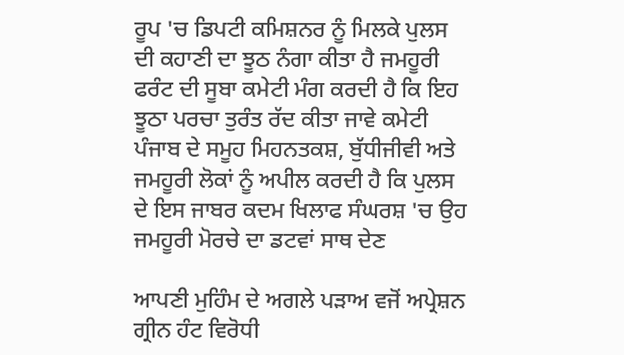ਰੂਪ 'ਚ ਡਿਪਟੀ ਕਮਿਸ਼ਨਰ ਨੂੰ ਮਿਲਕੇ ਪੁਲਸ ਦੀ ਕਹਾਣੀ ਦਾ ਝੂਠ ਨੰਗਾ ਕੀਤਾ ਹੈ ਜਮਹੂਰੀ ਫਰੰਟ ਦੀ ਸੂਬਾ ਕਮੇਟੀ ਮੰਗ ਕਰਦੀ ਹੈ ਕਿ ਇਹ ਝੂਠਾ ਪਰਚਾ ਤੁਰੰਤ ਰੱਦ ਕੀਤਾ ਜਾਵੇ ਕਮੇਟੀ ਪੰਜਾਬ ਦੇ ਸਮੂਹ ਮਿਹਨਤਕਸ਼, ਬੁੱਧੀਜੀਵੀ ਅਤੇ ਜਮਹੂਰੀ ਲੋਕਾਂ ਨੂੰ ਅਪੀਲ ਕਰਦੀ ਹੈ ਕਿ ਪੁਲਸ ਦੇ ਇਸ ਜਾਬਰ ਕਦਮ ਖਿਲਾਫ ਸੰਘਰਸ਼ 'ਚ ਉਹ ਜਮਹੂਰੀ ਮੋਰਚੇ ਦਾ ਡਟਵਾਂ ਸਾਥ ਦੇਣ

ਆਪਣੀ ਮੁਹਿੰਮ ਦੇ ਅਗਲੇ ਪੜਾਅ ਵਜੋਂ ਅਪ੍ਰੇਸ਼ਨ ਗ੍ਰੀਨ ਹੰਟ ਵਿਰੋਧੀ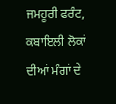ਜਮਹੂਰੀ ਫਰੰਟ, ਕਬਾਇਲੀ ਲੋਕਾਂ ਦੀਆਂ ਮੰਗਾਂ ਦੇ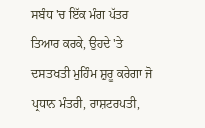ਸਬੰਧ 'ਚ ਇੱਕ ਮੰਗ ਪੱਤਰ ਤਿਆਰ ਕਰਕੇ, ਉਹਦੇ 'ਤੇ ਦਸਤਖਤੀ ਮੁਹਿੰਮ ਸ਼ੁਰੂ ਕਰੇਗਾ ਜੋ ਪ੍ਰਧਾਨ ਮੰਤਰੀ, ਰਾਸ਼ਟਰਪਤੀ,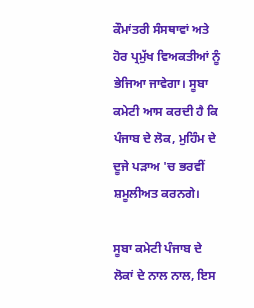ਕੌਮਾਂਤਰੀ ਸੰਸਥਾਵਾਂ ਅਤੇ ਹੋਰ ਪ੍ਰਮੁੱਖ ਵਿਅਕਤੀਆਂ ਨੂੰ ਭੇਜਿਆ ਜਾਵੇਗਾ। ਸੂਬਾ ਕਮੇਟੀ ਆਸ ਕਰਦੀ ਹੈ ਕਿ ਪੰਜਾਬ ਦੇ ਲੋਕ, ਮੁਹਿੰਮ ਦੇ ਦੂਜੇ ਪੜਾਅ 'ਚ ਭਰਵੀਂ ਸ਼ਮੂਲੀਅਤ ਕਰਨਗੇ।

ਸੂਬਾ ਕਮੇਟੀ ਪੰਜਾਬ ਦੇ ਲੋਕਾਂ ਦੇ ਨਾਲ ਨਾਲ, ਇਸ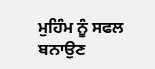ਮੁਹਿੰਮ ਨੂੰ ਸਫਲ ਬਨਾਉਣ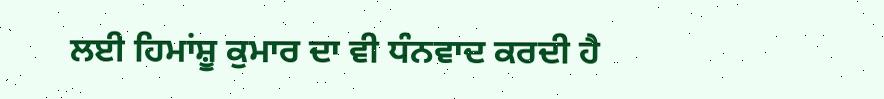ਲਈ ਹਿਮਾਂਸ਼ੂ ਕੁਮਾਰ ਦਾ ਵੀ ਧੰਨਵਾਦ ਕਰਦੀ ਹੈ